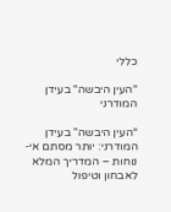כללי

"העין היבשה" בעידן המודרני

“העין היבשה” בעידן המודרני: יותר מסתם אי-נוחות – המדריך המלא לאבחון וטיפול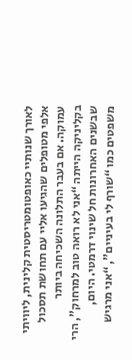לאורך שנותיי כאופטומטריסטית קלינית, ליוויתי אלפי מטופלים שהגיעו אליי עם תחושת תסכול עמוקה. אם בעבר התלונה השכיחה ביותר בקליניקה הייתה “אני לא רואה טוב למרחוק”, הרי שבשנים האחרונות חל שינוי דרמטי. היום, משפטים כמו “שורף לי בעיניים”, “אני מרגיש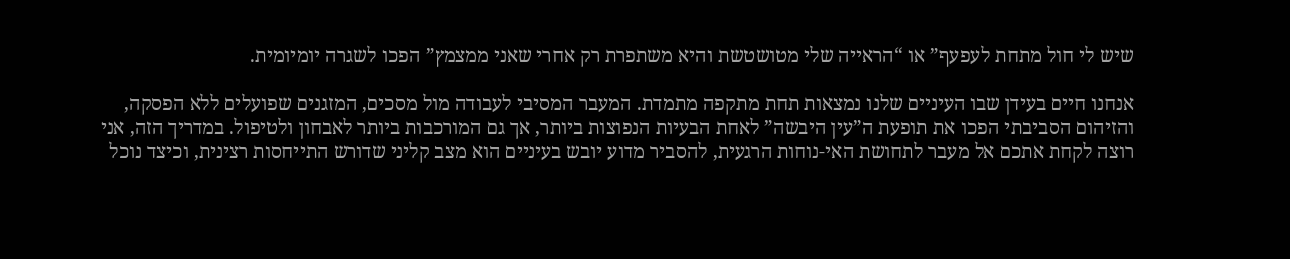שיש לי חול מתחת לעפעף” או “הראייה שלי מטושטשת והיא משתפרת רק אחרי שאני ממצמץ” הפכו לשגרה יומיומית.

אנחנו חיים בעידן שבו העיניים שלנו נמצאות תחת מתקפה מתמדת. המעבר המסיבי לעבודה מול מסכים, המזגנים שפועלים ללא הפסקה, והזיהום הסביבתי הפכו את תופעת ה”עין היבשה” לאחת הבעיות הנפוצות ביותר, אך גם המורכבות ביותר לאבחון ולטיפול. במדריך הזה, אני רוצה לקחת אתכם אל מעבר לתחושת האי-נוחות הרגעית, להסביר מדוע יובש בעיניים הוא מצב קליני שדורש התייחסות רצינית, וכיצד נוכל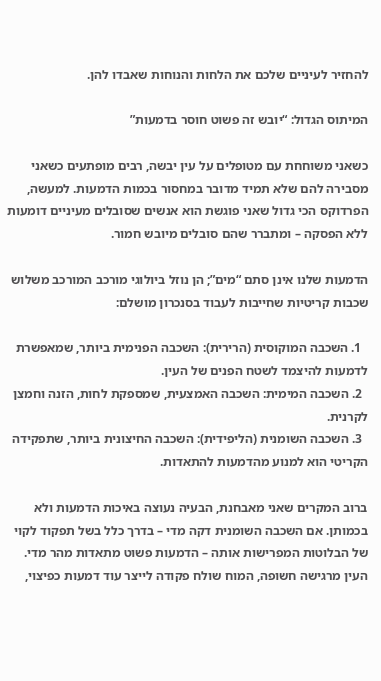להחזיר לעיניים שלכם את הלחות והנוחות שאבדו להן.

המיתוס הגדול: “יובש זה פשוט חוסר בדמעות”

כשאני משוחחת עם מטופלים על עין יבשה, רבים מופתעים כשאני מסבירה להם שלא תמיד מדובר במחסור בכמות הדמעות. למעשה, הפרדוקס הכי גדול שאני פוגשת הוא אנשים שסובלים מעיניים דומעות ללא הפסקה – ומתברר שהם סובלים מיובש חמור.

הדמעות שלנו אינן סתם “מים”; הן נוזל ביולוגי מורכב המורכב משלוש שכבות קריטיות שחייבות לעבוד בסנכרון מושלם:

  1. השכבה המוקוסית (הרירית): השכבה הפנימית ביותר, שמאפשרת לדמעות להיצמד לשטח הפנים של העין.
  2. השכבה המימית: השכבה האמצעית, שמספקת לחות, הזנה וחמצן לקרנית.
  3. השכבה השומנית (הליפידית): השכבה החיצונית ביותר, שתפקידה הקריטי הוא למנוע מהדמעות להתאדות.

ברוב המקרים שאני מאבחנת, הבעיה נעוצה באיכות הדמעות ולא בכמותן. אם השכבה השומנית דקה מדי – בדרך כלל בשל תפקוד לקוי של הבלוטות המפרישות אותה – הדמעות פשוט מתאדות מהר מדי. העין מרגישה חשופה, המוח שולח פקודה לייצר עוד דמעות כפיצוי,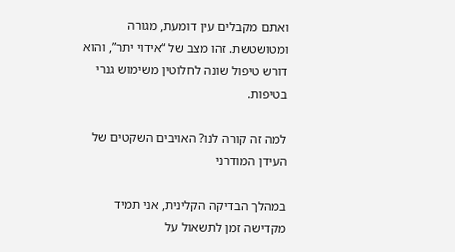ואתם מקבלים עין דומעת, מגורה ומטושטשת. זהו מצב של “אידוי יתר”, והוא דורש טיפול שונה לחלוטין משימוש גנרי בטיפות.

למה זה קורה לנו? האויבים השקטים של העידן המודרני

במהלך הבדיקה הקלינית, אני תמיד מקדישה זמן לתשאול על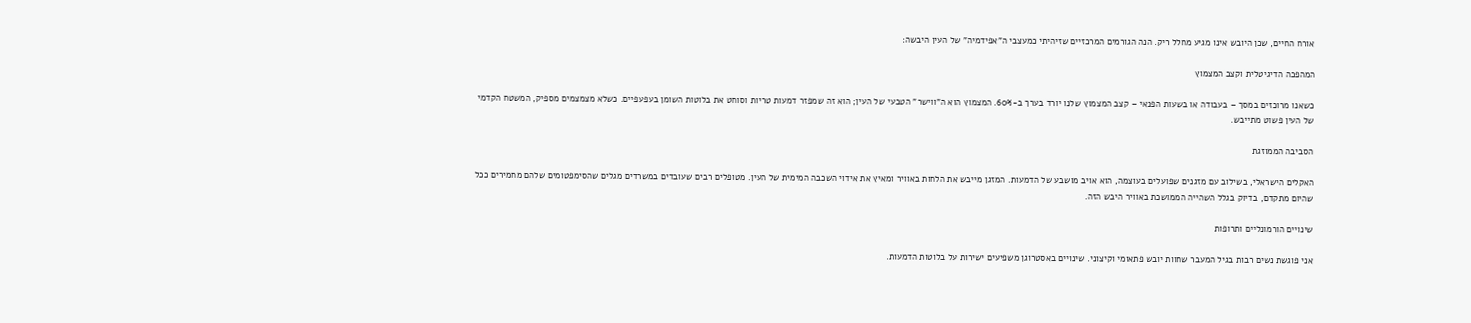אורח החיים, שכן היובש אינו מגיע מחלל ריק. הנה הגורמים המרכזיים שזיהיתי כמעצבי ה”אפידמיה” של העין היבשה:

המהפכה הדיגיטלית וקצב המצמוץ

כשאנו מרוכזים במסך – בעבודה או בשעות הפנאי – קצב המצמוץ שלנו יורד בערך ב-60%. המצמוץ הוא ה”ווישר” הטבעי של העין; הוא זה שמפזר דמעות טריות וסוחט את בלוטות השומן בעפעפיים. כשלא מצמצמים מספיק, המשטח הקדמי של העין פשוט מתייבש.

הסביבה הממוזגת

האקלים הישראלי, בשילוב עם מזגנים שפועלים בעוצמה, הוא אויב מושבע של הדמעות. המזגן מייבש את הלחות באוויר ומאיץ את אידוי השכבה המימית של העין. מטופלים רבים שעובדים במשרדים מגלים שהסימפטומים שלהם מחמירים ככל שהיום מתקדם, בדיוק בגלל השהייה הממושכת באוויר היבש הזה.

שינויים הורמונליים ותרופות

אני פוגשת נשים רבות בגיל המעבר שחוות יובש פתאומי וקיצוני. שינויים באסטרוגן משפיעים ישירות על בלוטות הדמעות.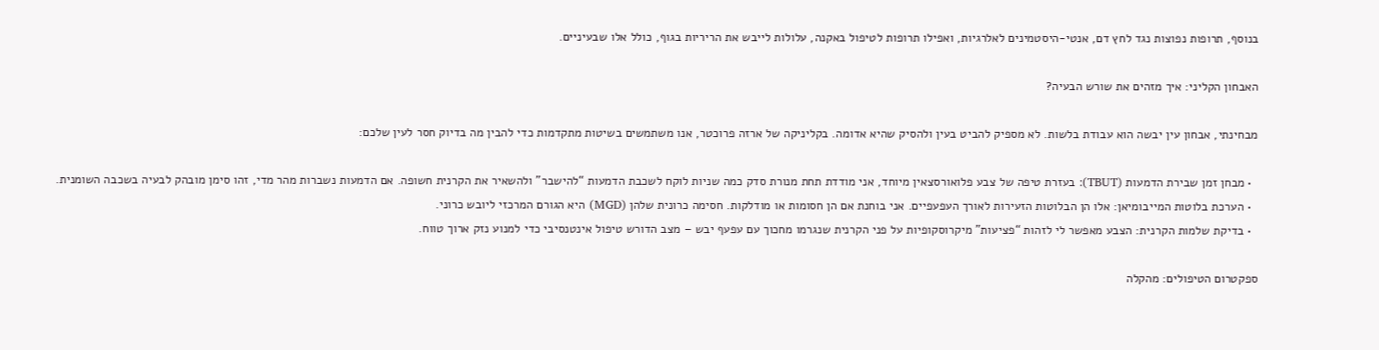בנוסף, תרופות נפוצות נגד לחץ דם, אנטי-היסטמינים לאלרגיות, ואפילו תרופות לטיפול באקנה, עלולות לייבש את הריריות בגוף, כולל אלו שבעיניים.

האבחון הקליני: איך מזהים את שורש הבעיה?

מבחינתי, אבחון עין יבשה הוא עבודת בלשות. לא מספיק להביט בעין ולהסיק שהיא אדומה. בקליניקה של ארזה פרוכטר, אנו משתמשים בשיטות מתקדמות כדי להבין מה בדיוק חסר לעין שלכם:

  • מבחן זמן שבירת הדמעות (TBUT): בעזרת טיפה של צבע פלואורסצאין מיוחד, אני מודדת תחת מנורת סדק כמה שניות לוקח לשכבת הדמעות “להישבר” ולהשאיר את הקרנית חשופה. אם הדמעות נשברות מהר מדי, זהו סימן מובהק לבעיה בשכבה השומנית.
  • הערכת בלוטות המייבומיאן: אלו הן הבלוטות הזעירות לאורך העפעפיים. אני בוחנת אם הן חסומות או מודלקות. חסימה כרונית שלהן (MGD) היא הגורם המרכזי ליובש כרוני.
  • בדיקת שלמות הקרנית: הצבע מאפשר לי לזהות “פציעות” מיקרוסקופיות על פני הקרנית שנגרמו מחכוך עם עפעף יבש – מצב הדורש טיפול אינטנסיבי כדי למנוע נזק ארוך טווח.

ספקטרום הטיפולים: מהקלה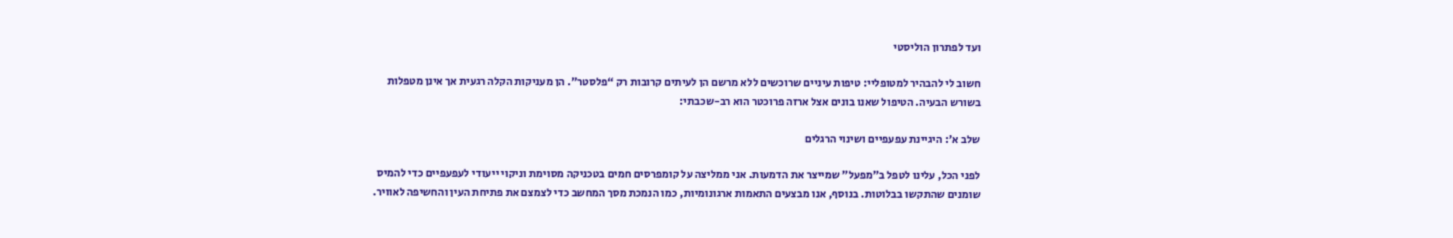ועד לפתרון הוליסטי

חשוב לי להבהיר למטופליי: טיפות עיניים שרוכשים ללא מרשם הן לעיתים קרובות רק “פלסטר”. הן מעניקות הקלה רגעית אך אינן מטפלות בשורש הבעיה. הטיפול שאנו בונים אצל ארזה פרוכטר הוא רב-שכבתי:

שלב א’: היגיינת עפעפיים ושינוי הרגלים

לפני הכל, עלינו לטפל ב”מפעל” שמייצר את הדמעות. אני ממליצה על קומפרסים חמים בטכניקה מסוימת וניקוי ייעודי לעפעפיים כדי להמיס שומנים שהתקשו בבלוטות. בנוסף, אנו מבצעים התאמות ארגונומיות, כמו הנמכת מסך המחשב כדי לצמצם את פתיחת העין והחשיפה לאוויר.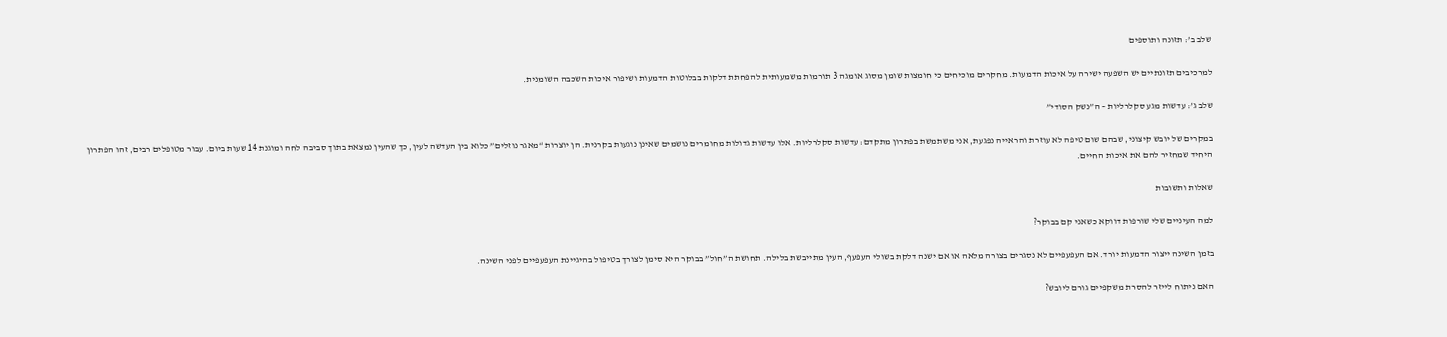שלב ב’: תזונה ותוספים

למרכיבים תזונתיים יש השפעה ישירה על איכות הדמעות. מחקרים מוכיחים כי חומצות שומן מסוג אומגה 3 תורמות משמעותית להפחתת דלקות בבלוטות הדמעות ושיפור איכות השכבה השומנית.

שלב ג’: עדשות מגע סקלרליות – ה”נשק הסודי”

במקרים של יובש קיצוני, שבהם שום טיפה לא עוזרת והראייה נפגעת, אני משתמשת בפתרון מתקדם: עדשות סקלרליות. אלו עדשות גדולות מחומרים נושמים שאינן נוגעות בקרנית. הן יוצרות “מאגר נוזלים” כלוא בין העדשה לעין, כך שהעין נמצאת בתוך סביבה לחה ומוגנת 14 שעות ביום. עבור מטופלים רבים, זהו הפתרון היחיד שמחזיר להם את איכות החיים.

שאלות ותשובות

למה העיניים שלי שורפות דווקא כשאני קם בבוקר?

בזמן השינה ייצור הדמעות יורד. אם העפעפיים לא נסגרים בצורה מלאה או אם ישנה דלקת בשולי העפעף, העין מתייבשת בלילה. תחושת ה”חול” בבוקר היא סימן לצורך בטיפול בהיגיינת העפעפיים לפני השינה.

האם ניתוח לייזר להסרת משקפיים גורם ליובש?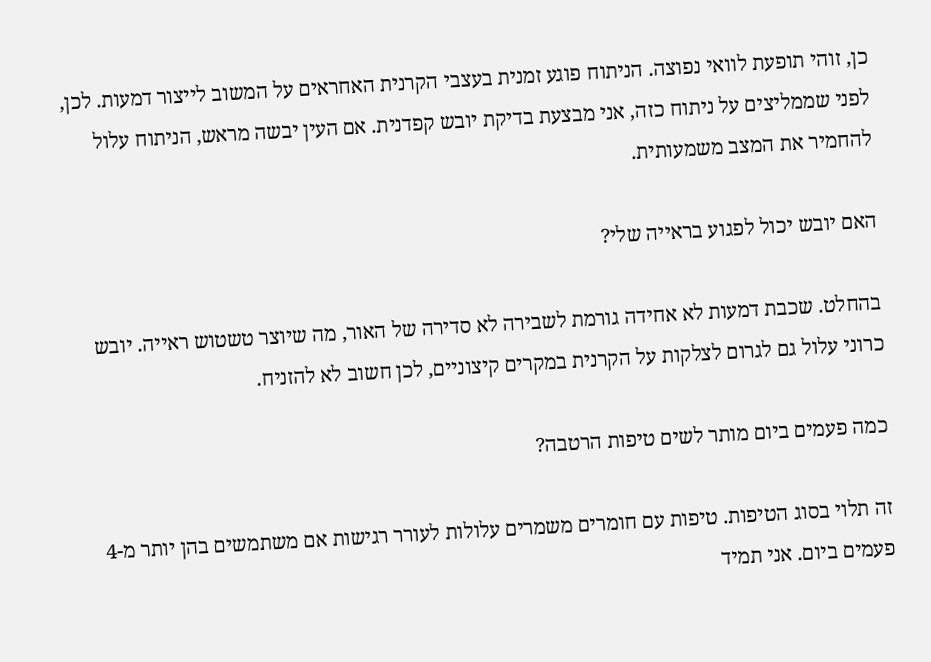כן, זוהי תופעת לוואי נפוצה. הניתוח פוגע זמנית בעצבי הקרנית האחראים על המשוב לייצור דמעות. לכן, לפני שממליצים על ניתוח כזה, אני מבצעת בדיקת יובש קפדנית. אם העין יבשה מראש, הניתוח עלול להחמיר את המצב משמעותית.

האם יובש יכול לפגוע בראייה שלי?

בהחלט. שכבת דמעות לא אחידה גורמת לשבירה לא סדירה של האור, מה שיוצר טשטוש ראייה. יובש כרוני עלול גם לגרום לצלקות על הקרנית במקרים קיצוניים, לכן חשוב לא להזניח.

כמה פעמים ביום מותר לשים טיפות הרטבה?

זה תלוי בסוג הטיפות. טיפות עם חומרים משמרים עלולות לעורר רגישות אם משתמשים בהן יותר מ-4 פעמים ביום. אני תמיד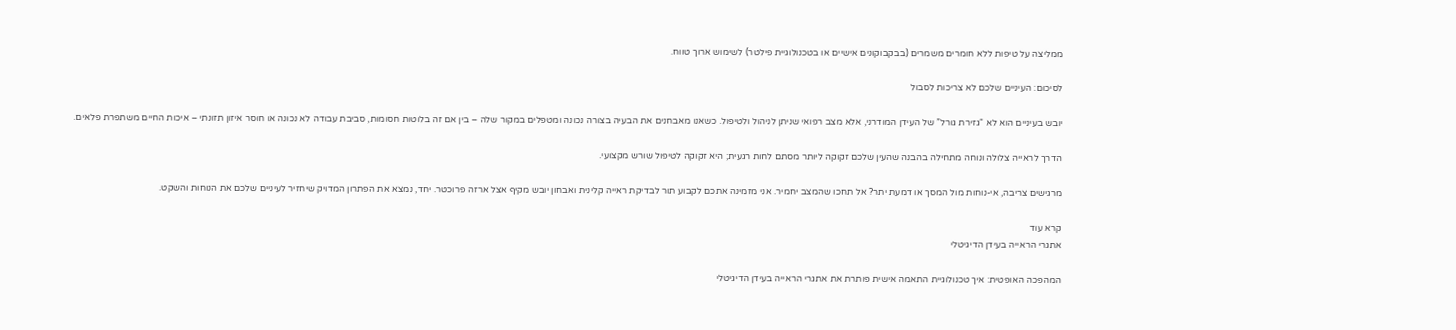ממליצה על טיפות ללא חומרים משמרים (בבקבוקונים אישיים או בטכנולוגיית פילטר) לשימוש ארוך טווח.

לסיכום: העיניים שלכם לא צריכות לסבול

יובש בעיניים הוא לא “גזירת גורל” של העידן המודרני, אלא מצב רפואי שניתן לניהול ולטיפול. כשאנו מאבחנים את הבעיה בצורה נכונה ומטפלים במקור שלה – בין אם זה בלוטות חסומות, סביבת עבודה לא נכונה או חוסר איזון תזונתי – איכות החיים משתפרת פלאים.

הדרך לראייה צלולה ונוחה מתחילה בהבנה שהעין שלכם זקוקה ליותר מסתם לחות רגעית; היא זקוקה לטיפול שורש מקצועי.

מרגישים צריבה, אי-נוחות מול המסך או דמעת יתר? אל תחכו שהמצב יחמיר. אני מזמינה אתכם לקבוע תור לבדיקת ראייה קלינית ואבחון יובש מקיף אצל ארזה פרוכטר. יחד, נמצא את הפתרון המדויק שיחזיר לעיניים שלכם את הנוחות והשקט.

קרא עוד
אתגרי הראייה בעידן הדיגיטלי

המהפכה האופטית: איך טכנולוגיית התאמה אישית פותרת את אתגרי הראייה בעידן הדיגיטלי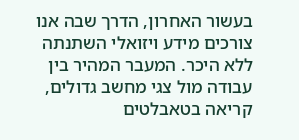בעשור האחרון, הדרך שבה אנו צורכים מידע ויזואלי השתנתה ללא היכר. המעבר המהיר בין עבודה מול צגי מחשב גדולים, קריאה בטאבלטים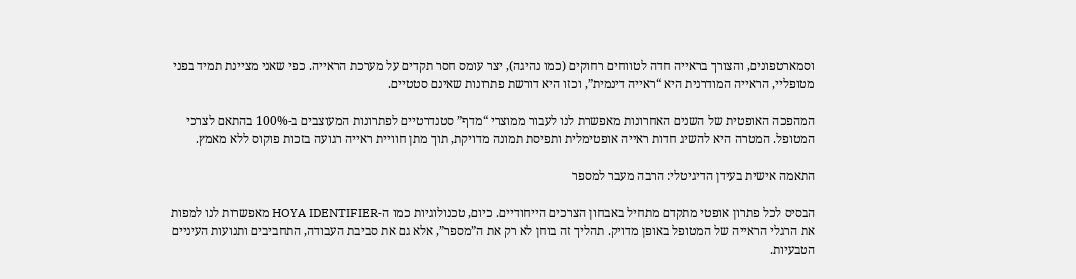וסמארטפונים, והצורך בראייה חדה לטווחים רחוקים (כמו נהיגה), יצר עומס חסר תקדים על מערכת הראייה. כפי שאני מציינת תמיד בפני מטופליי, הראייה המודרנית היא “ראייה דינמית”, וכזו היא דורשת פתרונות שאינם סטטיים.

המהפכה האופטית של השנים האחרונות מאפשרת לנו לעבור ממוצרי “מדף” סטנדרטיים לפתרונות המעוצבים ב-100% בהתאם לצרכי המטופל. המטרה היא להשיג חדות ראייה אופטימלית ותפיסת תמונה מדויקת, תוך מתן חוויית ראייה רגועה בזכות פוקוס ללא מאמץ.

התאמה אישית בעידן הדיגיטלי: הרבה מעבר למספר

הבסיס לכל פתרון אופטי מתקדם מתחיל באבחון הצרכים הייחודיים. כיום, טכנולוגיות כמו ה-HOYA IDENTIFIER מאפשרות לנו למפות את הרגלי הראייה של המטופל באופן מדויק. תהליך זה בוחן לא רק את ה”מספר”, אלא גם את סביבת העבודה, התחביבים ותנועות העיניים הטבעיות.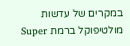במקרים של עדשות מולטיפוקל ברמת Super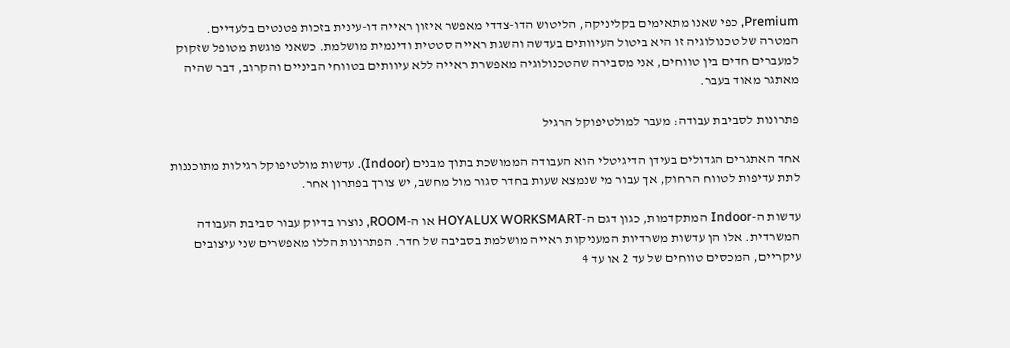Premium, כפי שאנו מתאימים בקליניקה, הליטוש הדו-צדדי מאפשר איזון ראייה דו-עינית בזכות פטנטים בלעדיים. המטרה של טכנולוגיה זו היא ביטול העיוותים בעדשה והשגת ראייה סטטית ודינמית מושלמת. כשאני פוגשת מטופל שזקוק למעברים חדים בין טווחים, אני מסבירה שהטכנולוגיה מאפשרת ראייה ללא עיוותים בטווחי הביניים והקרוב, דבר שהיה מאתגר מאוד בעבר.

פתרונות לסביבת עבודה: מעבר למולטיפוקל הרגיל

אחד האתגרים הגדולים בעידן הדיגיטלי הוא העבודה הממושכת בתוך מבנים (Indoor). עדשות מולטיפוקל רגילות מתוכננות לתת עדיפות לטווח הרחוק, אך עבור מי שנמצא שעות בחדר סגור מול מחשב, יש צורך בפתרון אחר.

עדשות ה-Indoor המתקדמות, כגון דגם ה-HOYALUX WORKSMART או ה-ROOM, נוצרו בדיוק עבור סביבת העבודה המשרדית. אלו הן עדשות משרדיות המעניקות ראייה מושלמת בסביבה של חדר. הפתרונות הללו מאפשרים שני עיצובים עיקריים, המכסים טווחים של עד 2 או עד 4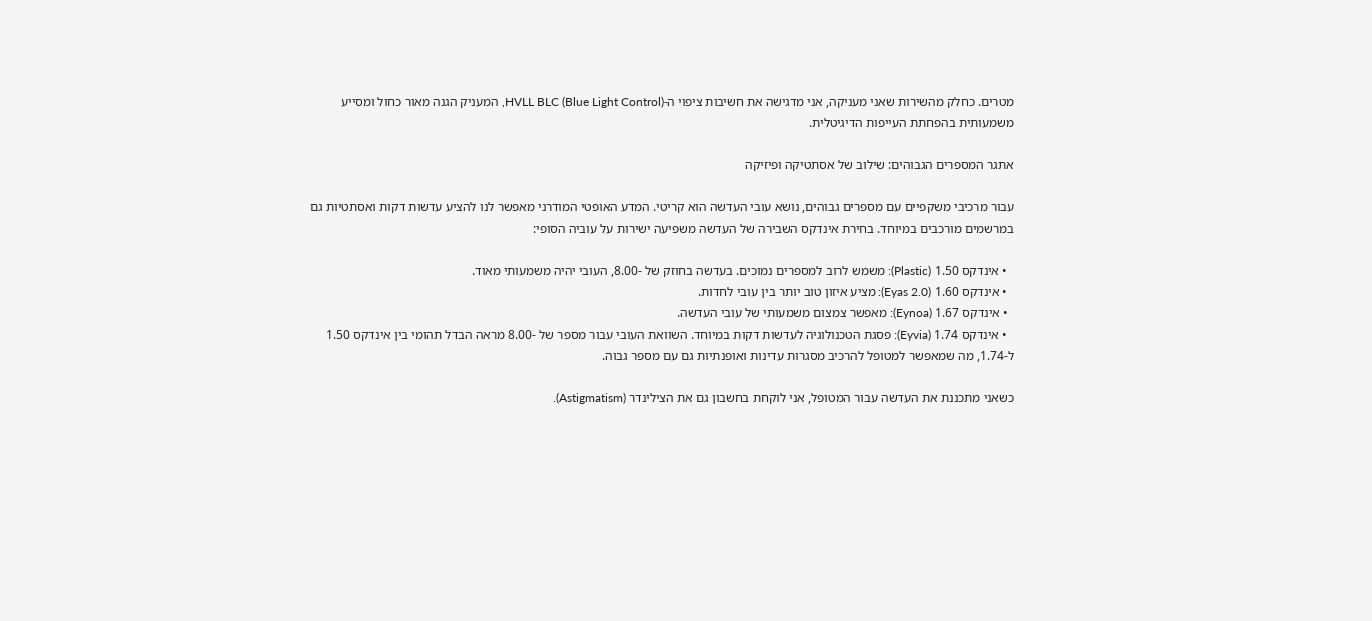מטרים. כחלק מהשירות שאני מעניקה, אני מדגישה את חשיבות ציפוי ה-HVLL BLC (Blue Light Control), המעניק הגנה מאור כחול ומסייע משמעותית בהפחתת העייפות הדיגיטלית.

אתגר המספרים הגבוהים: שילוב של אסתטיקה ופיזיקה

עבור מרכיבי משקפיים עם מספרים גבוהים, נושא עובי העדשה הוא קריטי. המדע האופטי המודרני מאפשר לנו להציע עדשות דקות ואסתטיות גם במרשמים מורכבים במיוחד. בחירת אינדקס השבירה של העדשה משפיעה ישירות על עוביה הסופי:

  • אינדקס 1.50 (Plastic): משמש לרוב למספרים נמוכים. בעדשה בחוזק של -8.00, העובי יהיה משמעותי מאוד.
  • אינדקס 1.60 (Eyas 2.0): מציע איזון טוב יותר בין עובי לחדות.
  • אינדקס 1.67 (Eynoa): מאפשר צמצום משמעותי של עובי העדשה.
  • אינדקס 1.74 (Eyvia): פסגת הטכנולוגיה לעדשות דקות במיוחד. השוואת העובי עבור מספר של -8.00 מראה הבדל תהומי בין אינדקס 1.50 ל-1.74, מה שמאפשר למטופל להרכיב מסגרות עדינות ואופנתיות גם עם מספר גבוה.

כשאני מתכננת את העדשה עבור המטופל, אני לוקחת בחשבון גם את הצילינדר (Astigmatism).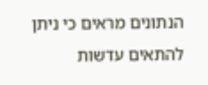הנתונים מראים כי ניתן להתאים עדשות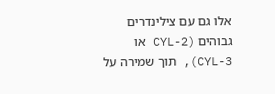אלו גם עם צילינדרים גבוהים (CYL-2 או CYL-3), תוך שמירה על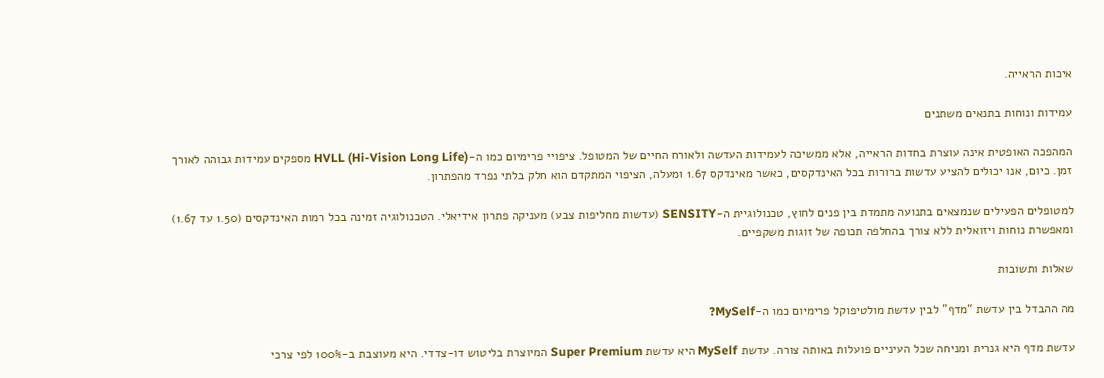איכות הראייה.

עמידות ונוחות בתנאים משתנים

המהפכה האופטית אינה עוצרת בחדות הראייה, אלא ממשיכה לעמידות העדשה ולאורח החיים של המטופל. ציפויי פרימיום כמו ה-HVLL (Hi-Vision Long Life) מספקים עמידות גבוהה לאורך זמן. כיום, אנו יכולים להציע עדשות ברורות בכל האינדקסים, כאשר מאינדקס 1.67 ומעלה, הציפוי המתקדם הוא חלק בלתי נפרד מהפתרון.

למטופלים הפעילים שנמצאים בתנועה מתמדת בין פנים לחוץ, טכנולוגיית ה-SENSITY (עדשות מחליפות צבע) מעניקה פתרון אידיאלי. הטכנולוגיה זמינה בכל רמות האינדקסים (1.50 עד 1.67) ומאפשרת נוחות ויזואלית ללא צורך בהחלפה תכופה של זוגות משקפיים.

שאלות ותשובות

מה ההבדל בין עדשת “מדף” לבין עדשת מולטיפוקל פרימיום כמו ה-MySelf?

עדשת מדף היא גנרית ומניחה שכל העיניים פועלות באותה צורה. עדשת MySelf היא עדשת Super Premium המיוצרת בליטוש דו-צדדי. היא מעוצבת ב-100% לפי צרכי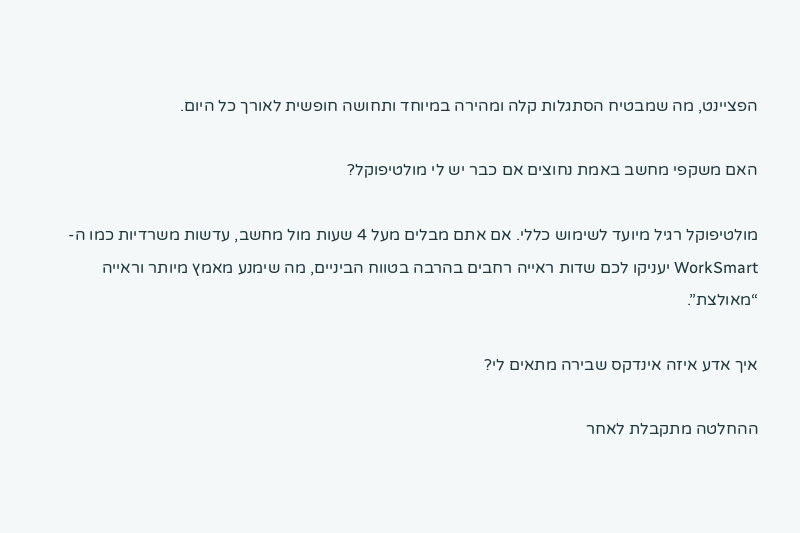הפציינט, מה שמבטיח הסתגלות קלה ומהירה במיוחד ותחושה חופשית לאורך כל היום.

האם משקפי מחשב באמת נחוצים אם כבר יש לי מולטיפוקל?

מולטיפוקל רגיל מיועד לשימוש כללי. אם אתם מבלים מעל 4 שעות מול מחשב, עדשות משרדיות כמו ה-WorkSmart יעניקו לכם שדות ראייה רחבים בהרבה בטווח הביניים, מה שימנע מאמץ מיותר וראייה “מאולצת”.

איך אדע איזה אינדקס שבירה מתאים לי?

ההחלטה מתקבלת לאחר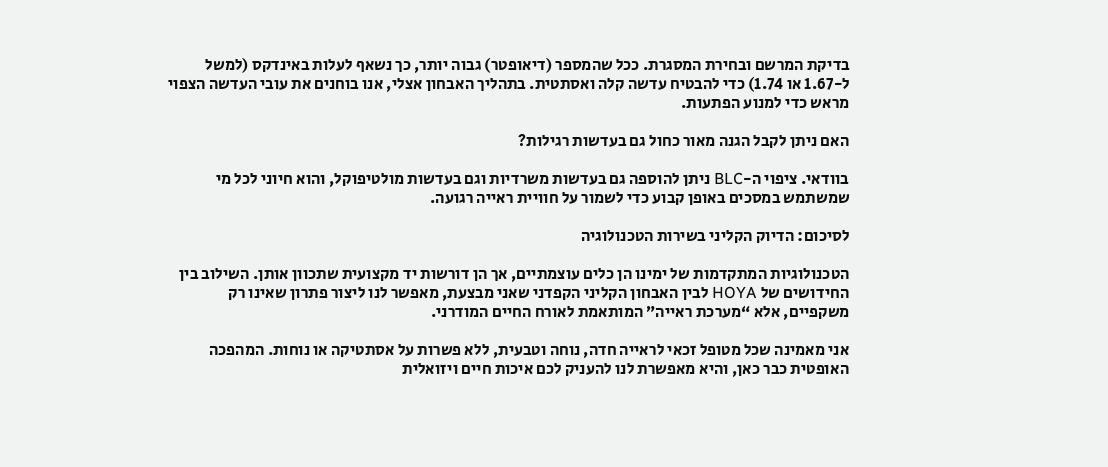בדיקת המרשם ובחירת המסגרת. ככל שהמספר (דיאופטר) גבוה יותר, כך נשאף לעלות באינדקס (למשל ל-1.67 או 1.74) כדי להבטיח עדשה קלה ואסתטית. בתהליך האבחון אצלי, אנו בוחנים את עובי העדשה הצפוי מראש כדי למנוע הפתעות.

האם ניתן לקבל הגנה מאור כחול גם בעדשות רגילות?

בוודאי. ציפוי ה-BLC ניתן להוספה גם בעדשות משרדיות וגם בעדשות מולטיפוקל, והוא חיוני לכל מי שמשתמש במסכים באופן קבוע כדי לשמור על חוויית ראייה רגועה.

לסיכום: הדיוק הקליני בשירות הטכנולוגיה

הטכנולוגיות המתקדמות של ימינו הן כלים עוצמתיים, אך הן דורשות יד מקצועית שתכוון אותן. השילוב בין החידושים של HOYA לבין האבחון הקליני הקפדני שאני מבצעת, מאפשר לנו ליצור פתרון שאינו רק משקפיים, אלא “מערכת ראייה” המותאמת לאורח החיים המודרני.

אני מאמינה שכל מטופל זכאי לראייה חדה, נוחה וטבעית, ללא פשרות על אסתטיקה או נוחות. המהפכה האופטית כבר כאן, והיא מאפשרת לנו להעניק לכם איכות חיים ויזואלית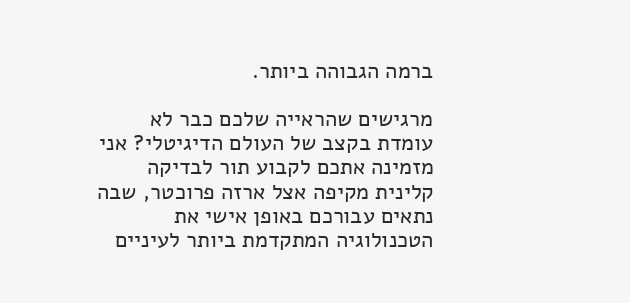ברמה הגבוהה ביותר.

מרגישים שהראייה שלכם כבר לא עומדת בקצב של העולם הדיגיטלי? אני מזמינה אתכם לקבוע תור לבדיקה קלינית מקיפה אצל ארזה פרוכטר, שבה נתאים עבורכם באופן אישי את הטכנולוגיה המתקדמת ביותר לעיניים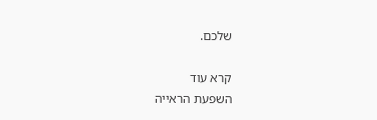שלכם.

קרא עוד
השפעת הראייה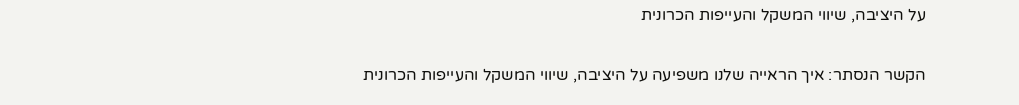על היציבה, שיווי המשקל והעייפות הכרונית

הקשר הנסתר: איך הראייה שלנו משפיעה על היציבה, שיווי המשקל והעייפות הכרונית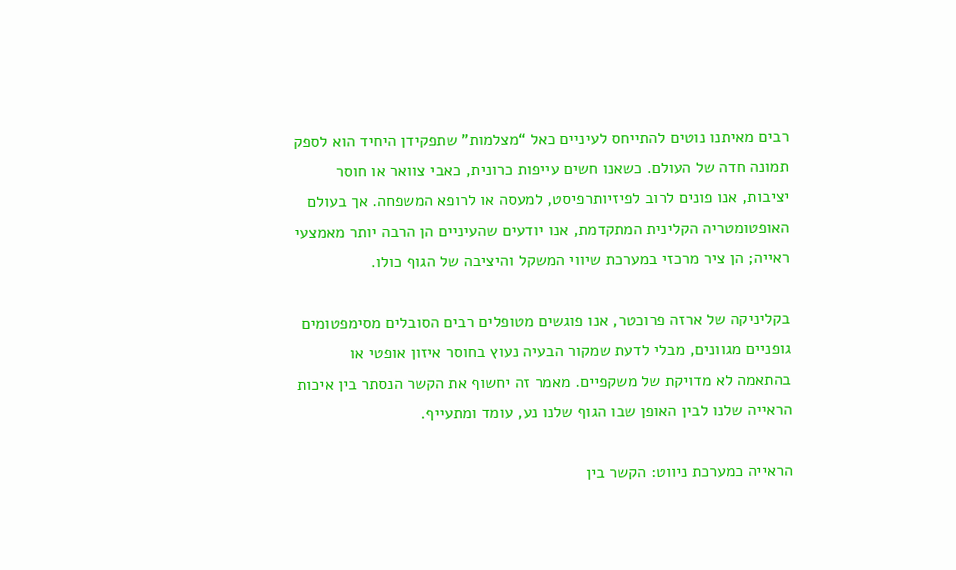רבים מאיתנו נוטים להתייחס לעיניים כאל “מצלמות” שתפקידן היחיד הוא לספק תמונה חדה של העולם. כשאנו חשים עייפות כרונית, כאבי צוואר או חוסר יציבות, אנו פונים לרוב לפיזיותרפיסט, למעסה או לרופא המשפחה. אך בעולם האופטומטריה הקלינית המתקדמת, אנו יודעים שהעיניים הן הרבה יותר מאמצעי ראייה; הן ציר מרכזי במערכת שיווי המשקל והיציבה של הגוף כולו.

בקליניקה של ארזה פרוכטר, אנו פוגשים מטופלים רבים הסובלים מסימפטומים גופניים מגוונים, מבלי לדעת שמקור הבעיה נעוץ בחוסר איזון אופטי או בהתאמה לא מדויקת של משקפיים. מאמר זה יחשוף את הקשר הנסתר בין איכות הראייה שלנו לבין האופן שבו הגוף שלנו נע, עומד ומתעייף.

הראייה כמערכת ניווט: הקשר בין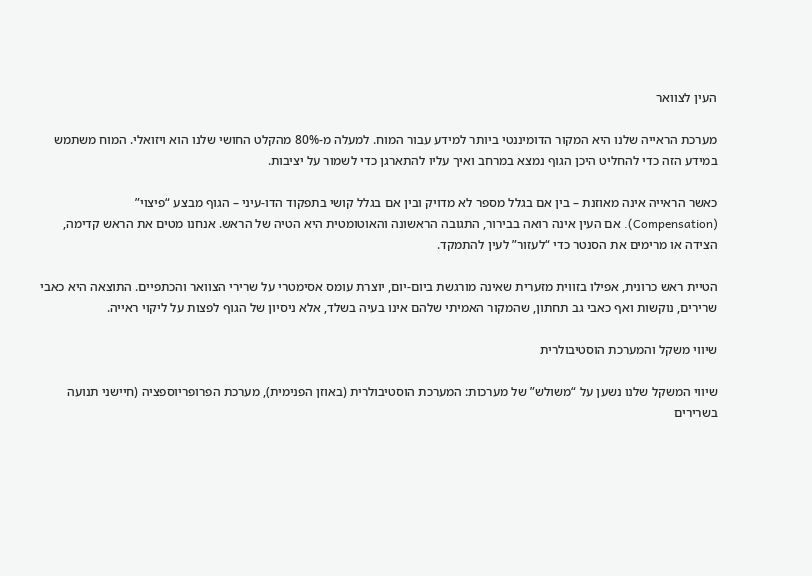העין לצוואר

מערכת הראייה שלנו היא המקור הדומיננטי ביותר למידע עבור המוח. למעלה מ-80% מהקלט החושי שלנו הוא ויזואלי. המוח משתמש במידע הזה כדי להחליט היכן הגוף נמצא במרחב ואיך עליו להתארגן כדי לשמור על יציבות.

כאשר הראייה אינה מאוזנת – בין אם בגלל מספר לא מדויק ובין אם בגלל קושי בתפקוד הדו-עיני – הגוף מבצע “פיצוי” (Compensation). אם העין אינה רואה בבירור, התגובה הראשונה והאוטומטית היא הטיה של הראש. אנחנו מטים את הראש קדימה, הצידה או מרימים את הסנטר כדי “לעזור” לעין להתמקד.

הטיית ראש כרונית, אפילו בזווית מזערית שאינה מורגשת ביום-יום, יוצרת עומס אסימטרי על שרירי הצוואר והכתפיים. התוצאה היא כאבי שרירים, נוקשות ואף כאבי גב תחתון, שהמקור האמיתי שלהם אינו בעיה בשלד, אלא ניסיון של הגוף לפצות על ליקוי ראייה.

שיווי משקל והמערכת הוסטיבולרית

שיווי המשקל שלנו נשען על “משולש” של מערכות: המערכת הוסטיבולרית (באוזן הפנימית), מערכת הפרופריוספציה (חיישני תנועה בשרירים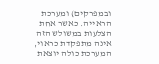ובמפרקים) ומערכת הראייה. כאשר אחת הצלעות במשולש הזה אינה מתפקדת כראוי, המערכת כולה יוצאת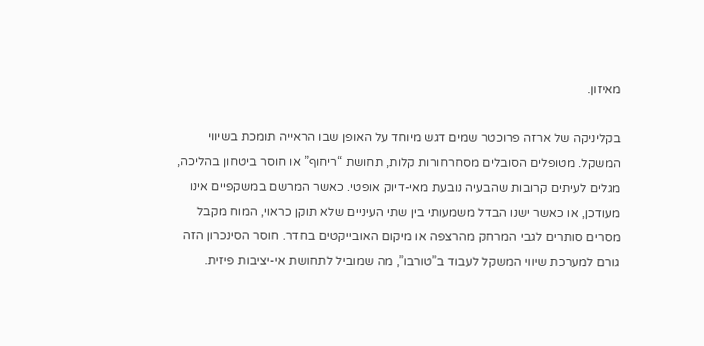מאיזון.

בקליניקה של ארזה פרוכטר שמים דגש מיוחד על האופן שבו הראייה תומכת בשיווי המשקל. מטופלים הסובלים מסחרחורות קלות, תחושת “ריחוף” או חוסר ביטחון בהליכה, מגלים לעיתים קרובות שהבעיה נובעת מאי-דיוק אופטי. כאשר המרשם במשקפיים אינו מעודכן, או כאשר ישנו הבדל משמעותי בין שתי העיניים שלא תוקן כראוי, המוח מקבל מסרים סותרים לגבי המרחק מהרצפה או מיקום האובייקטים בחדר. חוסר הסינכרון הזה גורם למערכת שיווי המשקל לעבוד ב”טורבו”, מה שמוביל לתחושת אי-יציבות פיזית.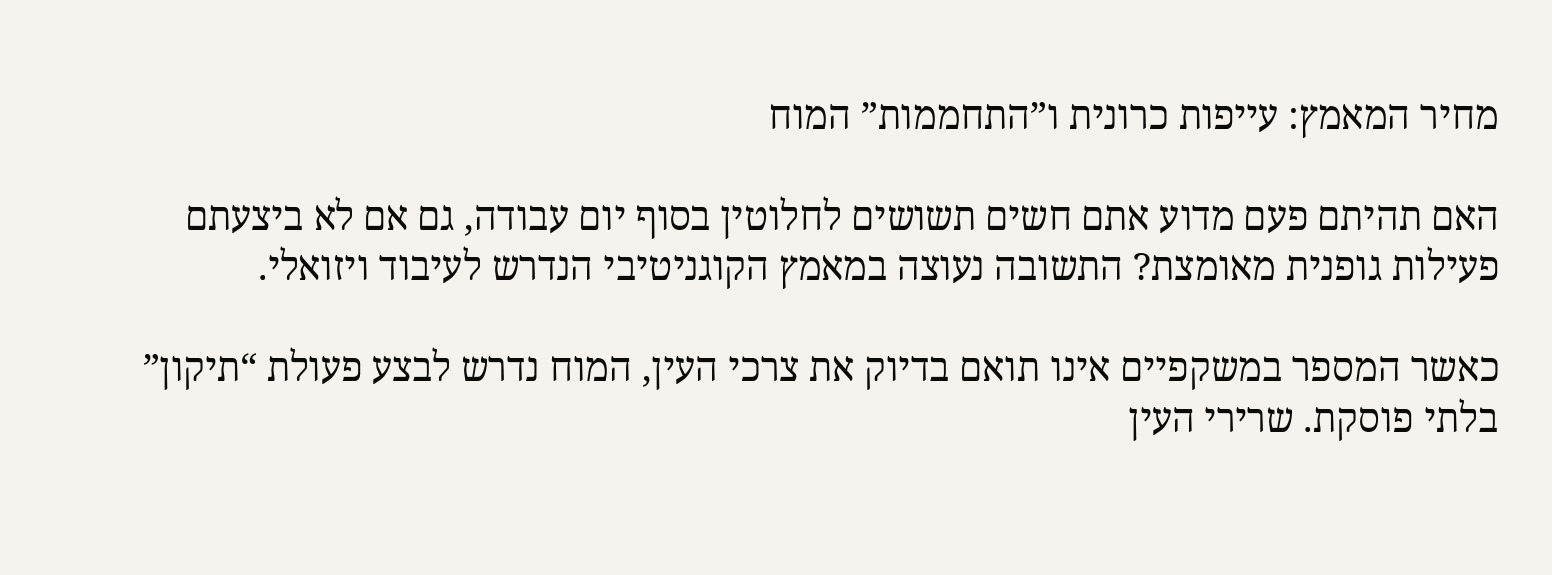מחיר המאמץ: עייפות כרונית ו”התחממות” המוח

האם תהיתם פעם מדוע אתם חשים תשושים לחלוטין בסוף יום עבודה, גם אם לא ביצעתם פעילות גופנית מאומצת? התשובה נעוצה במאמץ הקוגניטיבי הנדרש לעיבוד ויזואלי.

כאשר המספר במשקפיים אינו תואם בדיוק את צרכי העין, המוח נדרש לבצע פעולת “תיקון” בלתי פוסקת. שרירי העין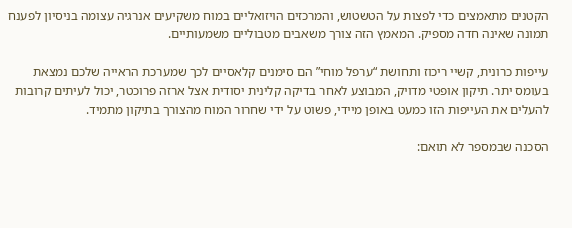הקטנים מתאמצים כדי לפצות על הטשטוש, והמרכזים הויזואליים במוח משקיעים אנרגיה עצומה בניסיון לפענח תמונה שאינה חדה מספיק. המאמץ הזה צורך משאבים מטבוליים משמעותיים.

עייפות כרונית, קשיי ריכוז ותחושת “ערפל מוחי” הם סימנים קלאסיים לכך שמערכת הראייה שלכם נמצאת בעומס יתר. תיקון אופטי מדויק, המבוצע לאחר בדיקה קלינית יסודית אצל ארזה פרוכטר, יכול לעיתים קרובות להעלים את העייפות הזו כמעט באופן מיידי, פשוט על ידי שחרור המוח מהצורך בתיקון מתמיד.

הסכנה שבמספר לא תואם: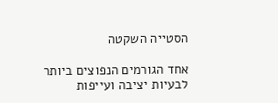הסטייה השקטה

אחד הגורמים הנפוצים ביותר לבעיות יציבה ועייפות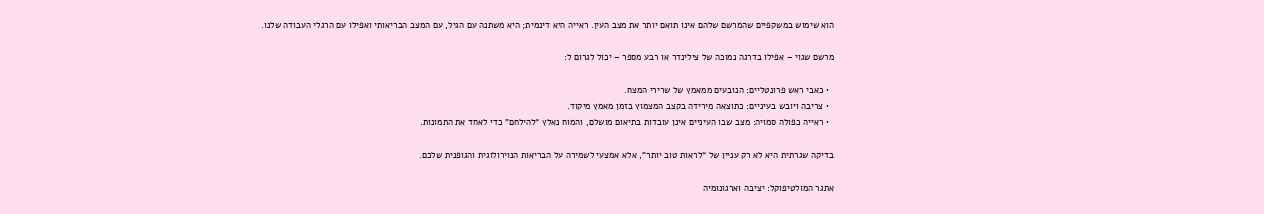הוא שימוש במשקפיים שהמרשם שלהם אינו תואם יותר את מצב העין. ראייה היא דינמית; היא משתנה עם הגיל, עם המצב הבריאותי ואפילו עם הרגלי העבודה שלנו.

מרשם שגוי – אפילו בדרגה נמוכה של צילינדר או רבע מספר – יכול לגרום ל:

  • כאבי ראש פרונטליים: הנובעים ממאמץ של שרירי המצח.
  • צריבה ויובש בעיניים: כתוצאה מירידה בקצב המצמוץ בזמן מאמץ מיקוד.
  • ראייה כפולה סמויה: מצב שבו העיניים אינן עובדות בתיאום מושלם, והמוח נאלץ “להילחם” כדי לאחד את התמונות.

בדיקה שגרתית היא לא רק עניין של “לראות טוב יותר”, אלא אמצעי לשמירה על הבריאות הנוירולוגית והגופנית שלכם.

אתגר המולטיפוקל: יציבה וארגונומיה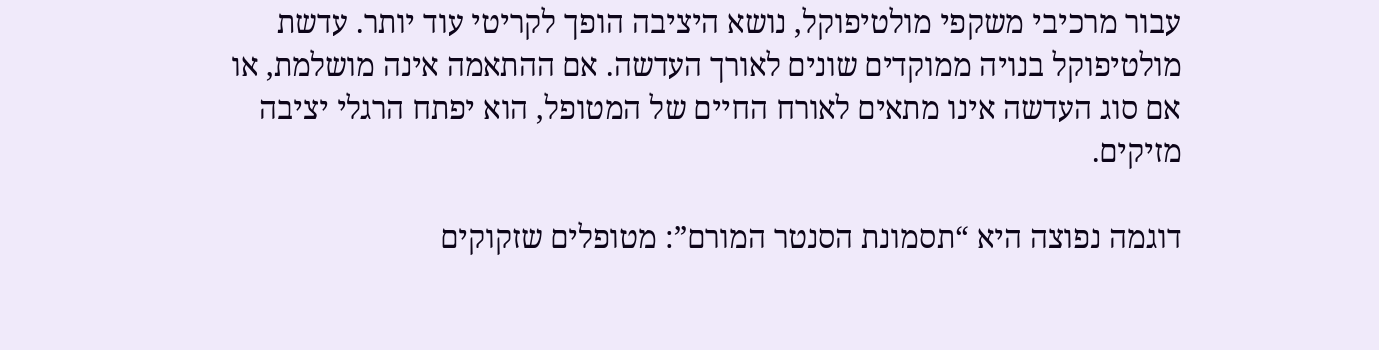עבור מרכיבי משקפי מולטיפוקל, נושא היציבה הופך לקריטי עוד יותר. עדשת מולטיפוקל בנויה ממוקדים שונים לאורך העדשה. אם ההתאמה אינה מושלמת, או אם סוג העדשה אינו מתאים לאורח החיים של המטופל, הוא יפתח הרגלי יציבה מזיקים.

דוגמה נפוצה היא “תסמונת הסנטר המורם”: מטופלים שזקוקים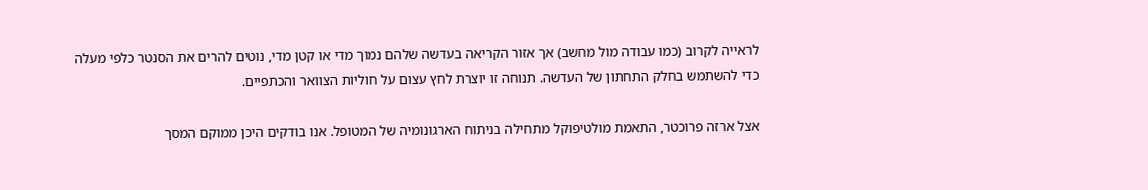לראייה לקרוב (כמו עבודה מול מחשב) אך אזור הקריאה בעדשה שלהם נמוך מדי או קטן מדי, נוטים להרים את הסנטר כלפי מעלה כדי להשתמש בחלק התחתון של העדשה. תנוחה זו יוצרת לחץ עצום על חוליות הצוואר והכתפיים.

אצל ארזה פרוכטר, התאמת מולטיפוקל מתחילה בניתוח הארגונומיה של המטופל. אנו בודקים היכן ממוקם המסך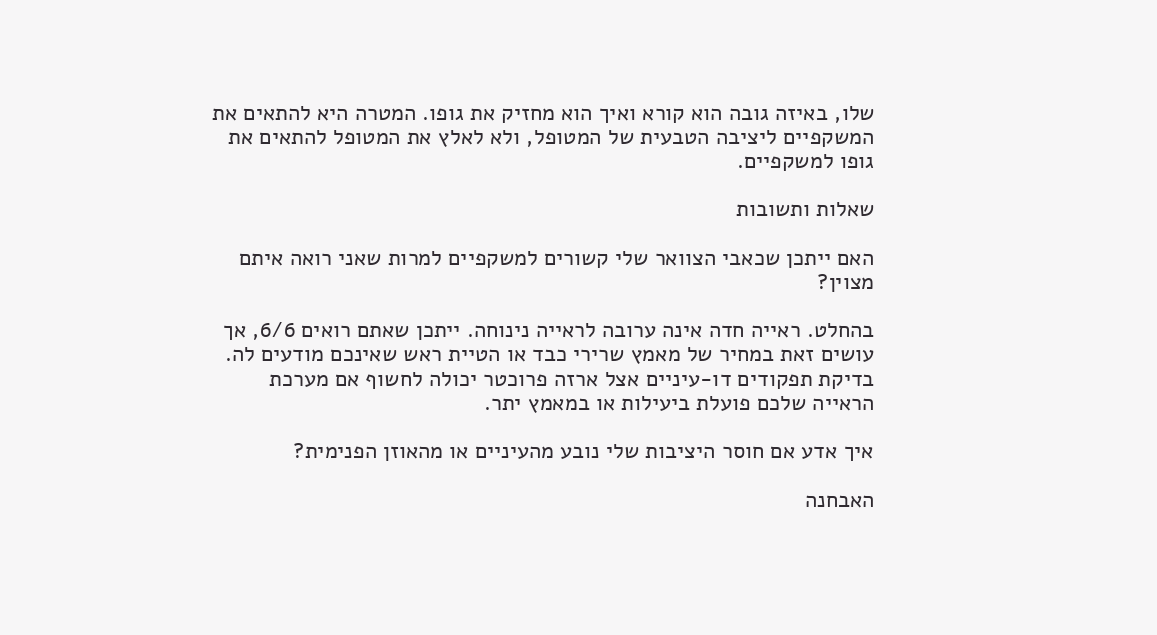שלו, באיזה גובה הוא קורא ואיך הוא מחזיק את גופו. המטרה היא להתאים את המשקפיים ליציבה הטבעית של המטופל, ולא לאלץ את המטופל להתאים את גופו למשקפיים.

שאלות ותשובות

האם ייתכן שכאבי הצוואר שלי קשורים למשקפיים למרות שאני רואה איתם מצוין?

בהחלט. ראייה חדה אינה ערובה לראייה נינוחה. ייתכן שאתם רואים 6/6, אך עושים זאת במחיר של מאמץ שרירי כבד או הטיית ראש שאינכם מודעים לה. בדיקת תפקודים דו-עיניים אצל ארזה פרוכטר יכולה לחשוף אם מערכת הראייה שלכם פועלת ביעילות או במאמץ יתר.

איך אדע אם חוסר היציבות שלי נובע מהעיניים או מהאוזן הפנימית?

האבחנה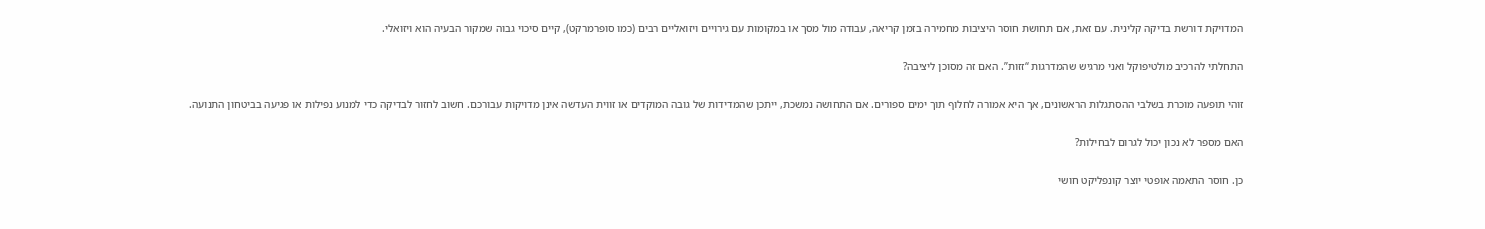המדויקת דורשת בדיקה קלינית. עם זאת, אם תחושת חוסר היציבות מחמירה בזמן קריאה, עבודה מול מסך או במקומות עם גירויים ויזואליים רבים (כמו סופרמרקט), קיים סיכוי גבוה שמקור הבעיה הוא ויזואלי.

התחלתי להרכיב מולטיפוקל ואני מרגיש שהמדרגות “זזות”. האם זה מסוכן ליציבה?

זוהי תופעה מוכרת בשלבי ההסתגלות הראשונים, אך היא אמורה לחלוף תוך ימים ספורים. אם התחושה נמשכת, ייתכן שהמדידות של גובה המוקדים או זווית העדשה אינן מדויקות עבורכם. חשוב לחזור לבדיקה כדי למנוע נפילות או פגיעה בביטחון התנועה.

האם מספר לא נכון יכול לגרום לבחילות?

כן. חוסר התאמה אופטי יוצר קונפליקט חושי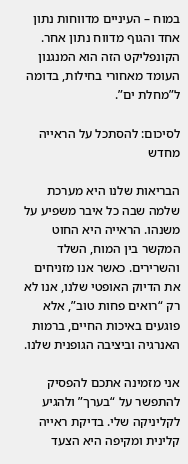במוח – העיניים מדווחות נתון אחד והגוף מדווח נתון אחר. הקונפליקט הזה הוא המנגנון העומד מאחורי בחילות, בדומה ל”מחלת ים”.

לסיכום: להסתכל על הראייה מחדש

הבריאות שלנו היא מערכת שלמה שבה כל איבר משפיע על משנהו. הראייה היא החוט המקשר בין המוח, השלד והשרירים. כאשר אנו מזניחים את הדיוק האופטי שלנו, אנו לא רק “רואים פחות טוב”, אלא פוגעים באיכות החיים, ברמות האנרגיה וביציבה הגופנית שלנו.

אני מזמינה אתכם להפסיק להתפשר על “בערך” ולהגיע לקליניקה שלי. בדיקת ראייה קלינית ומקיפה היא הצעד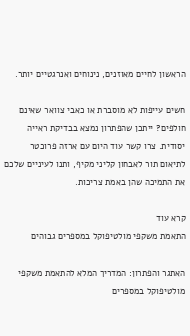הראשון לחיים מאוזנים, נינוחים ואנרגטיים יותר.

חשים עייפות לא מוסברת או כאבי צוואר שאינם חולפים? ייתכן שהפתרון נמצא בבדיקת ראייה יסודית. צרו קשר עוד היום עם ארזה פרוכטר לתיאום תור לאבחון קליני מקיף, ותנו לעיניים שלכם את התמיכה שהן באמת צריכות.

קרא עוד
התאמת משקפי מולטיפוקל במספרים גבוהים

האתגר והפתרון: המדריך המלא להתאמת משקפי מולטיפוקל במספרים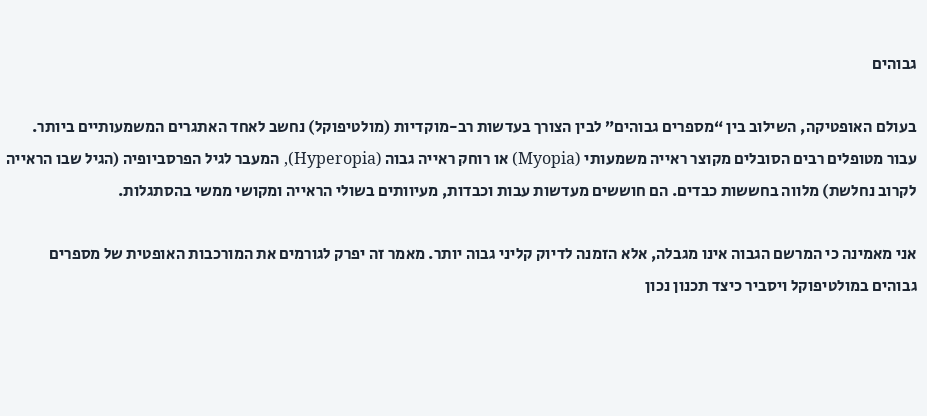גבוהים

בעולם האופטיקה, השילוב בין “מספרים גבוהים” לבין הצורך בעדשות רב-מוקדיות (מולטיפוקל) נחשב לאחד האתגרים המשמעותיים ביותר. עבור מטופלים רבים הסובלים מקוצר ראייה משמעותי (Myopia) או רוחק ראייה גבוה (Hyperopia), המעבר לגיל הפרסביופיה (הגיל שבו הראייה לקרוב נחלשת) מלווה בחששות כבדים. הם חוששים מעדשות עבות וכבדות, מעיוותים בשולי הראייה ומקושי ממשי בהסתגלות.

אני מאמינה כי המרשם הגבוה אינו מגבלה, אלא הזמנה לדיוק קליני גבוה יותר. מאמר זה יפרק לגורמים את המורכבות האופטית של מספרים גבוהים במולטיפוקל ויסביר כיצד תכנון נכון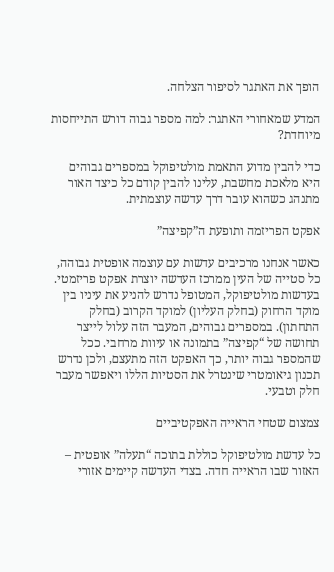הופך את האתגר לסיפור הצלחה.

המדע שמאחורי האתגר: למה מספר גבוה דורש התייחסות מיוחדת?

כדי להבין מדוע התאמת מולטיפוקל במספרים גבוהים היא מלאכת מחשבת, עלינו להבין קודם כל כיצד האור מתנהג כשהוא עובר דרך עדשה עוצמתית.

אפקט הפריזמה ותופעת ה”קפיצה”

כאשר אנחנו מרכיבים עדשות עם עוצמה אופטית גבוהה, כל סטייה של העין ממרכז העדשה יוצרת אפקט פריזמטי. בעדשות מולטיפוקל, המטופל נדרש להניע את עיניו בין מוקד הרחוק (בחלק העליון) למוקד הקרוב (בחלק התחתון). במספרים גבוהים, המעבר הזה עלול לייצר תחושה של “קפיצה” בתמונה או עיוות מרחבי. ככל שהמספר גבוה יותר, כך האפקט הזה מתעצם, ולכן נדרש תכנון גיאומטרי שינטרל את הסטיות הללו ויאפשר מעבר חלק וטבעי.

צמצום שטחי הראייה האפקטיביים

כל עדשת מולטיפוקל כוללת בתוכה “תעלה” אופטית – האזור שבו הראייה חדה. בצדי העדשה קיימים אזורי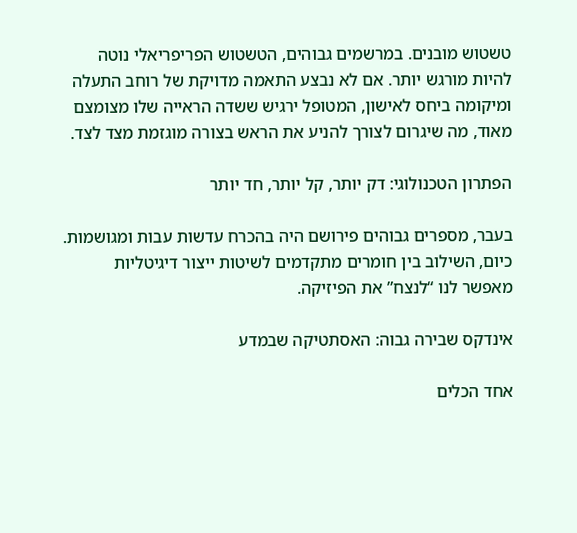טשטוש מובנים. במרשמים גבוהים, הטשטוש הפריפריאלי נוטה להיות מורגש יותר. אם לא נבצע התאמה מדויקת של רוחב התעלה ומיקומה ביחס לאישון, המטופל ירגיש ששדה הראייה שלו מצומצם מאוד, מה שיגרום לצורך להניע את הראש בצורה מוגזמת מצד לצד.

הפתרון הטכנולוגי: דק יותר, קל יותר, חד יותר

בעבר, מספרים גבוהים פירושם היה בהכרח עדשות עבות ומגושמות. כיום, השילוב בין חומרים מתקדמים לשיטות ייצור דיגיטליות מאפשר לנו “לנצח” את הפיזיקה.

אינדקס שבירה גבוה: האסתטיקה שבמדע

אחד הכלים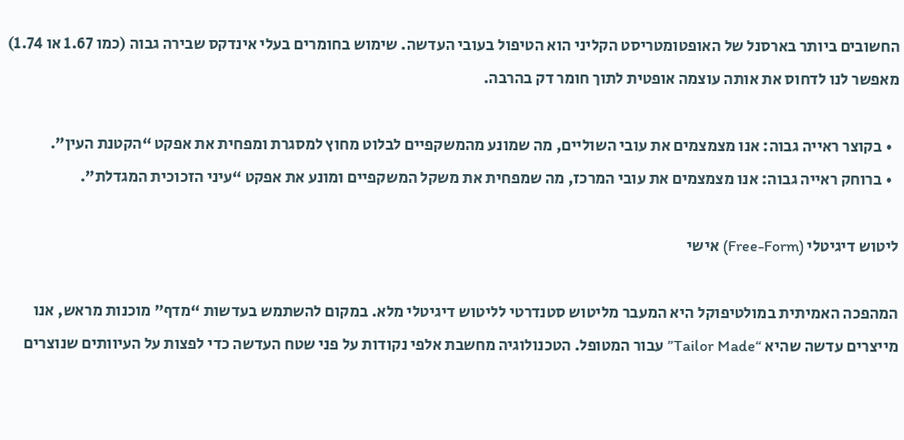החשובים ביותר בארסנל של האופטומטריסט הקליני הוא הטיפול בעובי העדשה. שימוש בחומרים בעלי אינדקס שבירה גבוה (כמו 1.67 או 1.74) מאפשר לנו לדחוס את אותה עוצמה אופטית לתוך חומר דק בהרבה.

  • בקוצר ראייה גבוה: אנו מצמצמים את עובי השוליים, מה שמונע מהמשקפיים לבלוט מחוץ למסגרת ומפחית את אפקט “הקטנת העין”.
  • ברוחק ראייה גבוה: אנו מצמצמים את עובי המרכז, מה שמפחית את משקל המשקפיים ומונע את אפקט “עיני הזכוכית המגדלת”.

ליטוש דיגיטלי (Free-Form) אישי

המהפכה האמיתית במולטיפוקל היא המעבר מליטוש סטנדרטי לליטוש דיגיטלי מלא. במקום להשתמש בעדשות “מדף” מוכנות מראש, אנו מייצרים עדשה שהיא “Tailor Made” עבור המטופל. הטכנולוגיה מחשבת אלפי נקודות על פני שטח העדשה כדי לפצות על העיוותים שנוצרים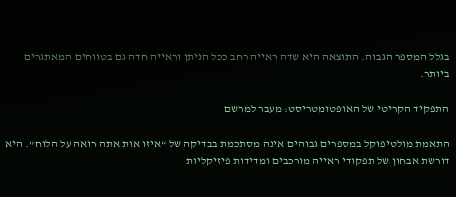בגלל המספר הגבוה. התוצאה היא שדה ראייה רחב ככל הניתן וראייה חדה גם בטווחים המאתגרים ביותר.

התפקיד הקריטי של האופטומטריסט: מעבר למרשם

התאמת מולטיפוקל במספרים גבוהים אינה מסתכמת בבדיקה של “איזו אות אתה רואה על הלוח”. היא דורשת אבחון של תפקודי ראייה מורכבים ומדידות פיזיקליות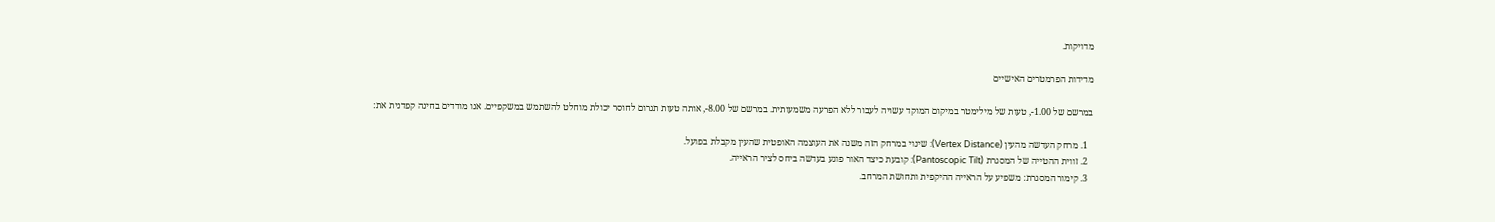מדויקות.

מדידות הפרמטרים האישיים

במרשם של 1.00-, טעות של מילימטר במיקום המוקד עשויה לעבור ללא הפרעה משמעותית. במרשם של 8.00-, אותה טעות תגרום לחוסר יכולת מוחלט להשתמש במשקפיים. אנו מודדים בחינה קפדנית את:

  1. מרחק העדשה מהעין (Vertex Distance): שינוי במרחק הזה משנה את העוצמה האופטית שהעין מקבלת בפועל.
  2. זווית ההטייה של המסגרת (Pantoscopic Tilt): קובעת כיצד האור פוגע בעדשה ביחס לציר הראייה.
  3. קימור המסגרת: משפיע על הראייה ההיקפית ותחושת המרחב.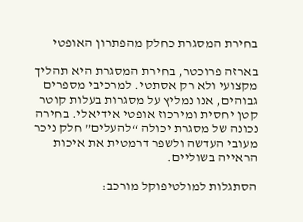בחירת המסגרת כחלק מהפתרון האופטי

בארזה פרוכטר, בחירת המסגרת היא תהליך מקצועי ולא רק אסתטי. למרכיבי מספרים גבוהים, אנו נמליץ על מסגרות בעלות קוטר קטן יחסית ומירכוז אופטי אידיאלי. בחירה נכונה של מסגרת יכולה “להעלים” חלק ניכר מעובי העדשה ולשפר דרמטית את איכות הראייה בשוליים.

הסתגלות למולטיפוקל מורכב: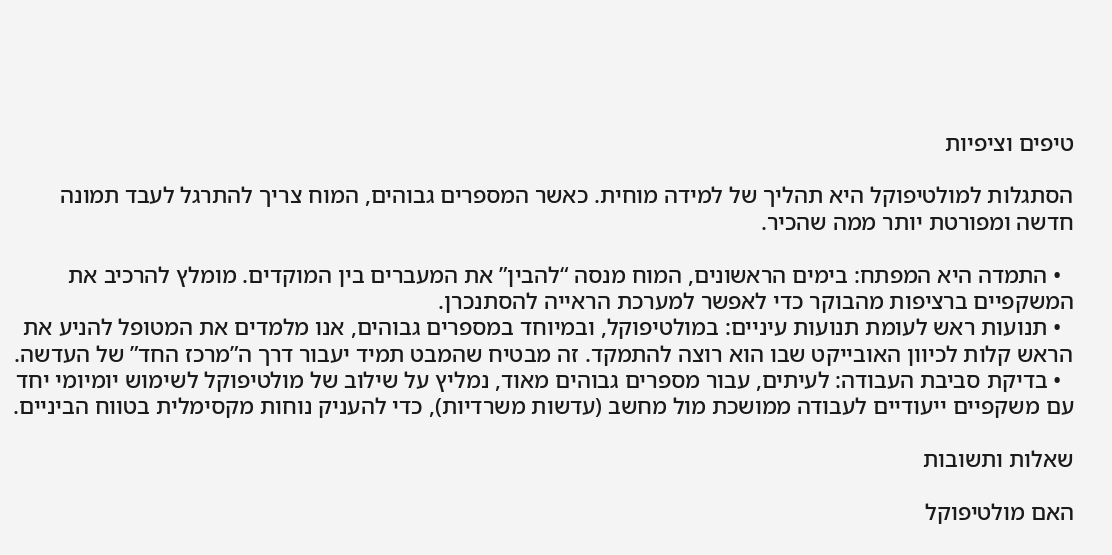טיפים וציפיות

הסתגלות למולטיפוקל היא תהליך של למידה מוחית. כאשר המספרים גבוהים, המוח צריך להתרגל לעבד תמונה חדשה ומפורטת יותר ממה שהכיר.

  • התמדה היא המפתח: בימים הראשונים, המוח מנסה “להבין” את המעברים בין המוקדים. מומלץ להרכיב את המשקפיים ברציפות מהבוקר כדי לאפשר למערכת הראייה להסתנכרן.
  • תנועות ראש לעומת תנועות עיניים: במולטיפוקל, ובמיוחד במספרים גבוהים, אנו מלמדים את המטופל להניע את הראש קלות לכיוון האובייקט שבו הוא רוצה להתמקד. זה מבטיח שהמבט תמיד יעבור דרך ה”מרכז החד” של העדשה.
  • בדיקת סביבת העבודה: לעיתים, עבור מספרים גבוהים מאוד, נמליץ על שילוב של מולטיפוקל לשימוש יומיומי יחד עם משקפיים ייעודיים לעבודה ממושכת מול מחשב (עדשות משרדיות), כדי להעניק נוחות מקסימלית בטווח הביניים.

שאלות ותשובות

האם מולטיפוקל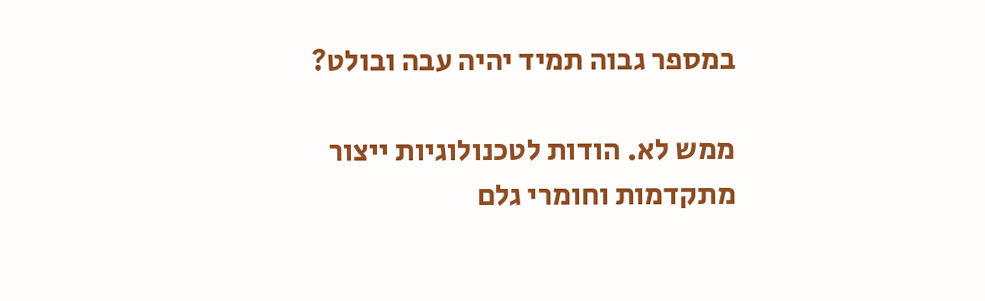במספר גבוה תמיד יהיה עבה ובולט?

ממש לא. הודות לטכנולוגיות ייצור מתקדמות וחומרי גלם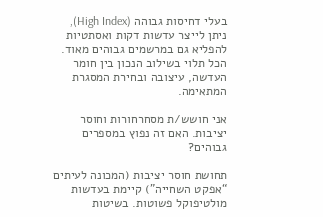בעלי דחיסות גבוהה (High Index), ניתן לייצר עדשות דקות ואסתטיות להפליא גם במרשמים גבוהים מאוד. הכל תלוי בשילוב הנכון בין חומר העדשה, עיצובה ובחירת המסגרת המתאימה.

אני חושש/ת מסחרחורות וחוסר יציבות. האם זה נפוץ במספרים גבוהים?

תחושת חוסר יציבות (המכונה לעיתים “אפקט השחייה”) קיימת בעדשות מולטיפוקל פשוטות. בשיטות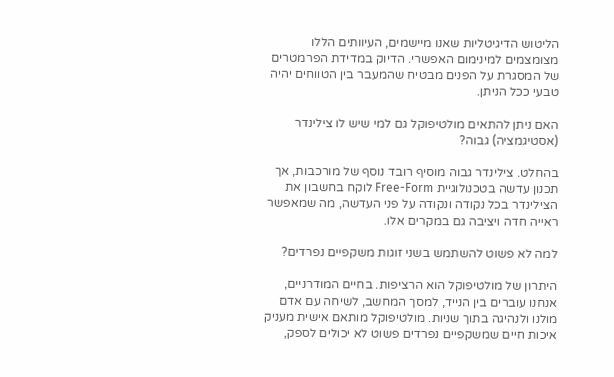הליטוש הדיגיטליות שאנו מיישמים, העיוותים הללו מצומצמים למינימום האפשרי. הדיוק במדידת הפרמטרים של המסגרת על הפנים מבטיח שהמעבר בין הטווחים יהיה טבעי ככל הניתן.

האם ניתן להתאים מולטיפוקל גם למי שיש לו צילינדר (אסטיגמציה) גבוה?

בהחלט. צילינדר גבוה מוסיף רובד נוסף של מורכבות, אך תכנון עדשה בטכנולוגיית Free-Form לוקח בחשבון את הצילינדר בכל נקודה ונקודה על פני העדשה, מה שמאפשר ראייה חדה ויציבה גם במקרים אלו.

למה לא פשוט להשתמש בשני זוגות משקפיים נפרדים?

היתרון של מולטיפוקל הוא הרציפות. בחיים המודרניים, אנחנו עוברים בין הנייד, למסך המחשב, לשיחה עם אדם מולנו ולנהיגה בתוך שניות. מולטיפוקל מותאם אישית מעניק איכות חיים שמשקפיים נפרדים פשוט לא יכולים לספק,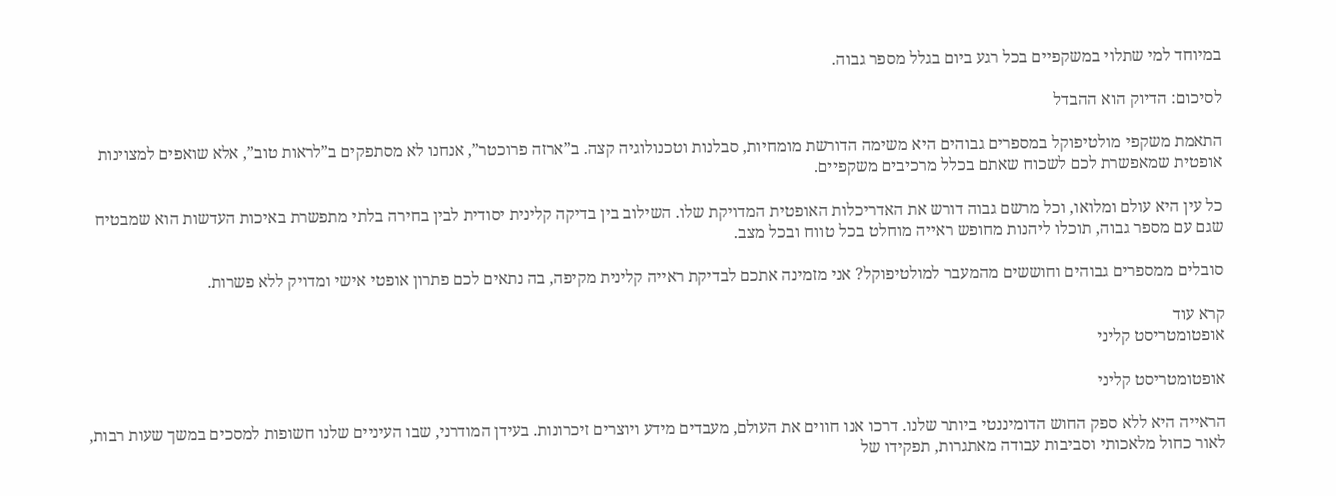במיוחד למי שתלוי במשקפיים בכל רגע ביום בגלל מספר גבוה.

לסיכום: הדיוק הוא ההבדל

התאמת משקפי מולטיפוקל במספרים גבוהים היא משימה הדורשת מומחיות, סבלנות וטכנולוגיה קצה. ב”ארזה פרוכטר”, אנחנו לא מסתפקים ב”לראות טוב”, אלא שואפים למצוינות אופטית שמאפשרת לכם לשכוח שאתם בכלל מרכיבים משקפיים.

כל עין היא עולם ומלואו, וכל מרשם גבוה דורש את האדריכלות האופטית המדויקת שלו. השילוב בין בדיקה קלינית יסודית לבין בחירה בלתי מתפשרת באיכות העדשות הוא שמבטיח שגם עם מספר גבוה, תוכלו ליהנות מחופש ראייה מוחלט בכל טווח ובכל מצב.

סובלים ממספרים גבוהים וחוששים מהמעבר למולטיפוקל? אני מזמינה אתכם לבדיקת ראייה קלינית מקיפה, בה נתאים לכם פתרון אופטי אישי ומדויק ללא פשרות.

קרא עוד
אופטומטריסט קליני

אופטומטריסט קליני

הראייה היא ללא ספק החוש הדומיננטי ביותר שלנו. דרכו אנו חווים את העולם, מעבדים מידע ויוצרים זיכרונות. בעידן המודרני, שבו העיניים שלנו חשופות למסכים במשך שעות רבות, לאור כחול מלאכותי וסביבות עבודה מאתגרות, תפקידו של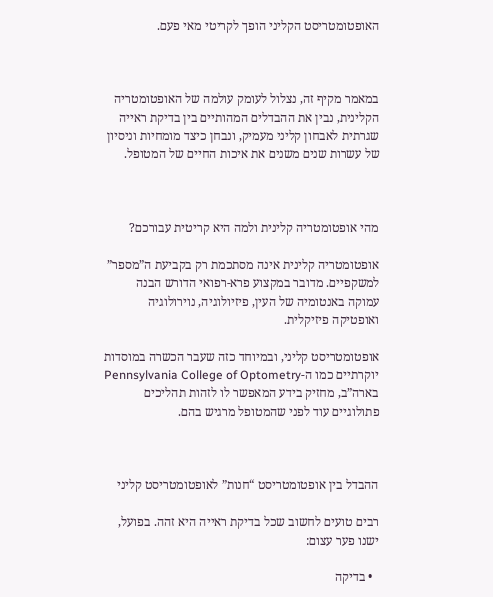האופטומטריסט הקליני הופך לקריטי מאי פעם.



במאמר מקיף זה, נצלול לעומק עולמה של האופטומטריה הקלינית, נבין את ההבדלים המהותיים בין בדיקת ראייה שגרתית לאבחון קליני מעמיק, ונבחן כיצד מומחיות וניסיון של עשרות שנים משנים את איכות החיים של המטופל.



מהי אופטומטריה קלינית ולמה היא קריטית עבורכם?

אופטומטריה קלינית אינה מסתכמת רק בקביעת ה”מספר” למשקפיים. מדובר במקצוע פרא-רפואי הדורש הבנה עמוקה באנטומיה של העין, פיזיולוגיה, נוירולוגיה ואופטיקה פיזיקלית.

אופטומטריסט קליני, ובמיוחד כזה שעבר הכשרה במוסדות יוקרתיים כמו ה-Pennsylvania College of Optometry בארה”ב, מחזיק בידע המאפשר לו לזהות תהליכים פתולוגיים עוד לפני שהמטופל מרגיש בהם.



ההבדל בין אופטומטריסט “חנות” לאופטומטריסט קליני

רבים טועים לחשוב שכל בדיקת ראייה היא זהה. בפועל, ישנו פער עצום:

  • בדיקה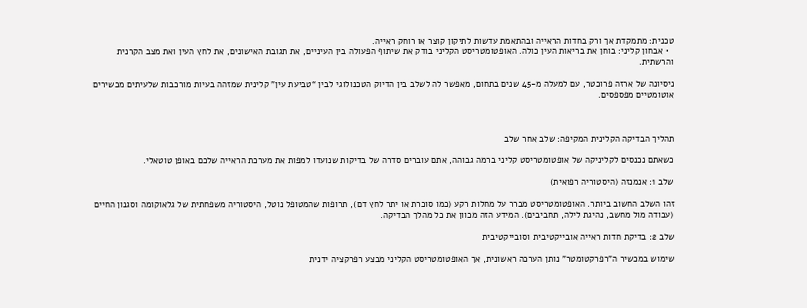טכנית: מתמקדת אך ורק בחדות הראייה ובהתאמת עדשות לתיקון קוצר או רוחק ראייה.
  • אבחון קליני: בוחן את בריאות העין כולה. האופטומטריסט הקליני בודק את שיתוף הפעולה בין העיניים, את תגובת האישונים, את לחץ העין ואת מצב הקרנית והרשתית.

ניסיונה של ארזה פרוכטר, עם למעלה מ-45 שנים בתחום, מאפשר לה לשלב בין הדיוק הטכנולוגי לבין “טביעת עין” קלינית שמזהה בעיות מורכבות שלעיתים מכשירים אוטומטיים מפספסים.



תהליך הבדיקה הקלינית המקיפה: שלב אחר שלב

כשאתם נכנסים לקליניקה של אופטומטריסט קליני ברמה גבוהה, אתם עוברים סדרה של בדיקות שנועדו למפות את מערכת הראייה שלכם באופן טוטאלי.

שלב 1: אנמנזה (היסטוריה רפואית)

זהו השלב החשוב ביותר. האופטומטריסט מברר על מחלות רקע (כמו סוכרת או יתר לחץ דם), תרופות שהמטופל נוטל, היסטוריה משפחתית של גלאוקומה וסגנון החיים (עבודה מול מחשב, נהיגת לילה, תחביבים). המידע הזה מכוון את כל מהלך הבדיקה.

שלב 2: בדיקת חדות ראייה אובייקטיבית וסובייקטיבית

שימוש במכשיר ה”רפרקטומטר” נותן הערכה ראשונית, אך האופטומטריסט הקליני מבצע רפרקציה ידנית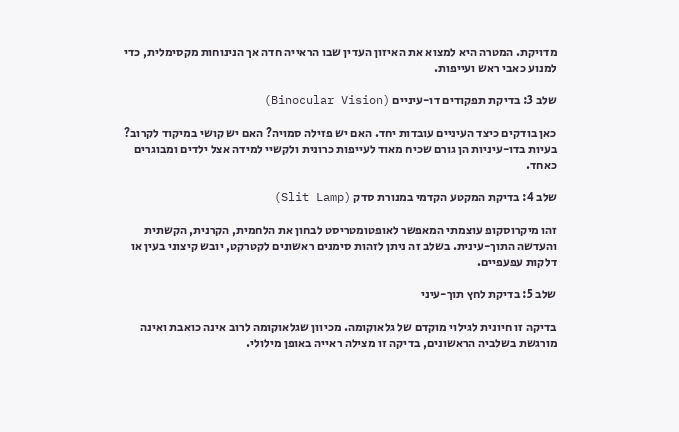מדויקת. המטרה היא למצוא את האיזון העדין שבו הראייה חדה אך הנינוחות מקסימלית, כדי למנוע כאבי ראש ועייפות.

שלב 3: בדיקת תפקודים דו-עיניים (Binocular Vision)

כאן בודקים כיצד העיניים עובדות יחד. האם יש פזילה סמויה? האם יש קושי במיקוד לקרוב? בעיות בדו-עיניות הן גורם שכיח מאוד לעייפות כרונית ולקשיי למידה אצל ילדים ומבוגרים כאחד.

שלב 4: בדיקת המקטע הקדמי במנורת סדק (Slit Lamp)

זהו מיקרוסקופ עוצמתי המאפשר לאופטומטריסט לבחון את הלחמית, הקרנית, הקשתית והעדשה התוך-עינית. בשלב זה ניתן לזהות סימנים ראשונים לקטרקט, יובש קיצוני בעין או דלקות עפעפיים.

שלב 5: בדיקת לחץ תוך-עיני

בדיקה זו חיונית לגילוי מוקדם של גלאוקומה. מכיוון שגלאוקומה לרוב אינה כואבת ואינה מורגשת בשלביה הראשונים, בדיקה זו מצילה ראייה באופן מילולי.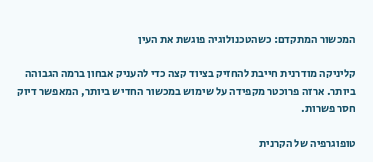המכשור המתקדם: כשהטכנולוגיה פוגשת את העין

קליניקה מודרנית חייבת להחזיק בציוד קצה כדי להעניק אבחון ברמה הגבוהה ביותר. ארזה פרוכטר מקפידה על שימוש במכשור החדיש ביותר, המאפשר דיוק חסר פשרות.

טופוגרפיה של הקרנית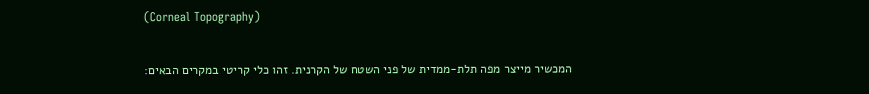(Corneal Topography)

המכשיר מייצר מפה תלת-ממדית של פני השטח של הקרנית. זהו כלי קריטי במקרים הבאים: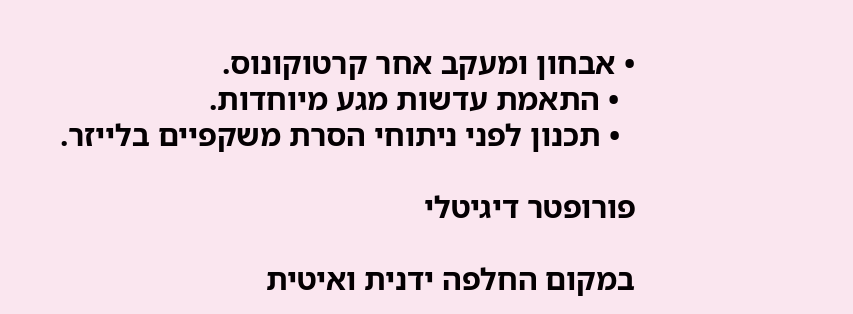• אבחון ומעקב אחר קרטוקונוס.
  • התאמת עדשות מגע מיוחדות.
  • תכנון לפני ניתוחי הסרת משקפיים בלייזר.

פורופטר דיגיטלי

במקום החלפה ידנית ואיטית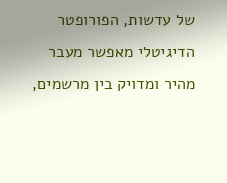של עדשות, הפורופטר הדיגיטלי מאפשר מעבר מהיר ומדויק בין מרשמים,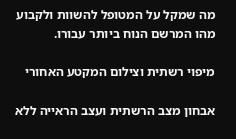מה שמקל על המטופל להשוות ולקבוע מהו המרשם הנוח ביותר עבורו.

מיפוי רשתית וצילום המקטע האחורי

אבחון מצב הרשתית ועצב הראייה ללא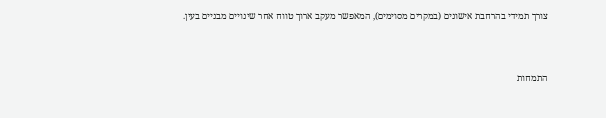צורך תמידי בהרחבת אישונים (במקרים מסוימים), המאפשר מעקב ארוך טווח אחר שינויים מבניים בעין.



התמחות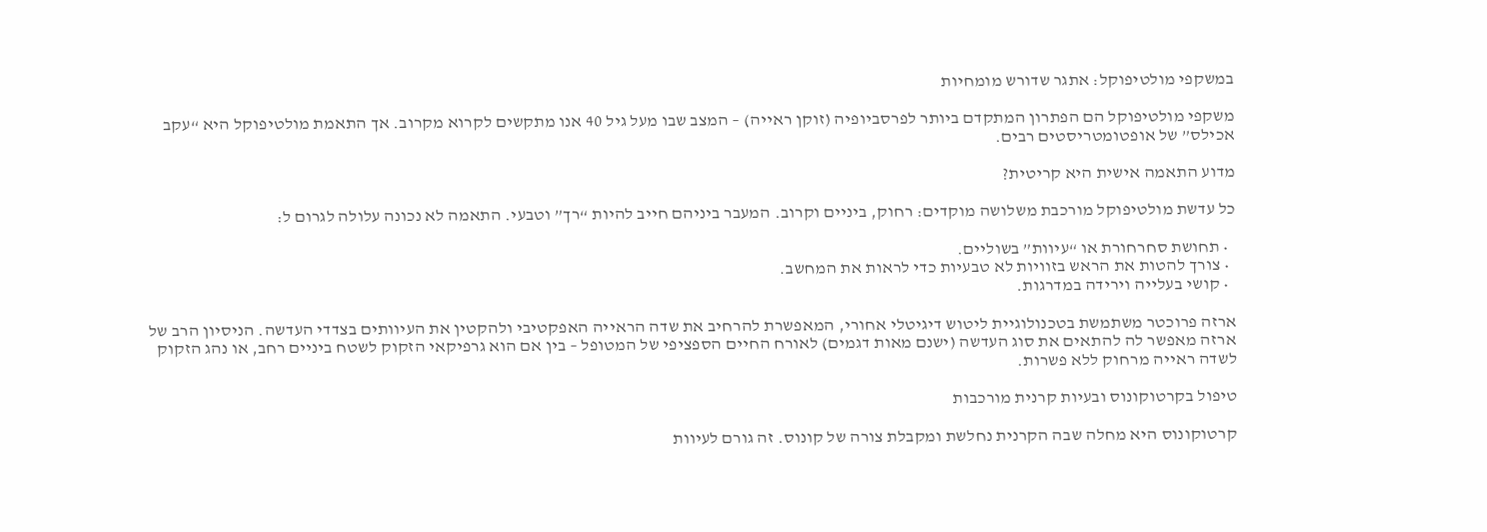במשקפי מולטיפוקל: אתגר שדורש מומחיות

משקפי מולטיפוקל הם הפתרון המתקדם ביותר לפרסביופיה (זוקן ראייה) – המצב שבו מעל גיל 40 אנו מתקשים לקרוא מקרוב. אך התאמת מולטיפוקל היא “עקב אכילס” של אופטומטריסטים רבים.

מדוע התאמה אישית היא קריטית?

כל עדשת מולטיפוקל מורכבת משלושה מוקדים: רחוק, ביניים וקרוב. המעבר ביניהם חייב להיות “רך” וטבעי. התאמה לא נכונה עלולה לגרום ל:

  • תחושת סחרחורת או “עיוות” בשוליים.
  • צורך להטות את הראש בזוויות לא טבעיות כדי לראות את המחשב.
  • קושי בעלייה וירידה במדרגות.

ארזה פרוכטר משתמשת בטכנולוגיית ליטוש דיגיטלי אחורי, המאפשרת להרחיב את שדה הראייה האפקטיבי ולהקטין את העיוותים בצדדי העדשה. הניסיון הרב של ארזה מאפשר לה להתאים את סוג העדשה (ישנם מאות דגמים) לאורח החיים הספציפי של המטופל – בין אם הוא גרפיקאי הזקוק לשטח ביניים רחב, או נהג הזקוק לשדה ראייה מרחוק ללא פשרות.

טיפול בקרטוקונוס ובעיות קרנית מורכבות

קרטוקונוס היא מחלה שבה הקרנית נחלשת ומקבלת צורה של קונוס. זה גורם לעיוות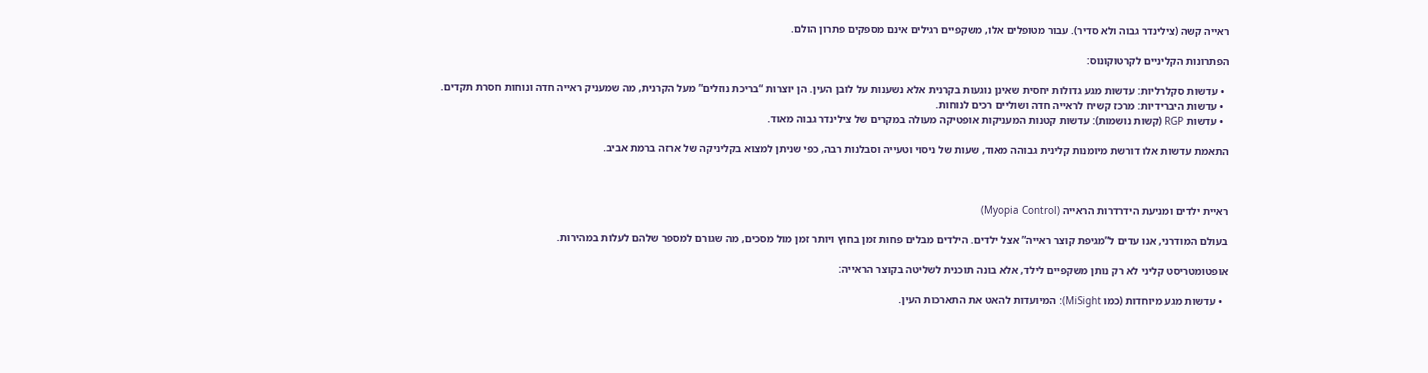ראייה קשה (צילינדר גבוה ולא סדיר). עבור מטופלים אלו, משקפיים רגילים אינם מספקים פתרון הולם.

הפתרונות הקליניים לקרטוקונוס:

  • עדשות סקלרליות: עדשות מגע גדולות יחסית שאינן נוגעות בקרנית אלא נשענות על לובן העין. הן יוצרות “בריכת נוזלים” מעל הקרנית, מה שמעניק ראייה חדה ונוחות חסרת תקדים.
  • עדשות היברידיות: מרכז קשיח לראייה חדה ושוליים רכים לנוחות.
  • עדשות RGP (קשות נושמות): עדשות קטנות המעניקות אופטיקה מעולה במקרים של צילינדר גבוה מאוד.

התאמת עדשות אלו דורשת מיומנות קלינית גבוהה מאוד, שעות של ניסוי וטעייה וסבלנות רבה, כפי שניתן למצוא בקליניקה של ארזה ברמת אביב.



ראיית ילדים ומניעת הידרדרות הראייה (Myopia Control)

בעולם המודרני, אנו עדים ל”מגיפת קוצר ראייה” אצל ילדים. הילדים מבלים פחות זמן בחוץ ויותר זמן מול מסכים, מה שגורם למספר שלהם לעלות במהירות.

אופטומטריסט קליני לא רק נותן משקפיים לילד, אלא בונה תוכנית לשליטה בקוצר הראייה:

  • עדשות מגע מיוחדות (כמו MiSight): המיועדות להאט את התארכות העין.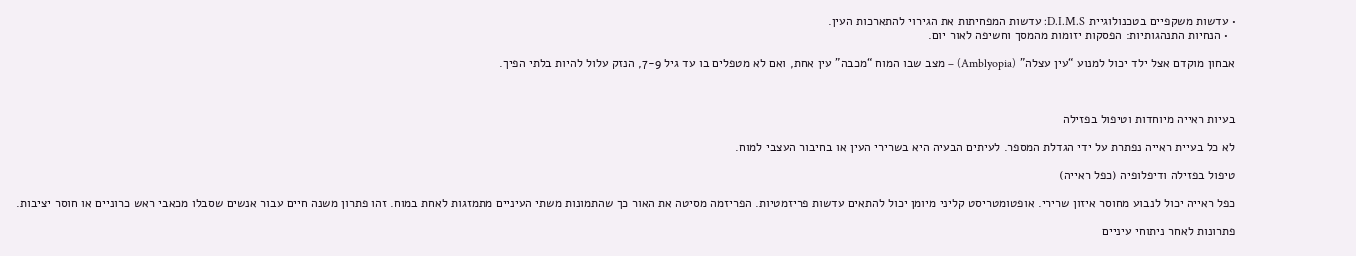• עדשות משקפיים בטכנולוגיית D.I.M.S: עדשות המפחיתות את הגירוי להתארכות העין.
  • הנחיות התנהגותיות: הפסקות יזומות מהמסך וחשיפה לאור יום.

אבחון מוקדם אצל ילד יכול למנוע “עין עצלה” (Amblyopia) – מצב שבו המוח “מכבה” עין אחת, ואם לא מטפלים בו עד גיל 7-9, הנזק עלול להיות בלתי הפיך.



בעיות ראייה מיוחדות וטיפול בפזילה

לא כל בעיית ראייה נפתרת על ידי הגדלת המספר. לעיתים הבעיה היא בשרירי העין או בחיבור העצבי למוח.

טיפול בפזילה ודיפלופיה (כפל ראייה)

כפל ראייה יכול לנבוע מחוסר איזון שרירי. אופטומטריסט קליני מיומן יכול להתאים עדשות פריזמטיות. הפריזמה מסיטה את האור כך שהתמונות משתי העיניים מתמזגות לאחת במוח. זהו פתרון משנה חיים עבור אנשים שסבלו מכאבי ראש כרוניים או חוסר יציבות.

פתרונות לאחר ניתוחי עיניים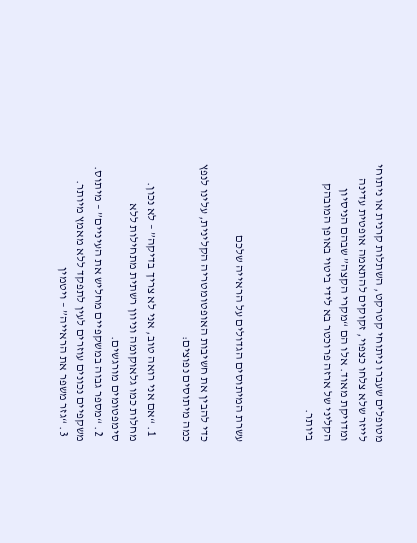מטופלים שעברו ניתוחי קטרקט, השתלות קרנית או ניתוחי לייזר שלא צלחו כצפוי, זקוקים להתאמה אופטית עדינה ומדויקת מאוד. אלו הם “מקרי הקצה” שבהם הניסיון הקליני של ארזה פרוכטר בא לידי ביטוי באופן המובהק ביותר.



עשרת המיתוסים הגדולים על הראייה שלכם

כדי להבין את חשיבות האופטומטריה הקלינית, עלינו לנפץ כמה מיתוסים נפוצים:

  1. “אם אני רואה טוב, אני לא צריך בדיקה” – לא נכון. מחלות כמו גלאוקומה וניוון רשתית מתחילות ללא סימפטומים מורגשים.
  2. “מספר גבוה במשקפיים מחליש את העיניים” – מיתוס. משקפיים נכונים עוזרים לעין לתפקד ללא מאמץ מיותר.
  3. “גזר משפר את הראייה” – ויטמין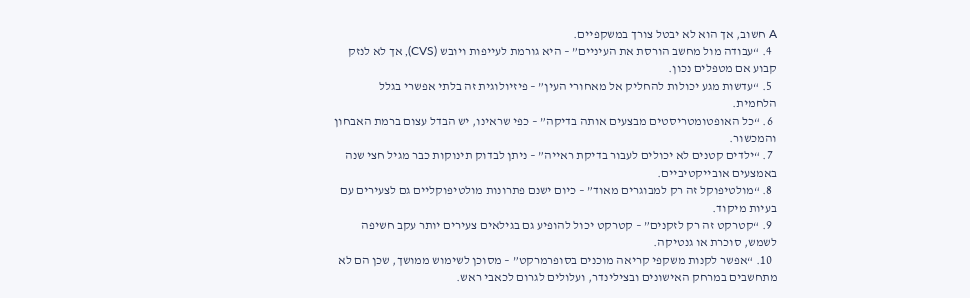A חשוב, אך הוא לא יבטל צורך במשקפיים.
  4. “עבודה מול מחשב הורסת את העיניים” – היא גורמת לעייפות ויובש (CVS), אך לא לנזק קבוע אם מטפלים נכון.
  5. “עדשות מגע יכולות להחליק אל מאחורי העין” – פיזיולוגית זה בלתי אפשרי בגלל הלחמית.
  6. “כל האופטומטריסטים מבצעים אותה בדיקה” – כפי שראינו, יש הבדל עצום ברמת האבחון והמכשור.
  7. “ילדים קטנים לא יכולים לעבור בדיקת ראייה” – ניתן לבדוק תינוקות כבר מגיל חצי שנה באמצעים אובייקטיביים.
  8. “מולטיפוקל זה רק למבוגרים מאוד” – כיום ישנם פתרונות מולטיפוקליים גם לצעירים עם בעיות מיקוד.
  9. “קטרקט זה רק לזקנים” – קטרקט יכול להופיע גם בגילאים צעירים יותר עקב חשיפה לשמש, סוכרת או גנטיקה.
  10. “אפשר לקנות משקפי קריאה מוכנים בסופרמרקט” – מסוכן לשימוש ממושך, שכן הם לא מתחשבים במרחק האישונים ובצילינדר, ועלולים לגרום לכאבי ראש.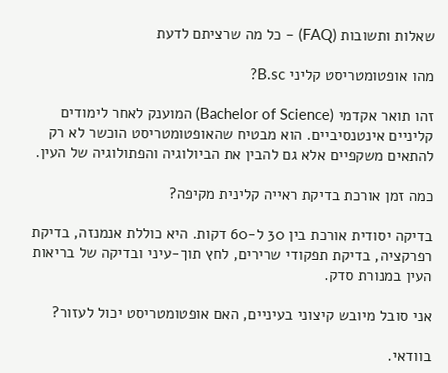שאלות ותשובות (FAQ) – כל מה שרציתם לדעת

מהו אופטומטריסט קליני B.sc?

זהו תואר אקדמי (Bachelor of Science) המוענק לאחר לימודים קליניים אינטנסיביים. הוא מבטיח שהאופטומטריסט הוכשר לא רק להתאים משקפיים אלא גם להבין את הביולוגיה והפתולוגיה של העין.

כמה זמן אורכת בדיקת ראייה קלינית מקיפה?

בדיקה יסודית אורכת בין 30 ל-60 דקות. היא כוללת אנמנזה, בדיקת רפרקציה, בדיקת תפקודי שרירים, לחץ תוך-עיני ובדיקה של בריאות העין במנורת סדק.

אני סובל מיובש קיצוני בעיניים, האם אופטומטריסט יכול לעזור?

בוודאי.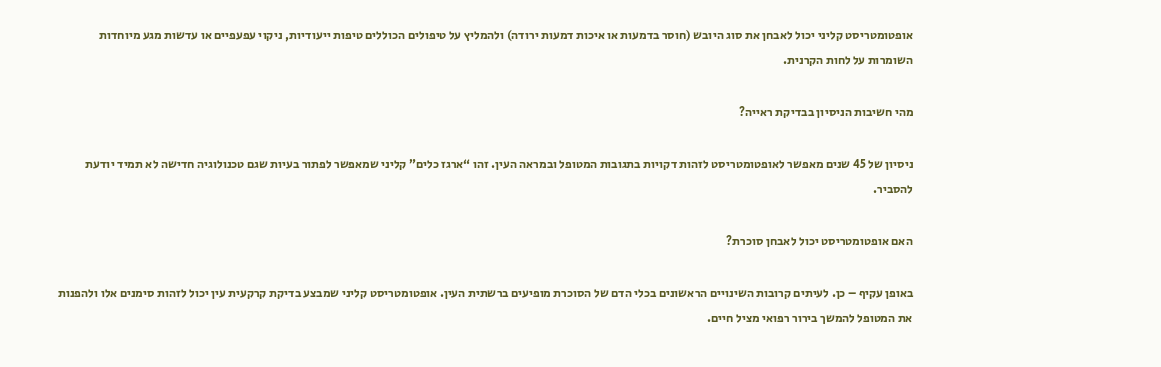אופטומטריסט קליני יכול לאבחן את סוג היובש (חוסר בדמעות או איכות דמעות ירודה) ולהמליץ על טיפולים הכוללים טיפות ייעודיות, ניקוי עפעפיים או עדשות מגע מיוחדות השומרות על לחות הקרנית.

מהי חשיבות הניסיון בבדיקת ראייה?

ניסיון של 45 שנים מאפשר לאופטומטריסט לזהות דקויות בתגובות המטופל ובמראה העין. זהו “ארגז כלים” קליני שמאפשר לפתור בעיות שגם טכנולוגיה חדישה לא תמיד יודעת להסביר.

האם אופטומטריסט יכול לאבחן סוכרת?

באופן עקיף – כן. לעיתים קרובות השינויים הראשונים בכלי הדם של הסוכרת מופיעים ברשתית העין. אופטומטריסט קליני שמבצע בדיקת קרקעית עין יכול לזהות סימנים אלו ולהפנות את המטופל להמשך בירור רפואי מציל חיים.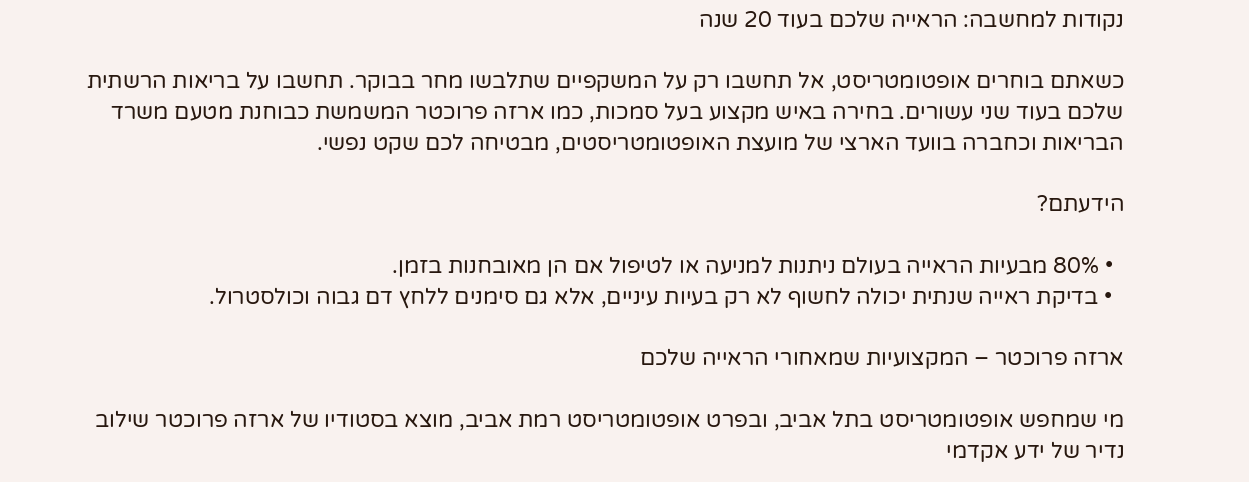נקודות למחשבה: הראייה שלכם בעוד 20 שנה

כשאתם בוחרים אופטומטריסט, אל תחשבו רק על המשקפיים שתלבשו מחר בבוקר. תחשבו על בריאות הרשתית שלכם בעוד שני עשורים. בחירה באיש מקצוע בעל סמכות, כמו ארזה פרוכטר המשמשת כבוחנת מטעם משרד הבריאות וכחברה בוועד הארצי של מועצת האופטומטריסטים, מבטיחה לכם שקט נפשי.

הידעתם?

  • 80% מבעיות הראייה בעולם ניתנות למניעה או לטיפול אם הן מאובחנות בזמן.
  • בדיקת ראייה שנתית יכולה לחשוף לא רק בעיות עיניים, אלא גם סימנים ללחץ דם גבוה וכולסטרול.

ארזה פרוכטר – המקצועיות שמאחורי הראייה שלכם

מי שמחפש אופטומטריסט בתל אביב, ובפרט אופטומטריסט רמת אביב, מוצא בסטודיו של ארזה פרוכטר שילוב נדיר של ידע אקדמי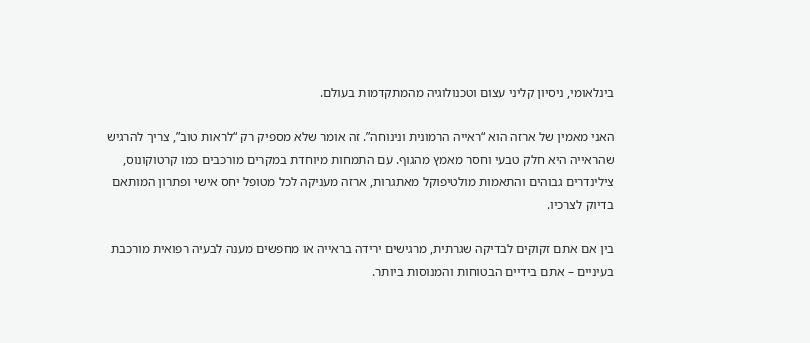בינלאומי, ניסיון קליני עצום וטכנולוגיה מהמתקדמות בעולם.

האני מאמין של ארזה הוא “ראייה הרמונית ונינוחה”. זה אומר שלא מספיק רק “לראות טוב”, צריך להרגיש שהראייה היא חלק טבעי וחסר מאמץ מהגוף. עם התמחות מיוחדת במקרים מורכבים כמו קרטוקונוס, צילינדרים גבוהים והתאמות מולטיפוקל מאתגרות, ארזה מעניקה לכל מטופל יחס אישי ופתרון המותאם בדיוק לצרכיו.

בין אם אתם זקוקים לבדיקה שגרתית, מרגישים ירידה בראייה או מחפשים מענה לבעיה רפואית מורכבת בעיניים – אתם בידיים הבטוחות והמנוסות ביותר.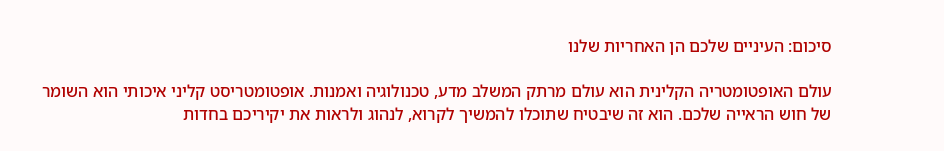סיכום: העיניים שלכם הן האחריות שלנו

עולם האופטומטריה הקלינית הוא עולם מרתק המשלב מדע, טכנולוגיה ואמנות. אופטומטריסט קליני איכותי הוא השומר של חוש הראייה שלכם. הוא זה שיבטיח שתוכלו להמשיך לקרוא, לנהוג ולראות את יקיריכם בחדות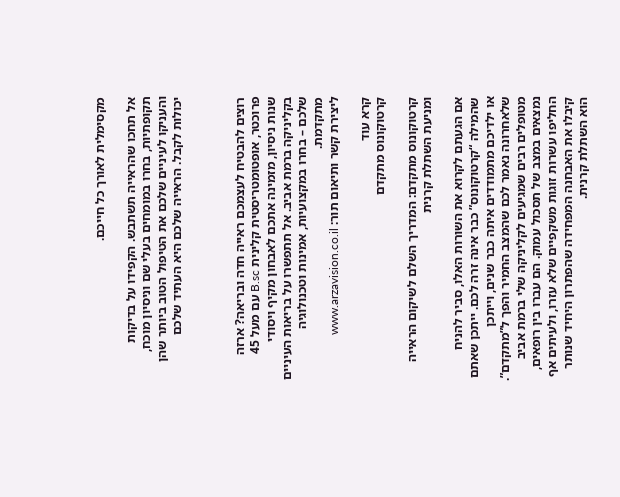מקסימלית לאורך כל חייכם.

אל תחכו שהראייה תשתבש. הקפידו על בדיקות תקופתיות, בחרו במומחים בעלי שם וניסיון מוכח, והעניקו לעיניים שלכם את הטיפול הטוב ביותר שהן יכולות לקבל. הראייה שלכם היא העתיד שלכם



רוצים להבטיח לעצמכם ראייה חדה ובריאה? ארזה פרוכטר, אופטומטריסטית קלינית B.sc עם מעל 45 שנות ניסיון, מזמינה אתכם לאבחון מקיף ויסודי בקליניקה ברמת אביב. אל תתפשרו על בריאות העיניים שלכם – בחרו במקצועיות, אמינות וטכנולוגיה מתקדמת.
ליצירת קשר ותיאום תור: www.arzavision.co.il

קרא עוד
קרטוקונוס מתקדם

קרטוקונוס מתקדם: המדריך השלם לשיקום הראייה ומניעת השתלת קרנית

אם הגעתם לקרוא את השורות האלו, סביר להניח שהמילה “קרטוקונוס” כבר אינה זרה לכם. ייתכן שאתם או ילדיכם מתמודדים איתה כבר שנים, וייתכן שלאחרונה נאמר לכם שהמצב החמיר והפך ל”מתקדם”. מטופלים רבים שמגיעים לקליניקה שלי ברמת אביב נמצאים במצב של תסכול עמוק. הם עברו בין רופאים, החליפו עשרות זוגות משקפיים שלא עזרו, ולעיתים אף קיבלו את האבחנה המפחידה שהפתרון היחיד שנותר הוא השתלת קרנית.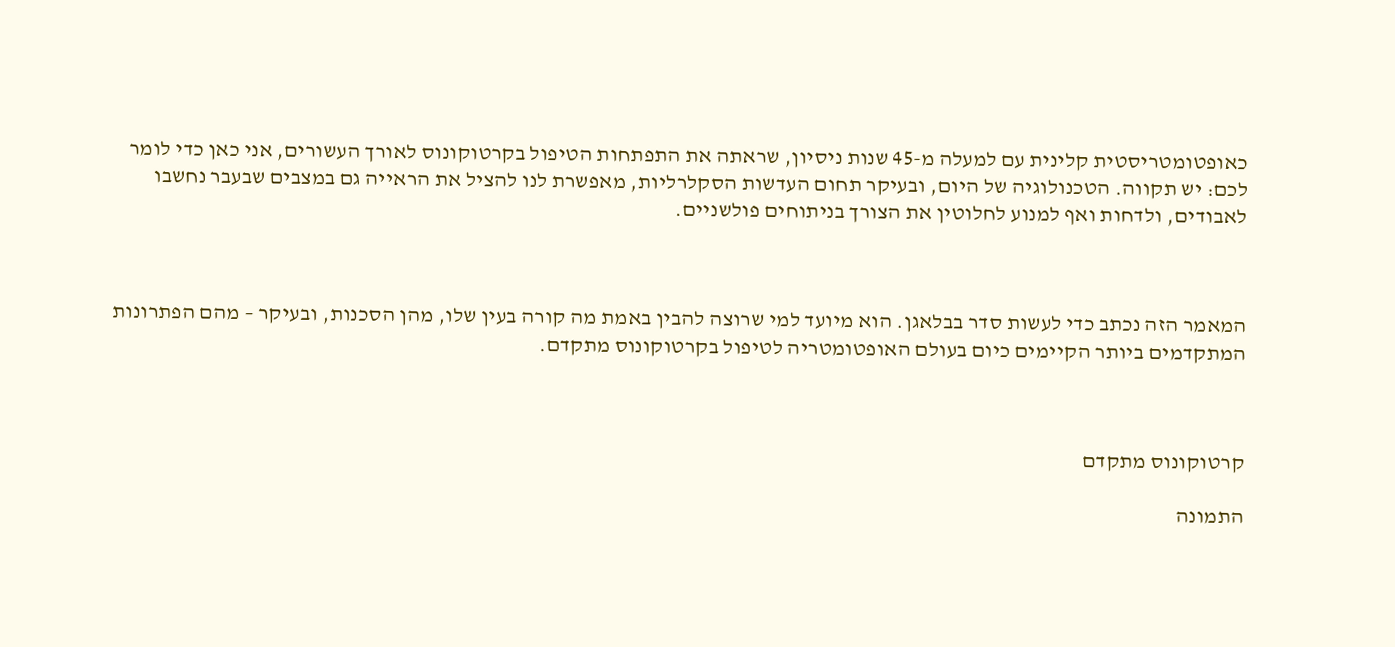כאופטומטריסטית קלינית עם למעלה מ-45 שנות ניסיון, שראתה את התפתחות הטיפול בקרטוקונוס לאורך העשורים, אני כאן כדי לומר לכם: יש תקווה. הטכנולוגיה של היום, ובעיקר תחום העדשות הסקלרליות, מאפשרת לנו להציל את הראייה גם במצבים שבעבר נחשבו לאבודים, ולדחות ואף למנוע לחלוטין את הצורך בניתוחים פולשניים.



המאמר הזה נכתב כדי לעשות סדר בבלאגן. הוא מיועד למי שרוצה להבין באמת מה קורה בעין שלו, מהן הסכנות, ובעיקר – מהם הפתרונות המתקדמים ביותר הקיימים כיום בעולם האופטומטריה לטיפול בקרטוקונוס מתקדם.



קרטוקונוס מתקדם

התמונה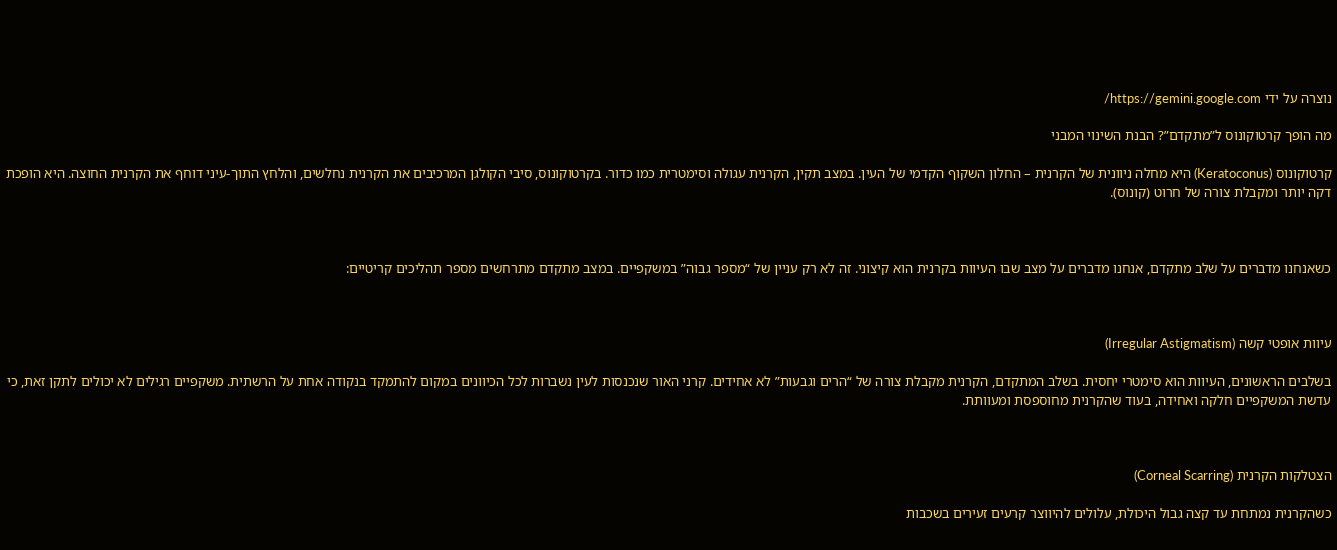נוצרה על ידי https://gemini.google.com/

מה הופך קרטוקונוס ל”מתקדם”? הבנת השינוי המבני

קרטוקונוס (Keratoconus) היא מחלה ניוונית של הקרנית – החלון השקוף הקדמי של העין. במצב תקין, הקרנית עגולה וסימטרית כמו כדור. בקרטוקונוס, סיבי הקולגן המרכיבים את הקרנית נחלשים, והלחץ התוך-עיני דוחף את הקרנית החוצה. היא הופכת דקה יותר ומקבלת צורה של חרוט (קונוס).



כשאנחנו מדברים על שלב מתקדם, אנחנו מדברים על מצב שבו העיוות בקרנית הוא קיצוני. זה לא רק עניין של “מספר גבוה” במשקפיים. במצב מתקדם מתרחשים מספר תהליכים קריטיים:



עיוות אופטי קשה (Irregular Astigmatism)

בשלבים הראשונים, העיוות הוא סימטרי יחסית. בשלב המתקדם, הקרנית מקבלת צורה של “הרים וגבעות” לא אחידים. קרני האור שנכנסות לעין נשברות לכל הכיוונים במקום להתמקד בנקודה אחת על הרשתית. משקפיים רגילים לא יכולים לתקן זאת, כי עדשת המשקפיים חלקה ואחידה, בעוד שהקרנית מחוספסת ומעוותת.



הצטלקות הקרנית (Corneal Scarring)

כשהקרנית נמתחת עד קצה גבול היכולת, עלולים להיווצר קרעים זעירים בשכבות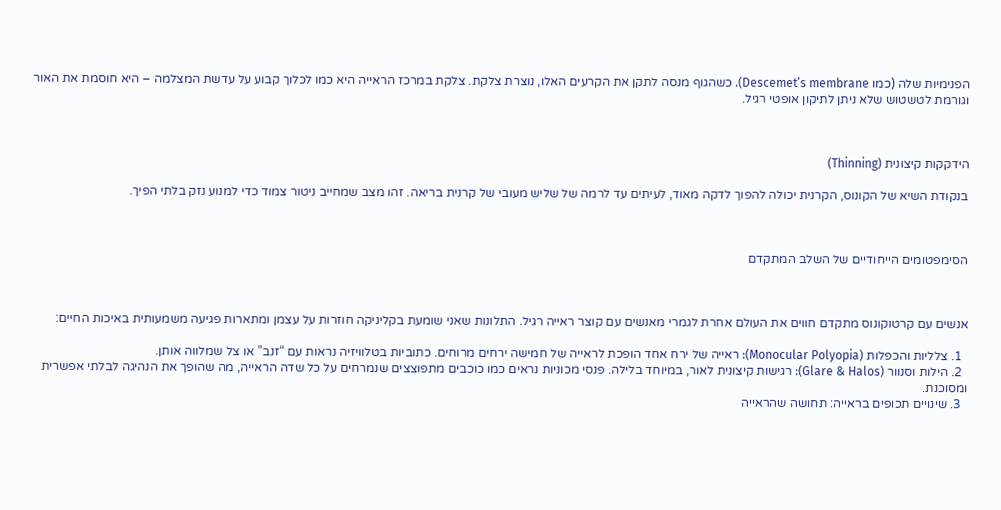הפנימיות שלה (כמו Descemet’s membrane). כשהגוף מנסה לתקן את הקרעים האלו, נוצרת צלקת. צלקת במרכז הראייה היא כמו לכלוך קבוע על עדשת המצלמה – היא חוסמת את האור וגורמת לטשטוש שלא ניתן לתיקון אופטי רגיל.



הידקקות קיצונית (Thinning)

בנקודת השיא של הקונוס, הקרנית יכולה להפוך לדקה מאוד, לעיתים עד לרמה של שליש מעובי של קרנית בריאה. זהו מצב שמחייב ניטור צמוד כדי למנוע נזק בלתי הפיך.



הסימפטומים הייחודיים של השלב המתקדם



אנשים עם קרטוקונוס מתקדם חווים את העולם אחרת לגמרי מאנשים עם קוצר ראייה רגיל. התלונות שאני שומעת בקליניקה חוזרות על עצמן ומתארות פגיעה משמעותית באיכות החיים:

  1. צלליות והכפלות (Monocular Polyopia): ראייה של ירח אחד הופכת לראייה של חמישה ירחים מרוחים. כתוביות בטלוויזיה נראות עם “זנב” או צל שמלווה אותן.
  2. הילות וסנוור (Glare & Halos): רגישות קיצונית לאור, במיוחד בלילה. פנסי מכוניות נראים כמו כוכבים מתפוצצים שנמרחים על כל שדה הראייה, מה שהופך את הנהיגה לבלתי אפשרית ומסוכנת.
  3. שינויים תכופים בראייה: תחושה שהראייה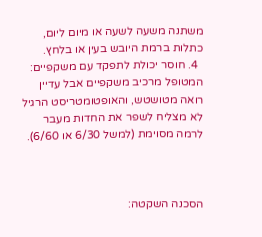משתנה משעה לשעה או מיום ליום, כתלות ברמת היובש בעין או בלחץ.
  4. חוסר יכולת לתפקד עם משקפיים: המטופל מרכיב משקפיים אבל עדיין רואה מטושטש, והאופטומטריסט הרגיל לא מצליח לשפר את החדות מעבר לרמה מסוימת (למשל 6/30 או 6/60).



הסכנה השקטה: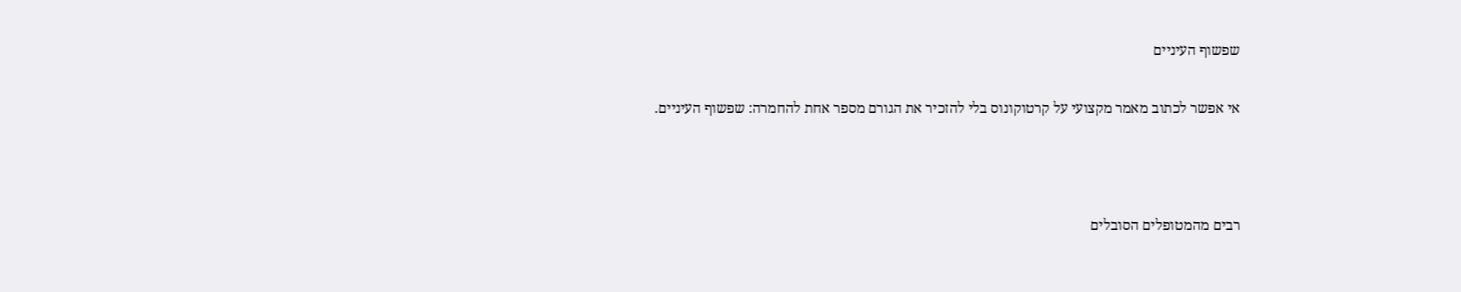שפשוף העיניים

אי אפשר לכתוב מאמר מקצועי על קרטוקונוס בלי להזכיר את הגורם מספר אחת להחמרה: שפשוף העיניים.



רבים מהמטופלים הסובלים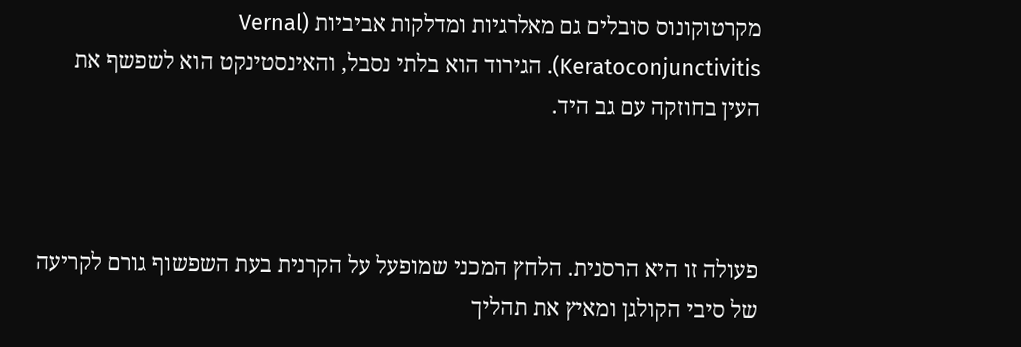מקרטוקונוס סובלים גם מאלרגיות ומדלקות אביביות (Vernal Keratoconjunctivitis). הגירוד הוא בלתי נסבל, והאינסטינקט הוא לשפשף את העין בחוזקה עם גב היד.



פעולה זו היא הרסנית. הלחץ המכני שמופעל על הקרנית בעת השפשוף גורם לקריעה של סיבי הקולגן ומאיץ את תהליך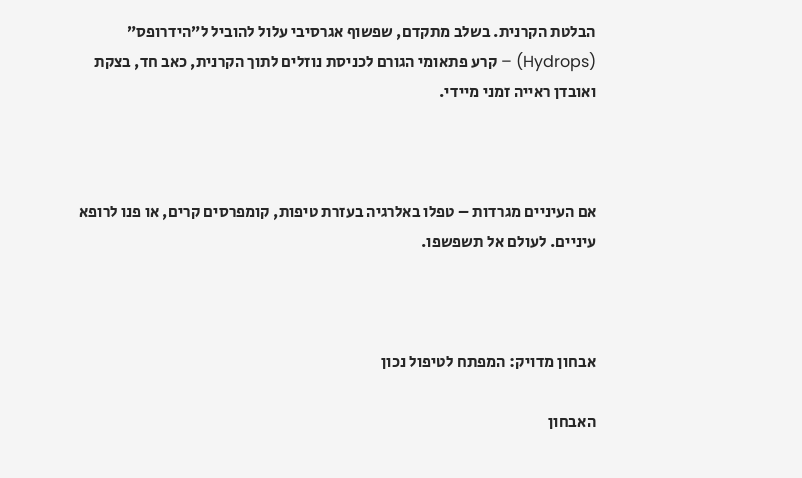הבלטת הקרנית. בשלב מתקדם, שפשוף אגרסיבי עלול להוביל ל”הידרופס” (Hydrops) – קרע פתאומי הגורם לכניסת נוזלים לתוך הקרנית, כאב חד, בצקת ואובדן ראייה זמני מיידי.



אם העיניים מגרדות – טפלו באלרגיה בעזרת טיפות, קומפרסים קרים, או פנו לרופא עיניים. לעולם אל תשפשפו.



אבחון מדויק: המפתח לטיפול נכון

האבחון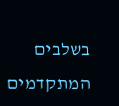בשלבים המתקדמים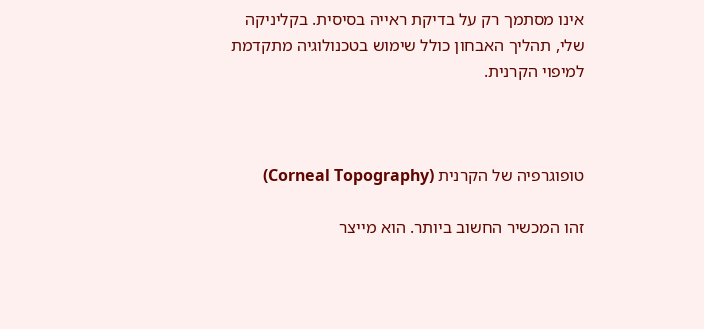אינו מסתמך רק על בדיקת ראייה בסיסית. בקליניקה שלי, תהליך האבחון כולל שימוש בטכנולוגיה מתקדמת למיפוי הקרנית.



טופוגרפיה של הקרנית (Corneal Topography)

זהו המכשיר החשוב ביותר. הוא מייצר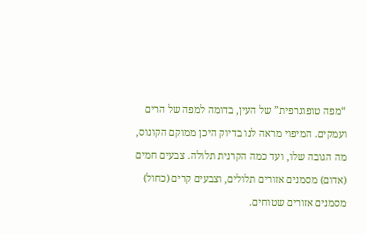“מפה טופוגרפית” של העין, בדומה למפה של הרים ועמקים. המיפוי מראה לנו בדיוק היכן ממוקם הקונוס, מה הגובה שלו, ועד כמה הקרנית תלולה. צבעים חמים (אדום) מסמנים אזורים תלולים, וצבעים קרים (כחול) מסמנים אזורים שטוחים.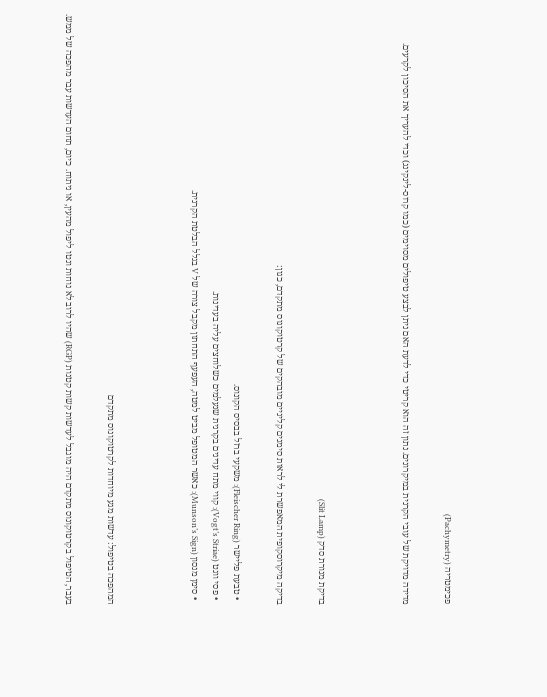פכימטריה (Pachymetry)

מדידה מדויקת של עובי הקרנית במיקרונים. נתון זה הוא קריטי כדי לדעת האם ניתן לבצע טיפולים מסוימים (כמו קרוס-לינקינג) וכדי להעריך את הסיכון לקרעים.



בדיקת מנורת סדק (Slit Lamp)

בדיקה מיקרוסקופית המאפשרת לי לראות סימנים קליניים מובהקים של קרטוקונוס מתקדם, כגון:

  • טבעת פליישר (Fleischer Ring): משקעי ברזל בבסיס הקונוס.
  • פסי ווגט (Vogt’s Striae): קווי מתח עדינים בקרנית שנעלמים כשלוחצים עליה בעדינות.
  • סימן מנסון (Munson’s Sign): כאשר המטופל מביט למטה, העפעף התחתון מקבל צורה של V בגלל הבלטת הקרנית.



המהפכה בטיפול: עדשות מגע מיוחדות לקרטוקונוס מתקדם

בעבר, הטיפול בקרטוקונוס מתקדם היה מוגבל לעדשות קשות קטנות (RGP) שהיו לרוב לא נוחות ונטו ליפול מהעין, או ניתוח. כיום, תחום העדשות עבר מהפכה של ממש.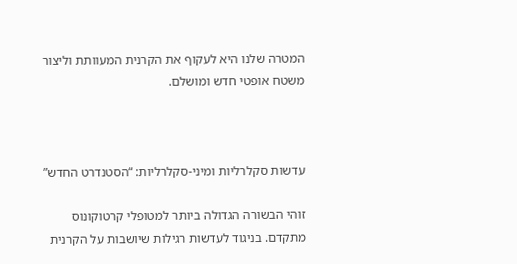המטרה שלנו היא לעקוף את הקרנית המעוותת וליצור משטח אופטי חדש ומושלם.



עדשות סקלרליות ומיני-סקלרליות: “הסטנדרט החדש”

זוהי הבשורה הגדולה ביותר למטופלי קרטוקונוס מתקדם. בניגוד לעדשות רגילות שיושבות על הקרנית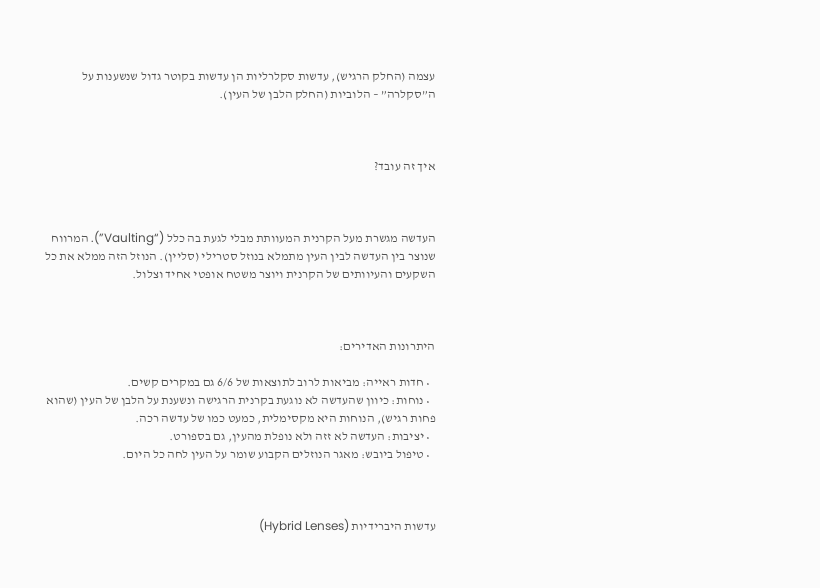עצמה (החלק הרגיש), עדשות סקלרליות הן עדשות בקוטר גדול שנשענות על ה”סקלרה” – הלוביות (החלק הלבן של העין).



איך זה עובד?



העדשה מגשרת מעל הקרנית המעוותת מבלי לגעת בה כלל (“Vaulting”). המרווח שנוצר בין העדשה לבין העין מתמלא בנוזל סטרילי (סליין). הנוזל הזה ממלא את כל השקעים והעיוותים של הקרנית ויוצר משטח אופטי אחיד וצלול.



היתרונות האדירים:

  • חדות ראייה: מביאות לרוב לתוצאות של 6/6 גם במקרים קשים.
  • נוחות: כיוון שהעדשה לא נוגעת בקרנית הרגישה ונשענת על הלבן של העין (שהוא פחות רגיש), הנוחות היא מקסימלית, כמעט כמו של עדשה רכה.
  • יציבות: העדשה לא זזה ולא נופלת מהעין, גם בספורט.
  • טיפול ביובש: מאגר הנוזלים הקבוע שומר על העין לחה כל היום.



עדשות היברידיות (Hybrid Lenses)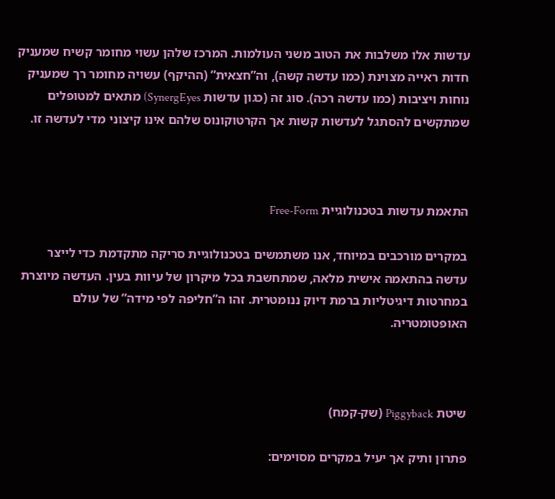עדשות אלו משלבות את הטוב משני העולמות. המרכז שלהן עשוי מחומר קשיח שמעניק חדות ראייה מצוינת (כמו עדשה קשה), וה”חצאית” (ההיקף) עשויה מחומר רך שמעניק נוחות ויציבות (כמו עדשה רכה). סוג זה (כגון עדשות SynergEyes) מתאים למטופלים שמתקשים להסתגל לעדשות קשות אך הקרטוקונוס שלהם אינו קיצוני מדי לעדשה זו.



התאמת עדשות בטכנולוגיית Free-Form

במקרים מורכבים במיוחד, אנו משתמשים בטכנולוגיית סריקה מתקדמת כדי לייצר עדשה בהתאמה אישית מלאה, שמתחשבת בכל מיקרון של עיוות בעין. העדשה מיוצרת במחרטות דיגיטליות ברמת דיוק ננומטרית. זהו ה”חליפה לפי מידה” של עולם האופטומטריה.



שיטת Piggyback (שק-קמח)

פתרון ותיק אך יעיל במקרים מסוימים: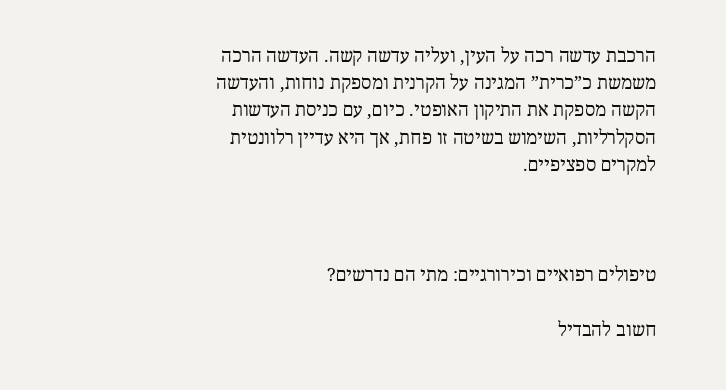הרכבת עדשה רכה על העין, ועליה עדשה קשה. העדשה הרכה משמשת כ”כרית” המגינה על הקרנית ומספקת נוחות, והעדשה הקשה מספקת את התיקון האופטי. כיום, עם כניסת העדשות הסקלרליות, השימוש בשיטה זו פחת, אך היא עדיין רלוונטית למקרים ספציפיים.



טיפולים רפואיים וכירורגיים: מתי הם נדרשים?

חשוב להבדיל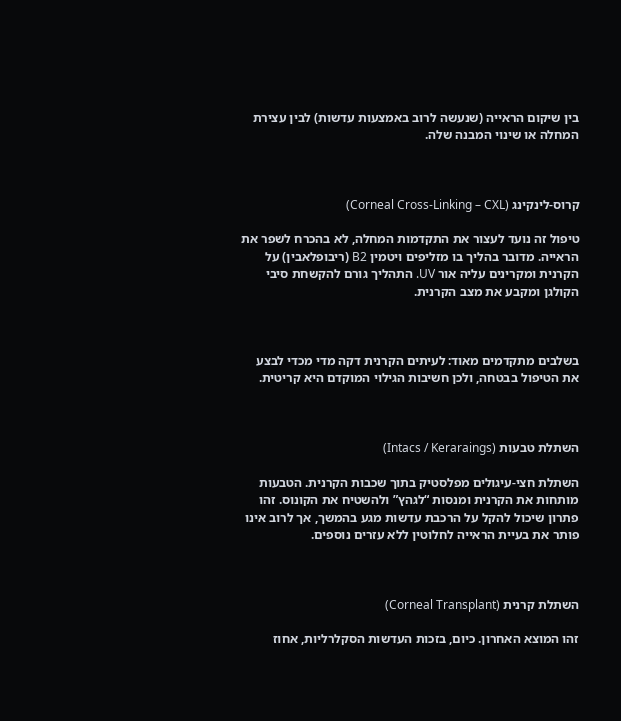בין שיקום הראייה (שנעשה לרוב באמצעות עדשות) לבין עצירת המחלה או שינוי המבנה שלה.



קרוס-לינקינג (Corneal Cross-Linking – CXL)

טיפול זה נועד לעצור את התקדמות המחלה, לא בהכרח לשפר את הראייה. מדובר בהליך בו מזליפים ויטמין B2 (ריבופלאבין) על הקרנית ומקרינים עליה אור UV. התהליך גורם להקשחת סיבי הקולגן ומקבע את מצב הקרנית.



בשלבים מתקדמים מאוד: לעיתים הקרנית דקה מדי מכדי לבצע את הטיפול בבטחה, ולכן חשיבות הגילוי המוקדם היא קריטית.



השתלת טבעות (Intacs / Keraraings)

השתלת חצי-עיגולים מפלסטיק בתוך שכבות הקרנית. הטבעות מותחות את הקרנית ומנסות “לגהץ” ולהשטיח את הקונוס. זהו פתרון שיכול להקל על הרכבת עדשות מגע בהמשך, אך לרוב אינו פותר את בעיית הראייה לחלוטין ללא עזרים נוספים.



השתלת קרנית (Corneal Transplant)

זהו המוצא האחרון. כיום, בזכות העדשות הסקלרליות, אחוז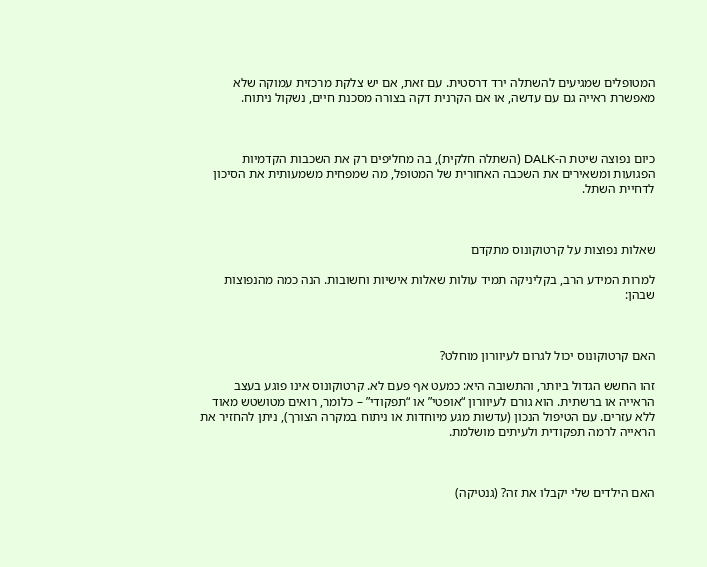המטופלים שמגיעים להשתלה ירד דרסטית. עם זאת, אם יש צלקת מרכזית עמוקה שלא מאפשרת ראייה גם עם עדשה, או אם הקרנית דקה בצורה מסכנת חיים, נשקול ניתוח.



כיום נפוצה שיטת ה-DALK (השתלה חלקית), בה מחליפים רק את השכבות הקדמיות הפגועות ומשאירים את השכבה האחורית של המטופל, מה שמפחית משמעותית את הסיכון לדחיית השתל.



שאלות נפוצות על קרטוקונוס מתקדם

למרות המידע הרב, בקליניקה תמיד עולות שאלות אישיות וחשובות. הנה כמה מהנפוצות שבהן:



האם קרטוקונוס יכול לגרום לעיוורון מוחלט?

זהו החשש הגדול ביותר, והתשובה היא: כמעט אף פעם לא. קרטוקונוס אינו פוגע בעצב הראייה או ברשתית. הוא גורם לעיוורון “אופטי” או “תפקודי” – כלומר, רואים מטושטש מאוד ללא עזרים. עם הטיפול הנכון (עדשות מגע מיוחדות או ניתוח במקרה הצורך), ניתן להחזיר את הראייה לרמה תפקודית ולעיתים מושלמת.



האם הילדים שלי יקבלו את זה? (גנטיקה)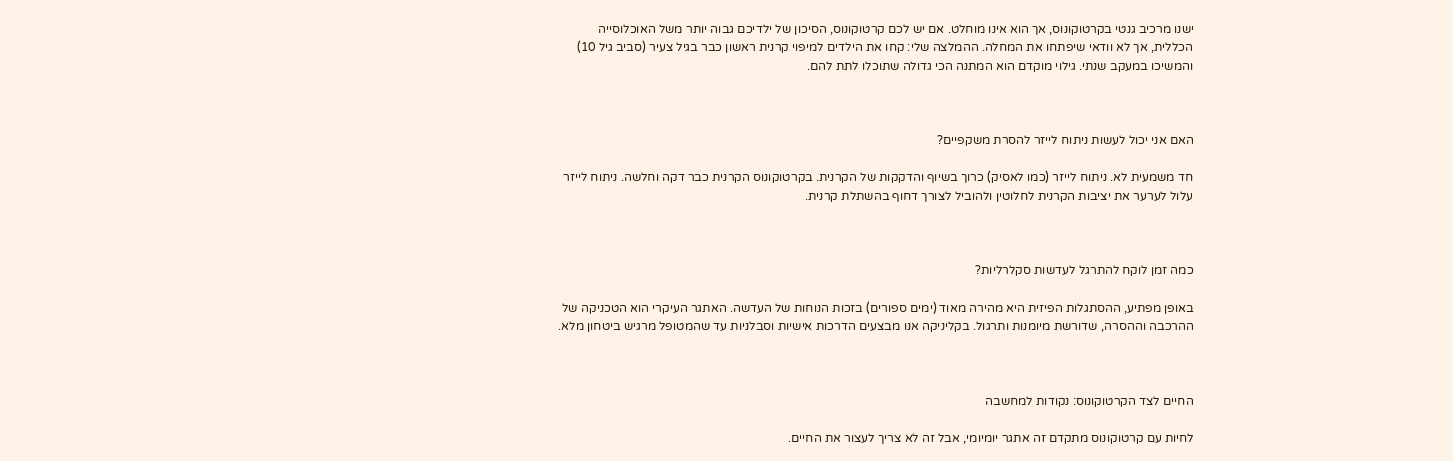ישנו מרכיב גנטי בקרטוקונוס, אך הוא אינו מוחלט. אם יש לכם קרטוקונוס, הסיכון של ילדיכם גבוה יותר משל האוכלוסייה הכללית, אך לא וודאי שיפתחו את המחלה. ההמלצה שלי: קחו את הילדים למיפוי קרנית ראשון כבר בגיל צעיר (סביב גיל 10) והמשיכו במעקב שנתי. גילוי מוקדם הוא המתנה הכי גדולה שתוכלו לתת להם.



האם אני יכול לעשות ניתוח לייזר להסרת משקפיים?

חד משמעית לא. ניתוח לייזר (כמו לאסיק) כרוך בשיוף והדקקות של הקרנית. בקרטוקונוס הקרנית כבר דקה וחלשה. ניתוח לייזר עלול לערער את יציבות הקרנית לחלוטין ולהוביל לצורך דחוף בהשתלת קרנית.



כמה זמן לוקח להתרגל לעדשות סקלרליות?

באופן מפתיע, ההסתגלות הפיזית היא מהירה מאוד (ימים ספורים) בזכות הנוחות של העדשה. האתגר העיקרי הוא הטכניקה של ההרכבה וההסרה, שדורשת מיומנות ותרגול. בקליניקה אנו מבצעים הדרכות אישיות וסבלניות עד שהמטופל מרגיש ביטחון מלא.



החיים לצד הקרטוקונוס: נקודות למחשבה

לחיות עם קרטוקונוס מתקדם זה אתגר יומיומי, אבל זה לא צריך לעצור את החיים.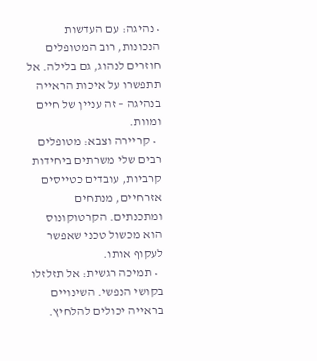• נהיגה: עם העדשות הנכונות, רוב המטופלים חוזרים לנהוג, גם בלילה. אל תתפשרו על איכות הראייה בנהיגה – זה עניין של חיים ומוות.
  • קריירה וצבא: מטופלים רבים שלי משרתים ביחידות קרביות, עובדים כטייסים אזרחיים, מנתחים ומתכנתים. הקרטוקונוס הוא מכשול טכני שאפשר לעקוף אותו.
  • תמיכה רגשית: אל תזלזלו בקושי הנפשי. השינויים בראייה יכולים להלחיץ.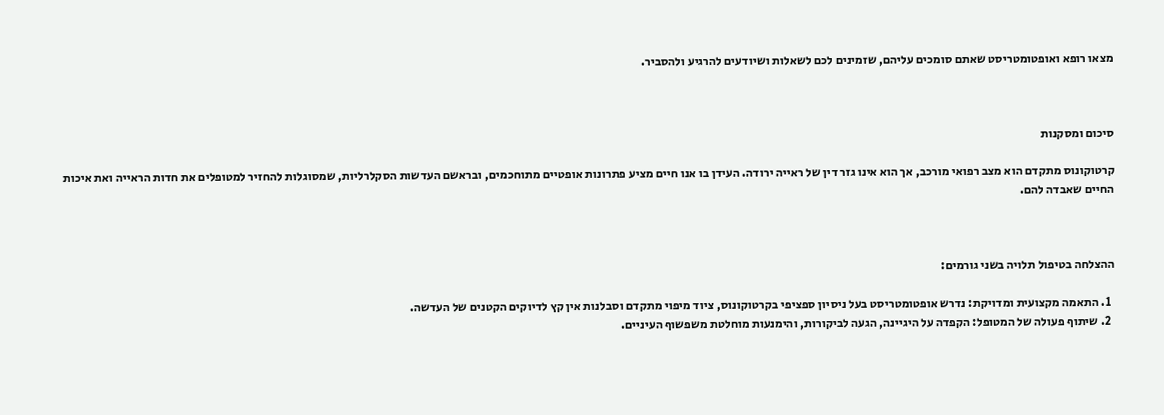מצאו רופא ואופטומטריסט שאתם סומכים עליהם, שזמינים לכם לשאלות ושיודעים להרגיע ולהסביר.



סיכום ומסקנות

קרטוקונוס מתקדם הוא מצב רפואי מורכב, אך הוא אינו גזר דין של ראייה ירודה. העידן בו אנו חיים מציע פתרונות אופטיים מתוחכמים, ובראשם העדשות הסקלרליות, שמסוגלות להחזיר למטופלים את חדות הראייה ואת איכות החיים שאבדה להם.



ההצלחה בטיפול תלויה בשני גורמים:

  1. התאמה מקצועית ומדויקת: נדרש אופטומטריסט בעל ניסיון ספציפי בקרטוקונוס, ציוד מיפוי מתקדם וסבלנות אין קץ לדיוקים הקטנים של העדשה.
  2. שיתוף פעולה של המטופל: הקפדה על היגיינה, הגעה לביקורות, והימנעות מוחלטת משפשוף העיניים.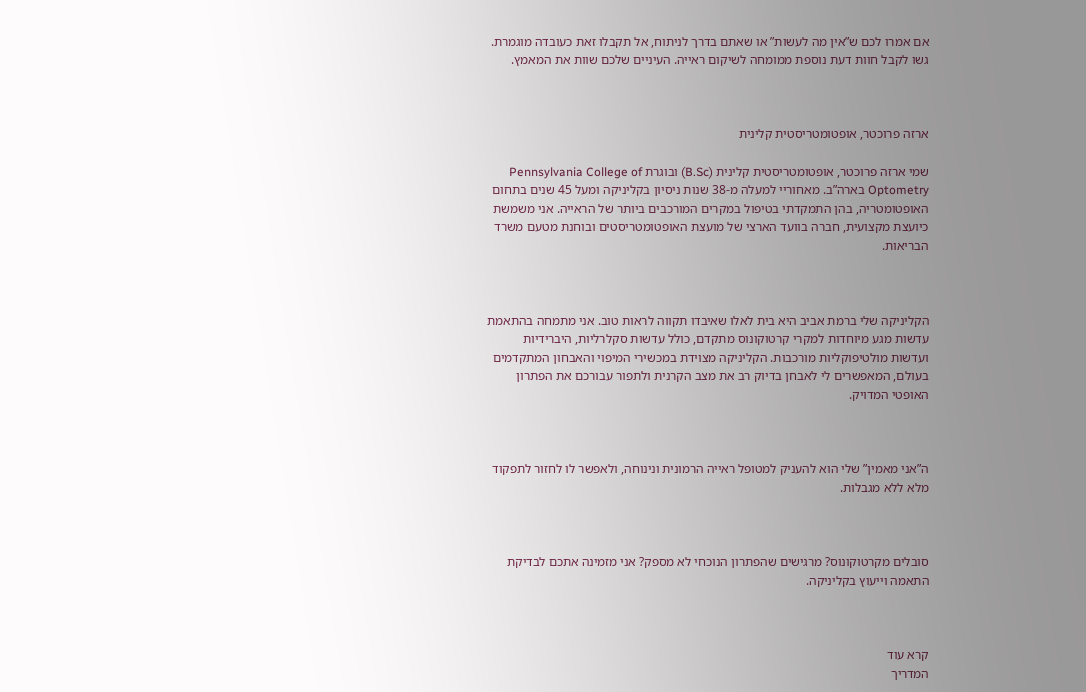אם אמרו לכם ש”אין מה לעשות” או שאתם בדרך לניתוח, אל תקבלו זאת כעובדה מוגמרת. גשו לקבל חוות דעת נוספת ממומחה לשיקום ראייה. העיניים שלכם שוות את המאמץ.



ארזה פרוכטר, אופטומטריסטית קלינית

שמי ארזה פרוכטר, אופטומטריסטית קלינית (B.Sc) ובוגרת Pennsylvania College of Optometry בארה”ב. מאחוריי למעלה מ-38 שנות ניסיון בקליניקה ומעל 45 שנים בתחום האופטומטריה, בהן התמקדתי בטיפול במקרים המורכבים ביותר של הראייה. אני משמשת כיועצת מקצועית, חברה בוועד הארצי של מועצת האופטומטריסטים ובוחנת מטעם משרד הבריאות.



הקליניקה שלי ברמת אביב היא בית לאלו שאיבדו תקווה לראות טוב. אני מתמחה בהתאמת עדשות מגע מיוחדות למקרי קרטוקונוס מתקדם, כולל עדשות סקלרליות, היברידיות ועדשות מולטיפוקליות מורכבות. הקליניקה מצוידת במכשירי המיפוי והאבחון המתקדמים בעולם, המאפשרים לי לאבחן בדיוק רב את מצב הקרנית ולתפור עבורכם את הפתרון האופטי המדויק.



ה”אני מאמין” שלי הוא להעניק למטופל ראייה הרמונית ונינוחה, ולאפשר לו לחזור לתפקוד מלא ללא מגבלות.



סובלים מקרטוקונוס? מרגישים שהפתרון הנוכחי לא מספק? אני מזמינה אתכם לבדיקת התאמה וייעוץ בקליניקה.



קרא עוד
המדריך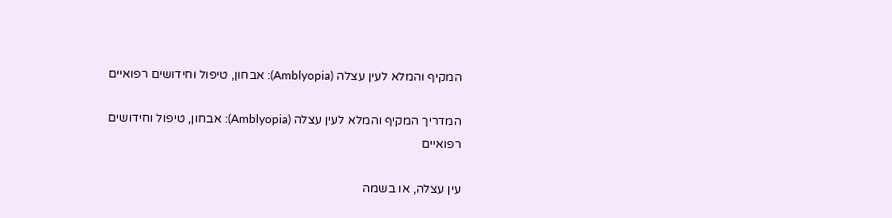המקיף והמלא לעין עצלה (Amblyopia): אבחון, טיפול וחידושים רפואיים

המדריך המקיף והמלא לעין עצלה (Amblyopia): אבחון, טיפול וחידושים רפואיים

עין עצלה, או בשמה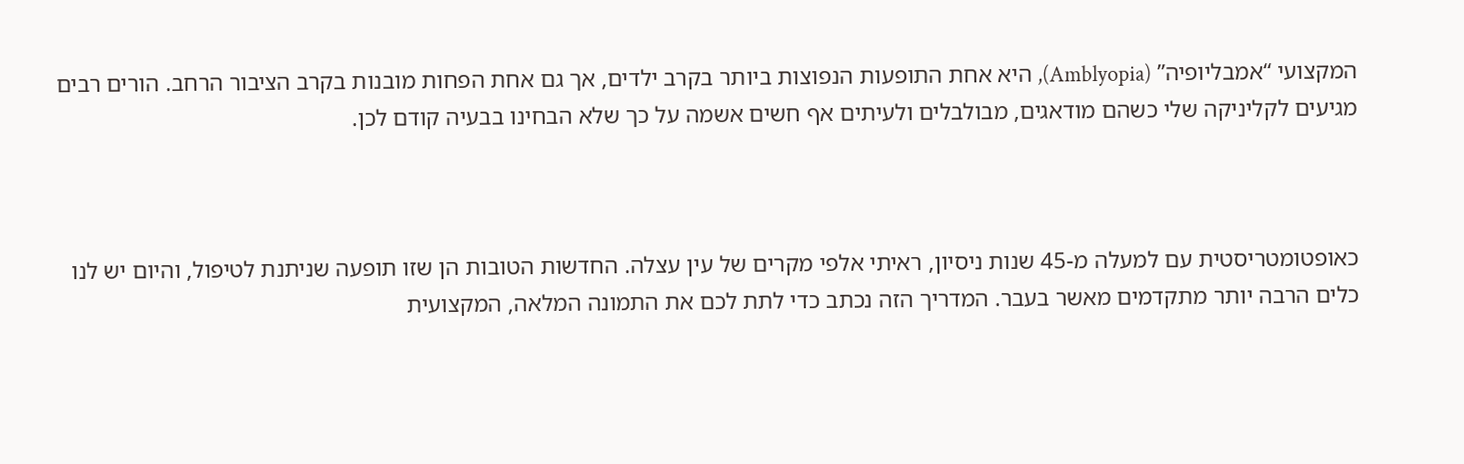המקצועי “אמבליופיה” (Amblyopia), היא אחת התופעות הנפוצות ביותר בקרב ילדים, אך גם אחת הפחות מובנות בקרב הציבור הרחב. הורים רבים מגיעים לקליניקה שלי כשהם מודאגים, מבולבלים ולעיתים אף חשים אשמה על כך שלא הבחינו בבעיה קודם לכן.



כאופטומטריסטית עם למעלה מ-45 שנות ניסיון, ראיתי אלפי מקרים של עין עצלה. החדשות הטובות הן שזו תופעה שניתנת לטיפול, והיום יש לנו כלים הרבה יותר מתקדמים מאשר בעבר. המדריך הזה נכתב כדי לתת לכם את התמונה המלאה, המקצועית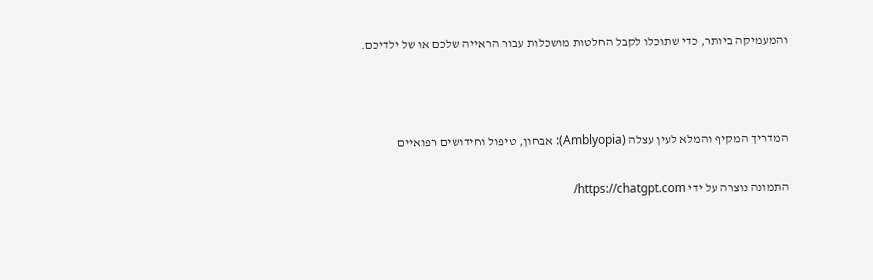והמעמיקה ביותר, כדי שתוכלו לקבל החלטות מושכלות עבור הראייה שלכם או של ילדיכם.



המדריך המקיף והמלא לעין עצלה (Amblyopia): אבחון, טיפול וחידושים רפואיים

התמונה נוצרה על ידי https://chatgpt.com/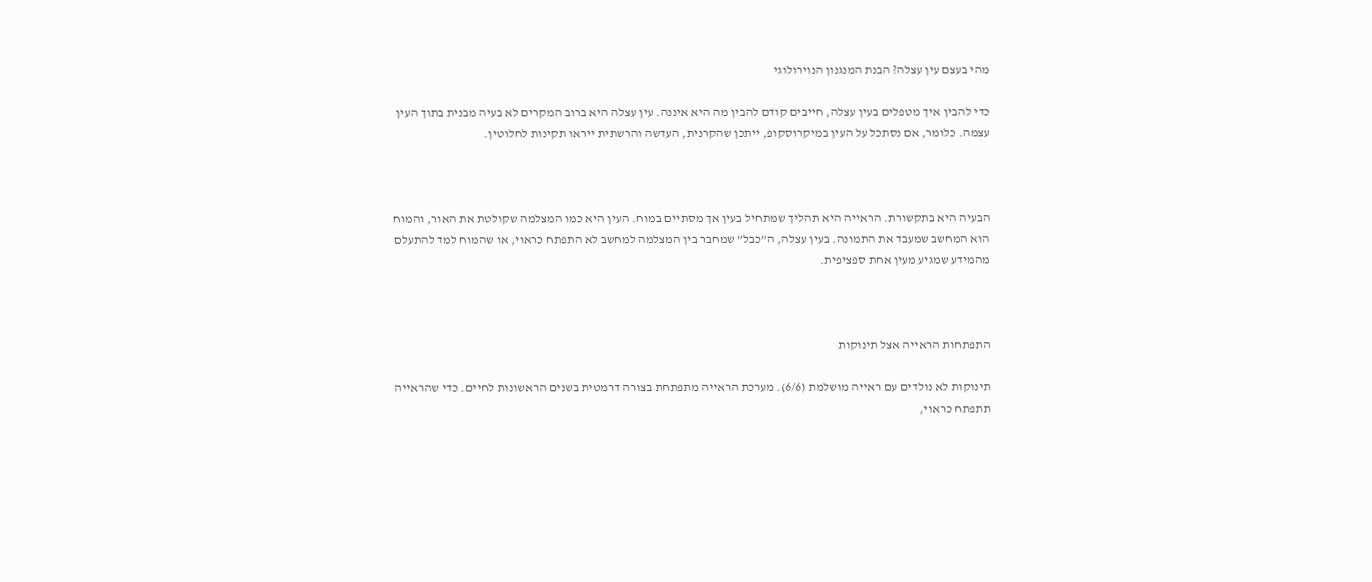מהי בעצם עין עצלה? הבנת המנגנון הנוירולוגי

כדי להבין איך מטפלים בעין עצלה, חייבים קודם להבין מה היא איננה. עין עצלה היא ברוב המקרים לא בעיה מבנית בתוך העין עצמה. כלומר, אם נסתכל על העין במיקרוסקופ, ייתכן שהקרנית, העדשה והרשתית ייראו תקינות לחלוטין.



הבעיה היא בתקשורת. הראייה היא תהליך שמתחיל בעין אך מסתיים במוח. העין היא כמו המצלמה שקולטת את האור, והמוח הוא המחשב שמעבד את התמונה. בעין עצלה, ה”כבל” שמחבר בין המצלמה למחשב לא התפתח כראוי, או שהמוח למד להתעלם מהמידע שמגיע מעין אחת ספציפית.



התפתחות הראייה אצל תינוקות

תינוקות לא נולדים עם ראייה מושלמת (6/6). מערכת הראייה מתפתחת בצורה דרמטית בשנים הראשונות לחיים. כדי שהראייה תתפתח כראוי,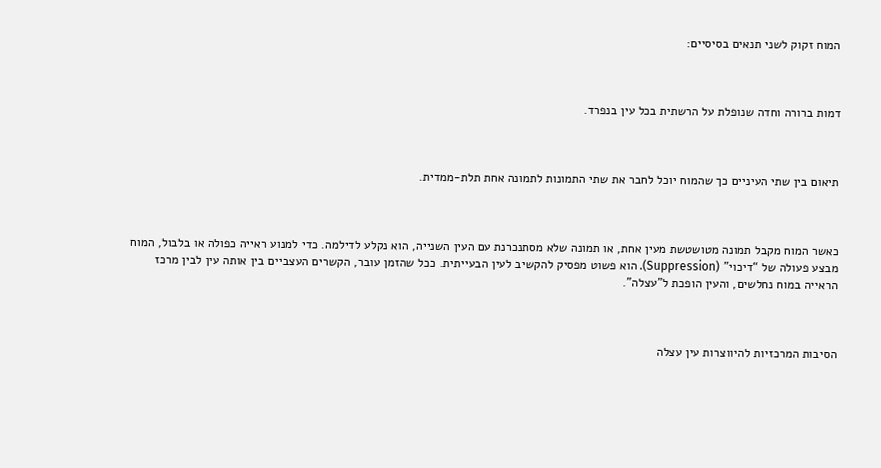המוח זקוק לשני תנאים בסיסיים:



דמות ברורה וחדה שנופלת על הרשתית בכל עין בנפרד.



תיאום בין שתי העיניים כך שהמוח יוכל לחבר את שתי התמונות לתמונה אחת תלת-ממדית.



כאשר המוח מקבל תמונה מטושטשת מעין אחת, או תמונה שלא מסתנכרנת עם העין השנייה, הוא נקלע לדילמה. כדי למנוע ראייה כפולה או בלבול, המוח מבצע פעולה של “דיכוי” (Suppression). הוא פשוט מפסיק להקשיב לעין הבעייתית. ככל שהזמן עובר, הקשרים העצביים בין אותה עין לבין מרכז הראייה במוח נחלשים, והעין הופכת ל”עצלה”.



הסיבות המרכזיות להיווצרות עין עצלה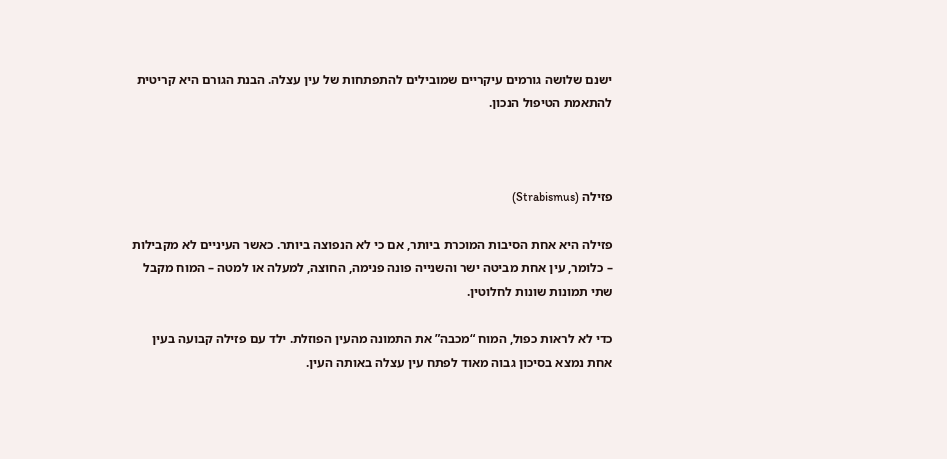ישנם שלושה גורמים עיקריים שמובילים להתפתחות של עין עצלה. הבנת הגורם היא קריטית להתאמת הטיפול הנכון.



פזילה (Strabismus)

פזילה היא אחת הסיבות המוכרת ביותר, אם כי לא הנפוצה ביותר. כאשר העיניים לא מקבילות – כלומר, עין אחת מביטה ישר והשנייה פונה פנימה, החוצה, למעלה או למטה – המוח מקבל שתי תמונות שונות לחלוטין.

כדי לא לראות כפול, המוח “מכבה” את התמונה מהעין הפוזלת. ילד עם פזילה קבועה בעין אחת נמצא בסיכון גבוה מאוד לפתח עין עצלה באותה העין.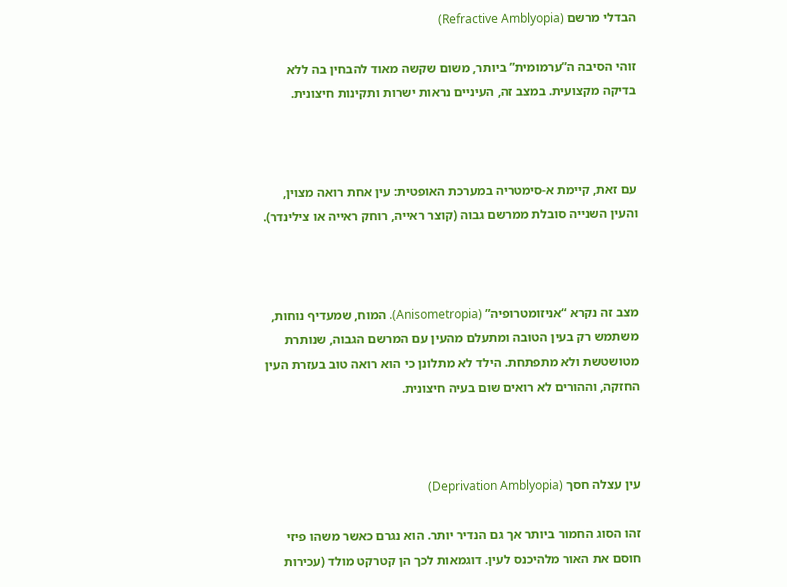הבדלי מרשם (Refractive Amblyopia)

זוהי הסיבה ה”ערמומית” ביותר, משום שקשה מאוד להבחין בה ללא בדיקה מקצועית. במצב זה, העיניים נראות ישרות ותקינות חיצונית.



עם זאת, קיימת א-סימטריה במערכת האופטית: עין אחת רואה מצוין, והעין השנייה סובלת ממרשם גבוה (קוצר ראייה, רוחק ראייה או צילינדר).



מצב זה נקרא “אניזומטרופיה” (Anisometropia). המוח, שמעדיף נוחות, משתמש רק בעין הטובה ומתעלם מהעין עם המרשם הגבוה, שנותרת מטושטשת ולא מתפתחת. הילד לא מתלונן כי הוא רואה טוב בעזרת העין החזקה, וההורים לא רואים שום בעיה חיצונית.



עין עצלה חסך (Deprivation Amblyopia)

זהו הסוג החמור ביותר אך גם הנדיר יותר. הוא נגרם כאשר משהו פיזי חוסם את האור מלהיכנס לעין. דוגמאות לכך הן קטרקט מולד (עכירות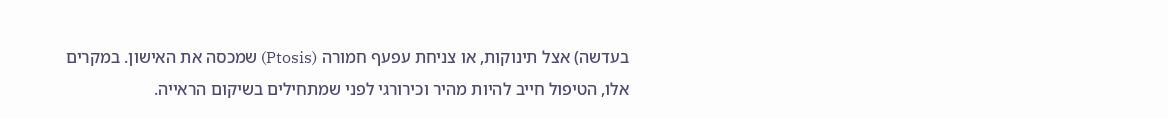בעדשה) אצל תינוקות, או צניחת עפעף חמורה (Ptosis) שמכסה את האישון. במקרים אלו, הטיפול חייב להיות מהיר וכירורגי לפני שמתחילים בשיקום הראייה.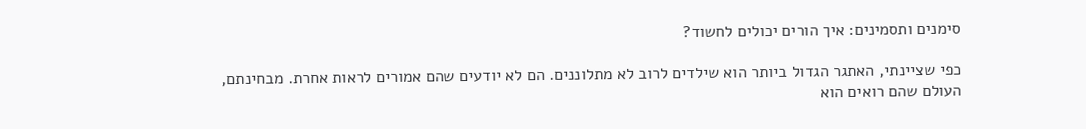סימנים ותסמינים: איך הורים יכולים לחשוד?

כפי שציינתי, האתגר הגדול ביותר הוא שילדים לרוב לא מתלוננים. הם לא יודעים שהם אמורים לראות אחרת. מבחינתם, העולם שהם רואים הוא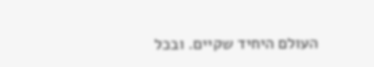העולם היחיד שקיים. ובכל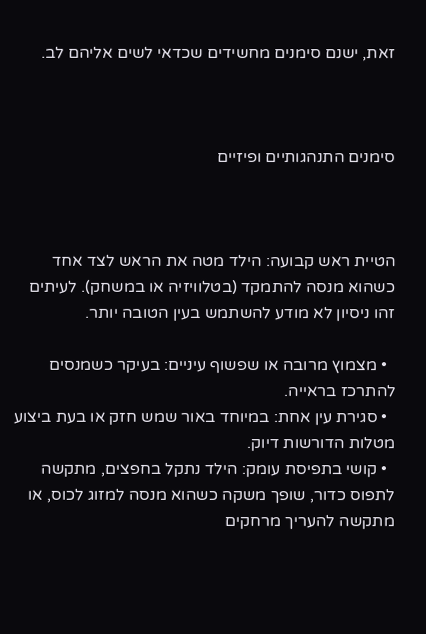זאת, ישנם סימנים מחשידים שכדאי לשים אליהם לב.



סימנים התנהגותיים ופיזיים



הטיית ראש קבועה: הילד מטה את הראש לצד אחד כשהוא מנסה להתמקד (בטלוויזיה או במשחק). לעיתים זהו ניסיון לא מודע להשתמש בעין הטובה יותר.

  • מצמוץ מרובה או שפשוף עיניים: בעיקר כשמנסים להתרכז בראייה.
  • סגירת עין אחת: במיוחד באור שמש חזק או בעת ביצוע מטלות הדורשות דיוק.
  • קושי בתפיסת עומק: הילד נתקל בחפצים, מתקשה לתפוס כדור, שופך משקה כשהוא מנסה למזוג לכוס, או מתקשה להעריך מרחקים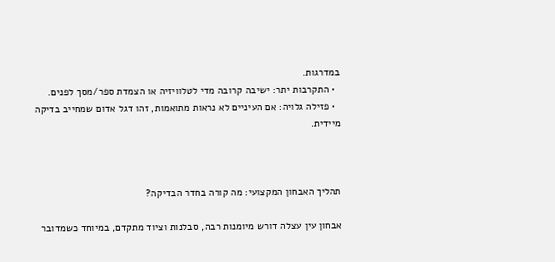במדרגות.
  • התקרבות יתר: ישיבה קרובה מדי לטלוויזיה או הצמדת ספר/מסך לפנים.
  • פזילה גלויה: אם העיניים לא נראות מתואמות, זהו דגל אדום שמחייב בדיקה מיידית.



תהליך האבחון המקצועי: מה קורה בחדר הבדיקה?

אבחון עין עצלה דורש מיומנות רבה, סבלנות וציוד מתקדם, במיוחד כשמדובר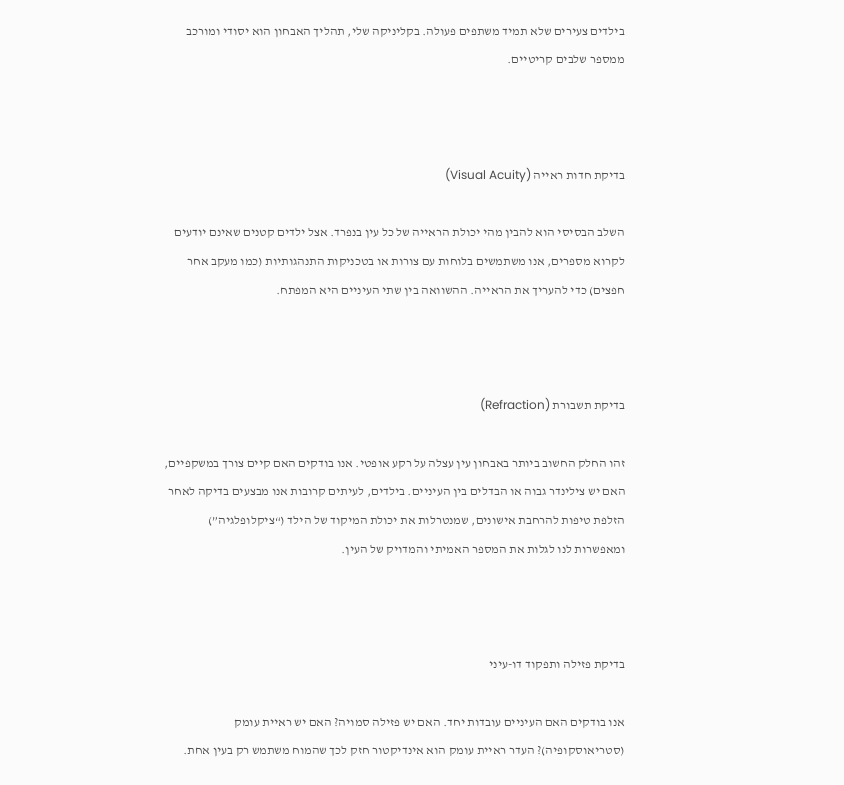בילדים צעירים שלא תמיד משתפים פעולה. בקליניקה שלי, תהליך האבחון הוא יסודי ומורכב ממספר שלבים קריטיים.



בדיקת חדות ראייה (Visual Acuity)

השלב הבסיסי הוא להבין מהי יכולת הראייה של כל עין בנפרד. אצל ילדים קטנים שאינם יודעים לקרוא מספרים, אנו משתמשים בלוחות עם צורות או בטכניקות התנהגותיות (כמו מעקב אחר חפצים) כדי להעריך את הראייה. ההשוואה בין שתי העיניים היא המפתח.



בדיקת תשבורת (Refraction)

זהו החלק החשוב ביותר באבחון עין עצלה על רקע אופטי. אנו בודקים האם קיים צורך במשקפיים, האם יש צילינדר גבוה או הבדלים בין העיניים. בילדים, לעיתים קרובות אנו מבצעים בדיקה לאחר הזלפת טיפות להרחבת אישונים, שמנטרלות את יכולת המיקוד של הילד (“ציקלופלגיה”) ומאפשרות לנו לגלות את המספר האמיתי והמדויק של העין.



בדיקת פזילה ותפקוד דו-עיני

אנו בודקים האם העיניים עובדות יחד. האם יש פזילה סמויה? האם יש ראיית עומק (סטריאוסקופיה)? העדר ראיית עומק הוא אינדיקטור חזק לכך שהמוח משתמש רק בעין אחת.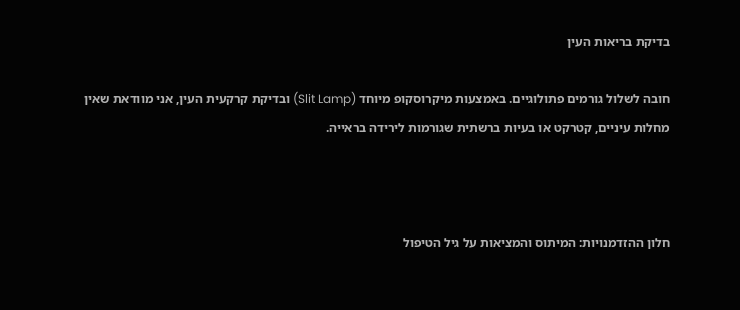בדיקת בריאות העין

חובה לשלול גורמים פתולוגיים. באמצעות מיקרוסקופ מיוחד (Slit Lamp) ובדיקת קרקעית העין, אני מוודאת שאין מחלות עיניים, קטרקט או בעיות ברשתית שגורמות לירידה בראייה.



חלון ההזדמנויות: המיתוס והמציאות על גיל הטיפול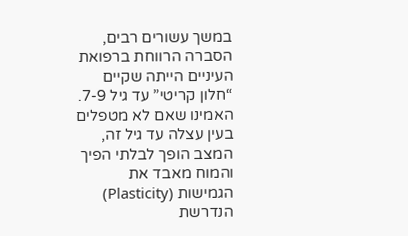במשך עשורים רבים, הסברה הרווחת ברפואת העיניים הייתה שקיים “חלון קריטי” עד גיל 7-9. האמינו שאם לא מטפלים בעין עצלה עד גיל זה, המצב הופך לבלתי הפיך והמוח מאבד את הגמישות (Plasticity) הנדרשת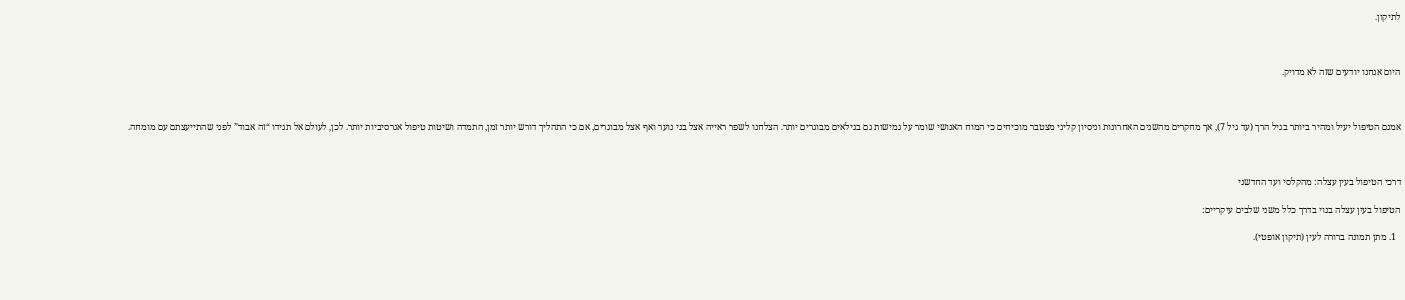לתיקון.



היום אנחנו יודעים שזה לא מדויק.



אמנם הטיפול יעיל ומהיר ביותר בגיל הרך (עד גיל 7), אך מחקרים מהשנים האחרונות וניסיון קליני מצטבר מוכיחים כי המוח האנושי שומר על גמישות גם בגילאים מבוגרים יותר. הצלחנו לשפר ראייה אצל בני נוער ואף אצל מבוגרים, אם כי התהליך דורש יותר זמן, התמדה ושיטות טיפול אגרסיביות יותר. לכן, לעולם אל תגידו “זה אבוד” לפני שהתייעצתם עם מומחה.



דרכי הטיפול בעין עצלה: מהקלסי ועד החדשני

הטיפול בעין עצלה בנוי בדרך כלל משני שלבים עיקריים:

  1. מתן תמונה ברורה לעין (תיקון אופטי).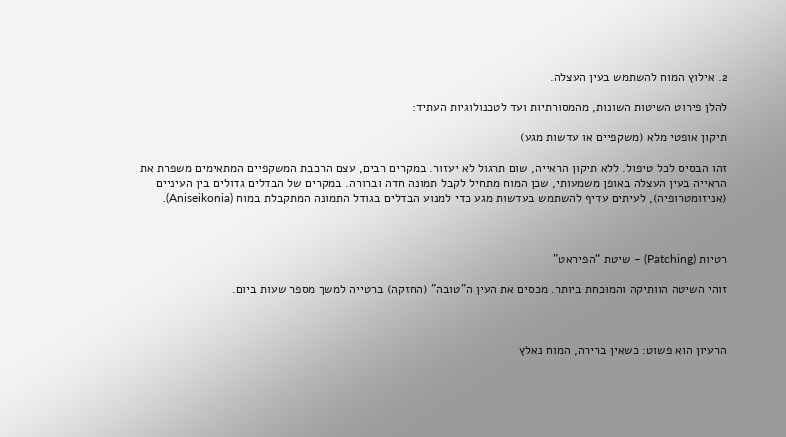2. אילוץ המוח להשתמש בעין העצלה.

להלן פירוט השיטות השונות, מהמסורתיות ועד לטכנולוגיות העתיד:

תיקון אופטי מלא (משקפיים או עדשות מגע)

זהו הבסיס לכל טיפול. ללא תיקון הראייה, שום תרגול לא יעזור. במקרים רבים, עצם הרכבת המשקפיים המתאימים משפרת את הראייה בעין העצלה באופן משמעותי, שכן המוח מתחיל לקבל תמונה חדה וברורה. במקרים של הבדלים גדולים בין העיניים (אניזומטרופיה), לעיתים עדיף להשתמש בעדשות מגע כדי למנוע הבדלים בגודל התמונה המתקבלת במוח (Aniseikonia).



רטיות (Patching) – שיטת “הפיראט”

זוהי השיטה הוותיקה והמוכחת ביותר. מכסים את העין ה”טובה” (החזקה) ברטייה למשך מספר שעות ביום.



הרעיון הוא פשוט: כשאין ברירה, המוח נאלץ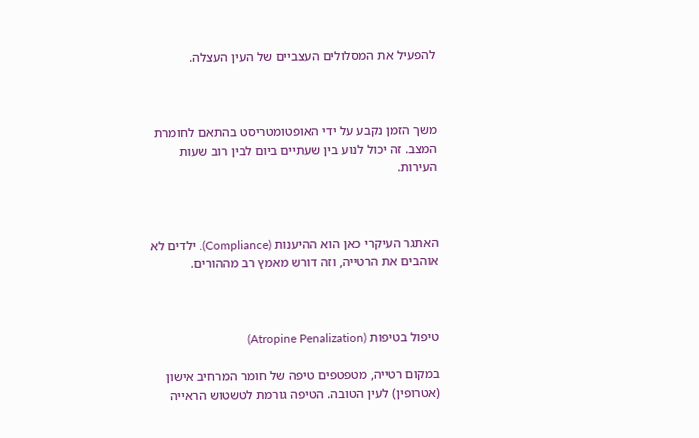להפעיל את המסלולים העצביים של העין העצלה.



משך הזמן נקבע על ידי האופטומטריסט בהתאם לחומרת המצב. זה יכול לנוע בין שעתיים ביום לבין רוב שעות העירות.



האתגר העיקרי כאן הוא ההיענות (Compliance). ילדים לא אוהבים את הרטייה, וזה דורש מאמץ רב מההורים.



טיפול בטיפות (Atropine Penalization)

במקום רטייה, מטפטפים טיפה של חומר המרחיב אישון (אטרופין) לעין הטובה. הטיפה גורמת לטשטוש הראייה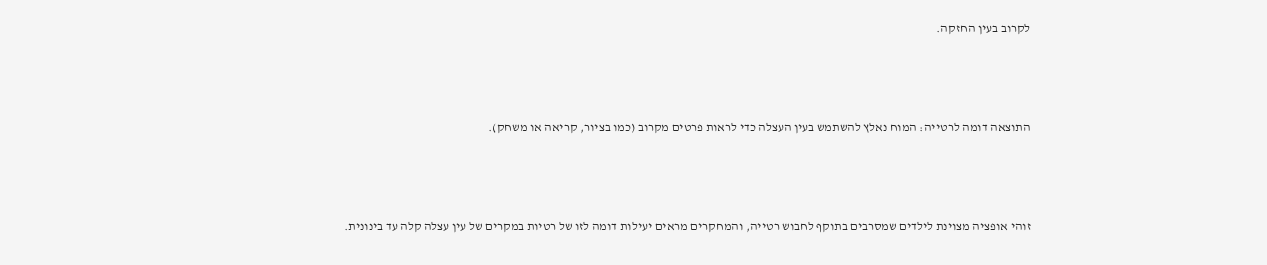לקרוב בעין החזקה.



התוצאה דומה לרטייה: המוח נאלץ להשתמש בעין העצלה כדי לראות פרטים מקרוב (כמו בציור, קריאה או משחק).



זוהי אופציה מצוינת לילדים שמסרבים בתוקף לחבוש רטייה, והמחקרים מראים יעילות דומה לזו של רטיות במקרים של עין עצלה קלה עד בינונית.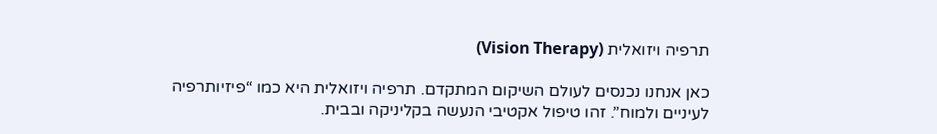תרפיה ויזואלית (Vision Therapy)

כאן אנחנו נכנסים לעולם השיקום המתקדם. תרפיה ויזואלית היא כמו “פיזיותרפיה לעיניים ולמוח”. זהו טיפול אקטיבי הנעשה בקליניקה ובבית.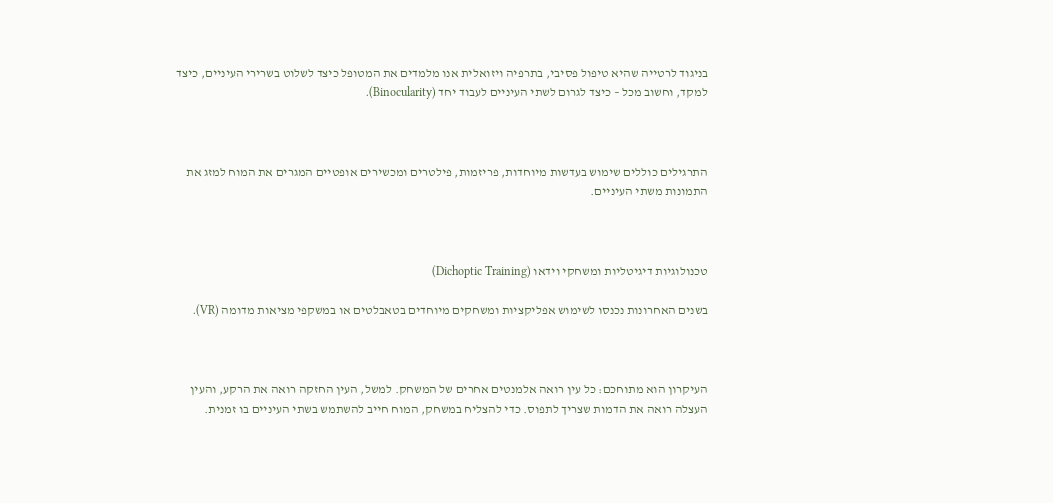בניגוד לרטייה שהיא טיפול פסיבי, בתרפיה ויזואלית אנו מלמדים את המטופל כיצד לשלוט בשרירי העיניים, כיצד למקד, וחשוב מכל – כיצד לגרום לשתי העיניים לעבוד יחד (Binocularity).



התרגילים כוללים שימוש בעדשות מיוחדות, פריזמות, פילטרים ומכשירים אופטיים המגרים את המוח למזג את התמונות משתי העיניים.



טכנולוגיות דיגיטליות ומשחקי וידאו (Dichoptic Training)

בשנים האחרונות נכנסו לשימוש אפליקציות ומשחקים מיוחדים בטאבלטים או במשקפי מציאות מדומה (VR).



העיקרון הוא מתוחכם: כל עין רואה אלמנטים אחרים של המשחק. למשל, העין החזקה רואה את הרקע, והעין העצלה רואה את הדמות שצריך לתפוס. כדי להצליח במשחק, המוח חייב להשתמש בשתי העיניים בו זמנית.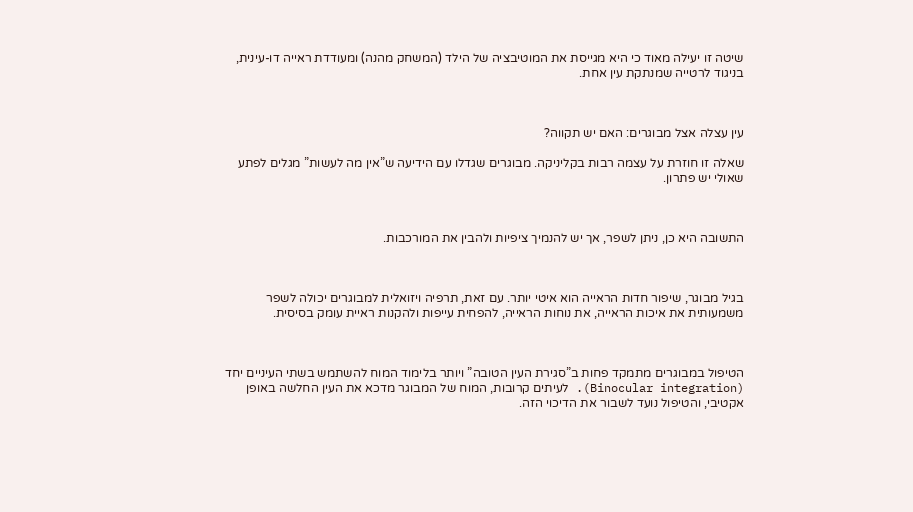שיטה זו יעילה מאוד כי היא מגייסת את המוטיבציה של הילד (המשחק מהנה) ומעודדת ראייה דו-עינית, בניגוד לרטייה שמנתקת עין אחת.



עין עצלה אצל מבוגרים: האם יש תקווה?

שאלה זו חוזרת על עצמה רבות בקליניקה. מבוגרים שגדלו עם הידיעה ש”אין מה לעשות” מגלים לפתע שאולי יש פתרון.



התשובה היא כן, ניתן לשפר, אך יש להנמיך ציפיות ולהבין את המורכבות.



בגיל מבוגר, שיפור חדות הראייה הוא איטי יותר. עם זאת, תרפיה ויזואלית למבוגרים יכולה לשפר משמעותית את איכות הראייה, את נוחות הראייה, להפחית עייפות ולהקנות ראיית עומק בסיסית.



הטיפול במבוגרים מתמקד פחות ב”סגירת העין הטובה” ויותר בלימוד המוח להשתמש בשתי העיניים יחד (Binocular integration). לעיתים קרובות, המוח של המבוגר מדכא את העין החלשה באופן אקטיבי, והטיפול נועד לשבור את הדיכוי הזה.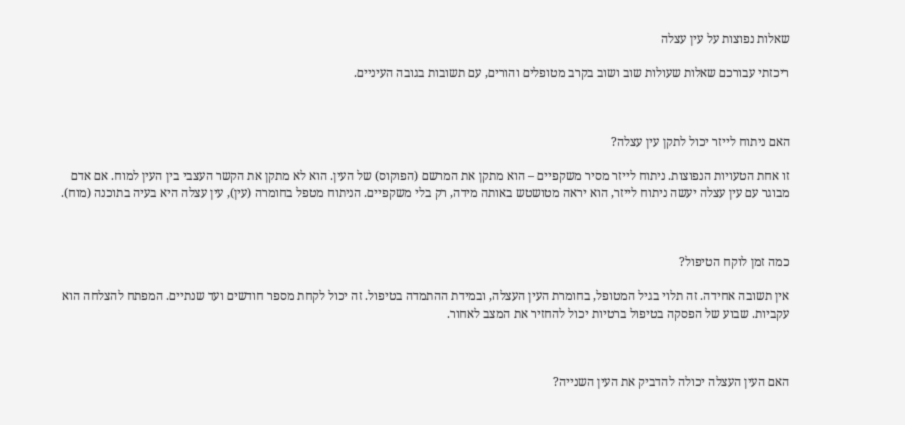שאלות נפוצות על עין עצלה

ריכזתי עבורכם שאלות שעולות שוב ושוב בקרב מטופלים והורים, עם תשובות בגובה העיניים.



האם ניתוח לייזר יכול לתקן עין עצלה?

זו אחת הטעויות הנפוצות. ניתוח לייזר מסיר משקפיים – הוא מתקן את המרשם (הפוקוס) של העין. הוא לא מתקן את הקשר העצבי בין העין למוח. אם אדם מבוגר עם עין עצלה יעשה ניתוח לייזר, הוא יראה מטושטש באותה מידה, רק בלי משקפיים. הניתוח מטפל בחומרה (עין), עין עצלה היא בעיה בתוכנה (מוח).



כמה זמן לוקח הטיפול?

אין תשובה אחידה. זה תלוי בגיל המטופל, בחומרת העין העצלה, ובמידת ההתמדה בטיפול. זה יכול לקחת מספר חודשים ועד שנתיים. המפתח להצלחה הוא עקביות. שבוע של הפסקה בטיפול ברטיות יכול להחזיר את המצב לאחור.



האם העין העצלה יכולה להדביק את העין השנייה?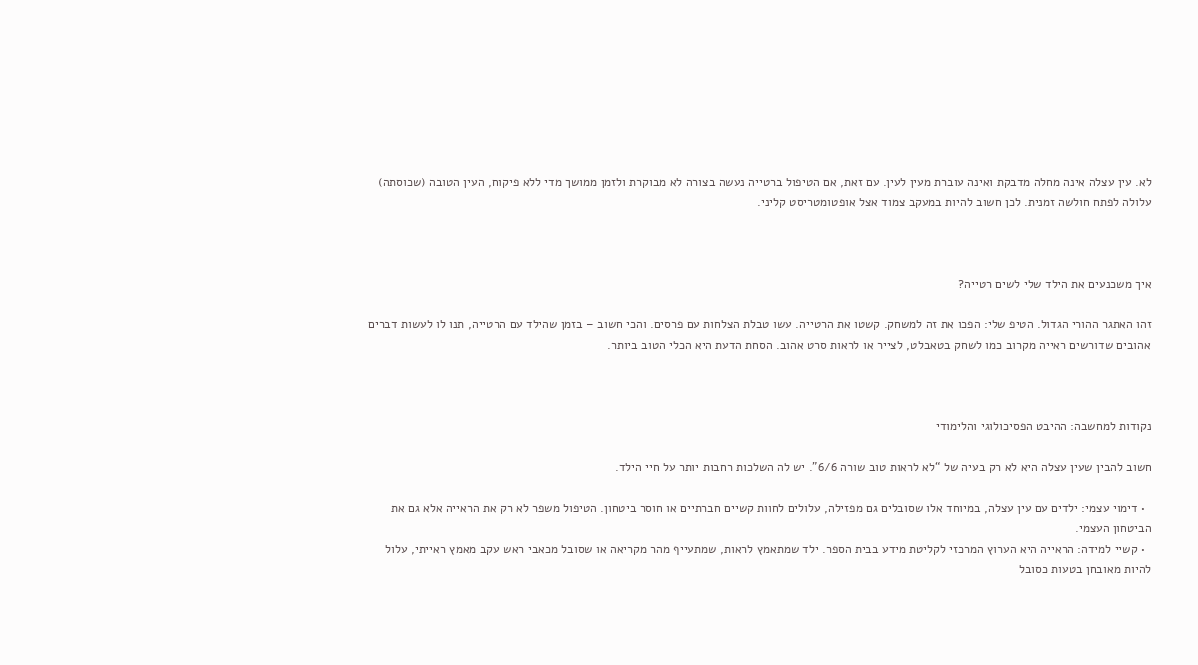לא. עין עצלה אינה מחלה מדבקת ואינה עוברת מעין לעין. עם זאת, אם הטיפול ברטייה נעשה בצורה לא מבוקרת ולזמן ממושך מדי ללא פיקוח, העין הטובה (שכוסתה) עלולה לפתח חולשה זמנית. לכן חשוב להיות במעקב צמוד אצל אופטומטריסט קליני.



איך משכנעים את הילד שלי לשים רטייה?

זהו האתגר ההורי הגדול. הטיפ שלי: הפכו את זה למשחק. קשטו את הרטייה. עשו טבלת הצלחות עם פרסים. והכי חשוב – בזמן שהילד עם הרטייה, תנו לו לעשות דברים אהובים שדורשים ראייה מקרוב כמו לשחק בטאבלט, לצייר או לראות סרט אהוב. הסחת הדעת היא הכלי הטוב ביותר.



נקודות למחשבה: ההיבט הפסיכולוגי והלימודי

חשוב להבין שעין עצלה היא לא רק בעיה של “לא לראות טוב שורה 6/6”. יש לה השלכות רחבות יותר על חיי הילד.

  • דימוי עצמי: ילדים עם עין עצלה, במיוחד אלו שסובלים גם מפזילה, עלולים לחוות קשיים חברתיים או חוסר ביטחון. הטיפול משפר לא רק את הראייה אלא גם את הביטחון העצמי.
  • קשיי למידה: הראייה היא הערוץ המרכזי לקליטת מידע בבית הספר. ילד שמתאמץ לראות, שמתעייף מהר מקריאה או שסובל מכאבי ראש עקב מאמץ ראייתי, עלול להיות מאובחן בטעות כסובל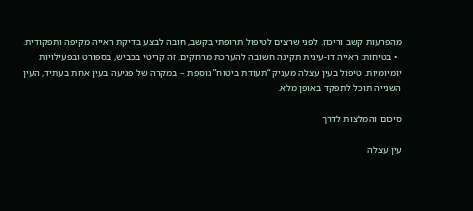מהפרעות קשב וריכוז. לפני שרצים לטיפול תרופתי בקשב, חובה לבצע בדיקת ראייה מקיפה ותפקודית.
  • בטיחות: ראייה דו-עינית תקינה חשובה להערכת מרחקים. זה קריטי בכביש, בספורט ובפעילויות יומיומיות. טיפול בעין עצלה מעניק “תעודת ביטוח” נוספת – במקרה של פגיעה בעין אחת בעתיד, העין השנייה תוכל לתפקד באופן מלא.

סיכום והמלצות לדרך

עין עצלה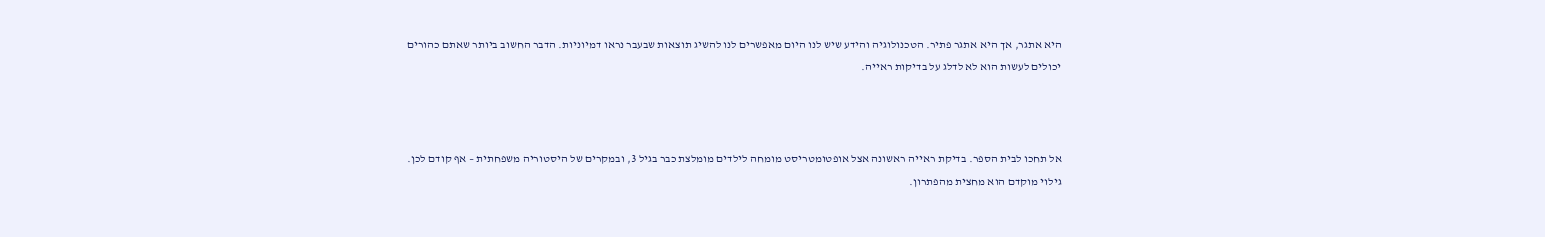היא אתגר, אך היא אתגר פתיר. הטכנולוגיה והידע שיש לנו היום מאפשרים לנו להשיג תוצאות שבעבר נראו דמיוניות. הדבר החשוב ביותר שאתם כהורים יכולים לעשות הוא לא לדלג על בדיקות ראייה.



אל תחכו לבית הספר. בדיקת ראייה ראשונה אצל אופטומטריסט מומחה לילדים מומלצת כבר בגיל 3, ובמקרים של היסטוריה משפחתית – אף קודם לכן. גילוי מוקדם הוא מחצית מהפתרון.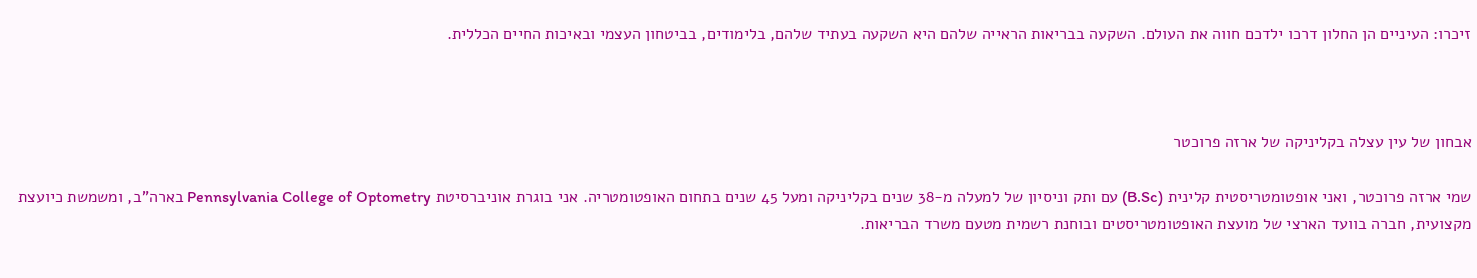זיכרו: העיניים הן החלון דרכו ילדכם חווה את העולם. השקעה בבריאות הראייה שלהם היא השקעה בעתיד שלהם, בלימודים, בביטחון העצמי ובאיכות החיים הכללית.



אבחון של עין עצלה בקליניקה של ארזה פרוכטר

שמי ארזה פרוכטר, ואני אופטומטריסטית קלינית (B.Sc) עם ותק וניסיון של למעלה מ-38 שנים בקליניקה ומעל 45 שנים בתחום האופטומטריה. אני בוגרת אוניברסיטת Pennsylvania College of Optometry בארה”ב, ומשמשת כיועצת מקצועית, חברה בוועד הארצי של מועצת האופטומטריסטים ובוחנת רשמית מטעם משרד הבריאות.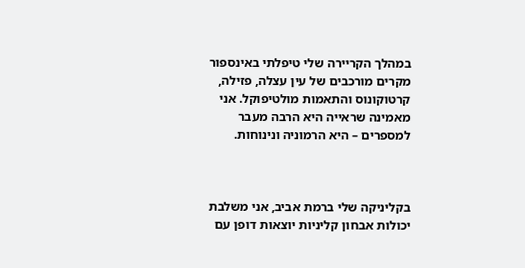במהלך הקריירה שלי טיפלתי באינספור מקרים מורכבים של עין עצלה, פזילה, קרטוקונוס והתאמות מולטיפוקל. אני מאמינה שראייה היא הרבה מעבר למספרים – היא הרמוניה ונינוחות.



בקליניקה שלי ברמת אביב, אני משלבת יכולות אבחון קליניות יוצאות דופן עם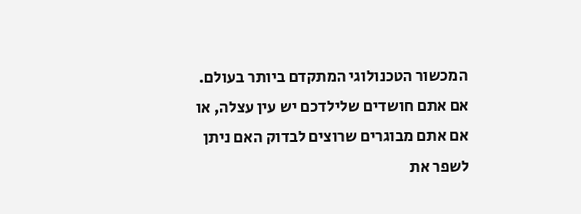המכשור הטכנולוגי המתקדם ביותר בעולם. אם אתם חושדים שלילדכם יש עין עצלה, או אם אתם מבוגרים שרוצים לבדוק האם ניתן לשפר את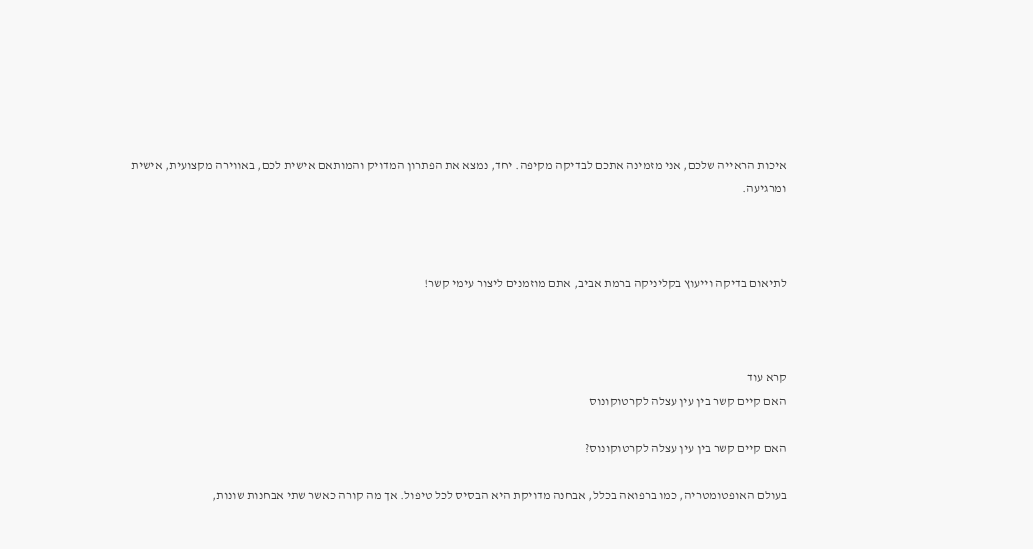איכות הראייה שלכם, אני מזמינה אתכם לבדיקה מקיפה. יחד, נמצא את הפתרון המדויק והמותאם אישית לכם, באווירה מקצועית, אישית ומרגיעה.



לתיאום בדיקה וייעוץ בקליניקה ברמת אביב, אתם מוזמנים ליצור עימי קשר!



קרא עוד
האם קיים קשר בין עין עצלה לקרטוקונוס

האם קיים קשר בין עין עצלה לקרטוקונוס?

בעולם האופטומטריה, כמו ברפואה בכלל, אבחנה מדויקת היא הבסיס לכל טיפול. אך מה קורה כאשר שתי אבחנות שונות,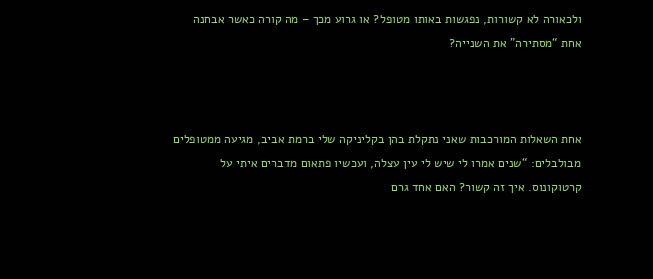ולכאורה לא קשורות, נפגשות באותו מטופל? או גרוע מכך – מה קורה כאשר אבחנה אחת “מסתירה” את השנייה?



אחת השאלות המורכבות שאני נתקלת בהן בקליניקה שלי ברמת אביב, מגיעה ממטופלים מבולבלים: “שנים אמרו לי שיש לי עין עצלה, ועכשיו פתאום מדברים איתי על קרטוקונוס. איך זה קשור? האם אחד גרם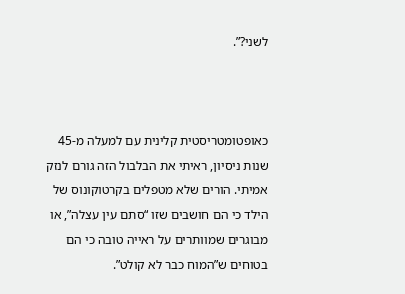לשני?”.



כאופטומטריסטית קלינית עם למעלה מ-45 שנות ניסיון, ראיתי את הבלבול הזה גורם לנזק אמיתי. הורים שלא מטפלים בקרטוקונוס של הילד כי הם חושבים שזו “סתם עין עצלה”, או מבוגרים שמוותרים על ראייה טובה כי הם בטוחים ש”המוח כבר לא קולט”.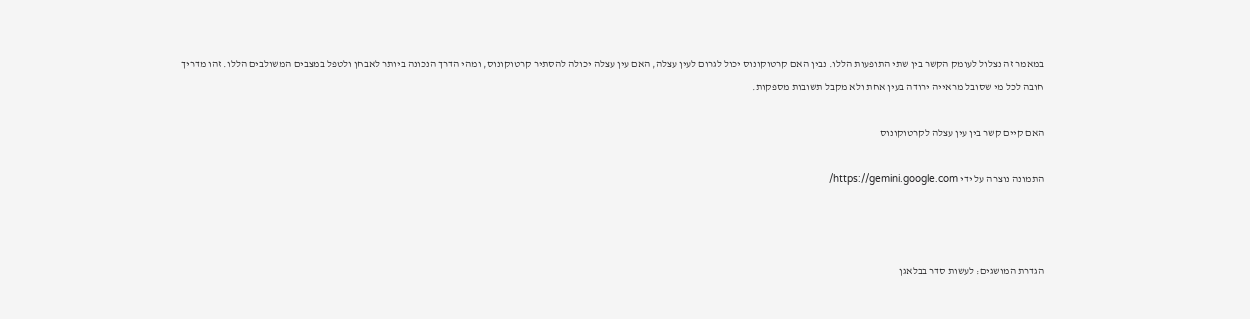במאמר זה נצלול לעומק הקשר בין שתי התופעות הללו. נבין האם קרטוקונוס יכול לגרום לעין עצלה, האם עין עצלה יכולה להסתיר קרטוקונוס, ומהי הדרך הנכונה ביותר לאבחן ולטפל במצבים המשולבים הללו. זהו מדריך חובה לכל מי שסובל מראייה ירודה בעין אחת ולא מקבל תשובות מספקות.

האם קיים קשר בין עין עצלה לקרטוקונוס

התמונה נוצרה על ידי https://gemini.google.com/



הגדרת המושגים: לעשות סדר בבלאגן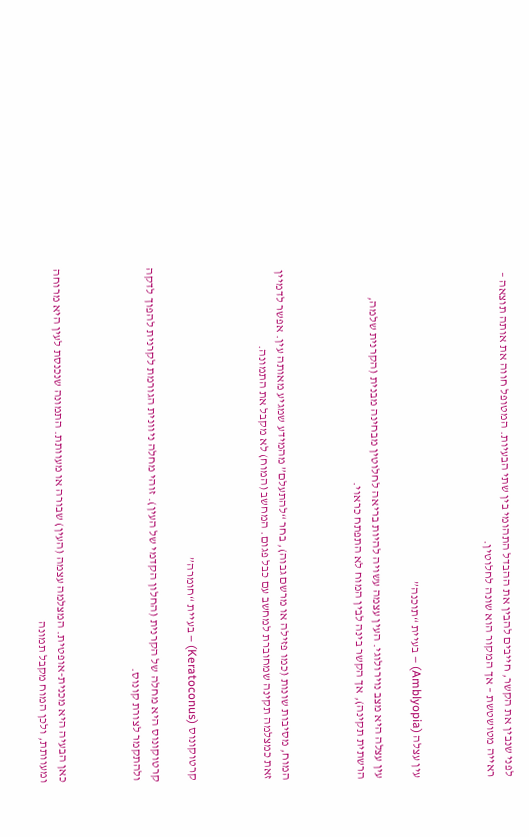לפני שנבין את הקשר, חייבים להבין את ההבדל התהומי בין שתי הבעיות. המטופל חווה את אותה תוצאה – ראייה מטושטשת – אך המקור הוא שונה לחלוטין.



עין עצלה (Amblyopia) – בעיית “תוכנה”

עין עצלה היא מצב נוירולוגי. העין עצמה עשויה להיות בריאה לחלוטין מבחינה מבנית (הקרנית שלמה, הרשתית תקינה), אך הקשר בינה לבין המוח לא התפתח כראוי.



המוח, מסיבות שונות (כמו פזילה או מרשם גבוה), בחר “להתעלם” מהמידע שמגיע מאותה עין. אפשר לדמיין זאת כמצלמה תקינה שמחוברת למחשב עם כבל פגום. המחשב (המוח) לא מקבל את התמונה.



קרטוקונוס (Keratoconus) – בעיית “חומרה”

קרטוקונוס היא מחלה של הקרנית (החלון הקדמי של העין). זוהי מחלה ניוונית הגורמת לקרנית להפוך לדקה ולהתקמר לצורת קונוס.



כאן הבעיה היא מכנית-אופטית. המצלמה עצמה (העין) שבורה או מעוותת. התמונה שנכנסת לעין היא מרוחה ומעוותת, ולכן המוח מקבל תמונה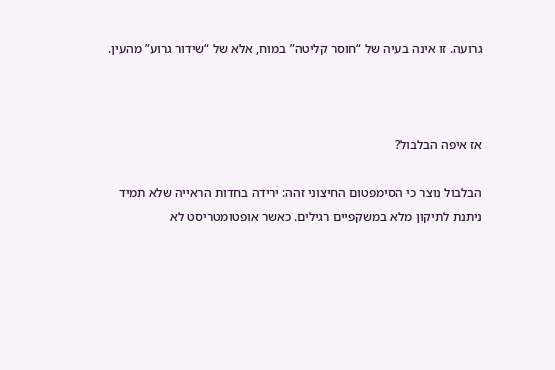גרועה. זו אינה בעיה של “חוסר קליטה” במוח, אלא של “שידור גרוע” מהעין.



אז איפה הבלבול?

הבלבול נוצר כי הסימפטום החיצוני זהה: ירידה בחדות הראייה שלא תמיד ניתנת לתיקון מלא במשקפיים רגילים. כאשר אופטומטריסט לא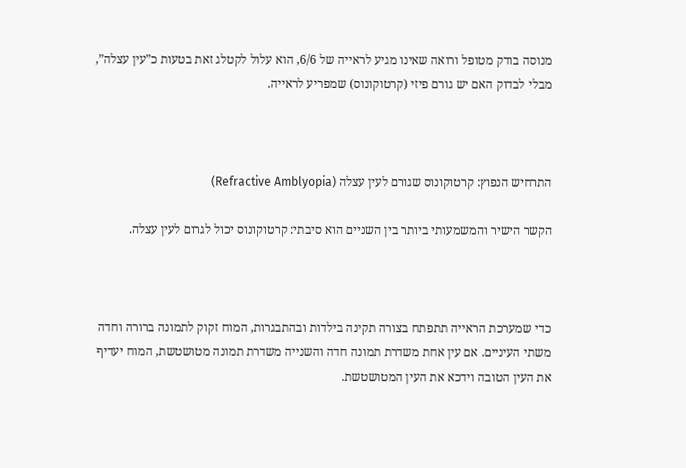מנוסה בודק מטופל ורואה שאינו מגיע לראייה של 6/6, הוא עלול לקטלג זאת בטעות כ”עין עצלה”, מבלי לבדוק האם יש גורם פיזי (קרטוקונוס) שמפריע לראייה.



התרחיש הנפוץ: קרטוקונוס שגורם לעין עצלה (Refractive Amblyopia)

הקשר הישיר והמשמעותי ביותר בין השניים הוא סיבתי: קרטוקונוס יכול לגרום לעין עצלה.



כדי שמערכת הראייה תתפתח בצורה תקינה בילדות ובהתבגרות, המוח זקוק לתמונה ברורה וחדה משתי העיניים. אם עין אחת משדרת תמונה חדה והשנייה משדרת תמונה מטושטשת, המוח יעדיף את העין הטובה וידכא את העין המטושטשת.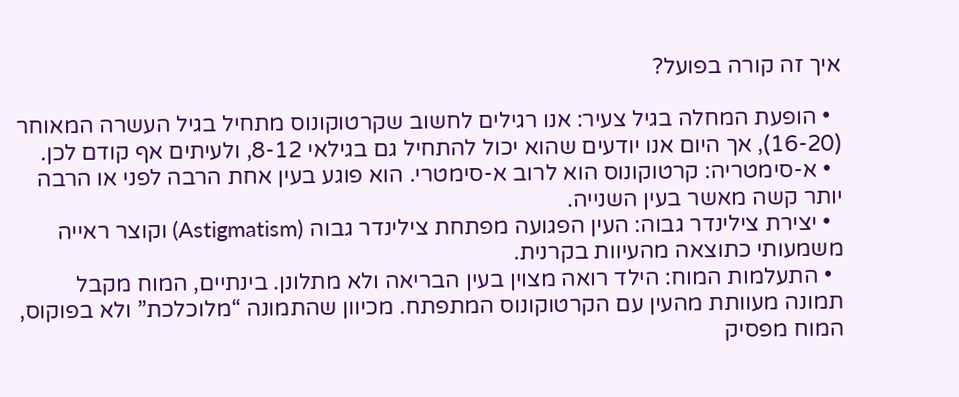איך זה קורה בפועל?

  • הופעת המחלה בגיל צעיר: אנו רגילים לחשוב שקרטוקונוס מתחיל בגיל העשרה המאוחר (16-20), אך היום אנו יודעים שהוא יכול להתחיל גם בגילאי 8-12, ולעיתים אף קודם לכן.
  • א-סימטריה: קרטוקונוס הוא לרוב א-סימטרי. הוא פוגע בעין אחת הרבה לפני או הרבה יותר קשה מאשר בעין השנייה.
  • יצירת צילינדר גבוה: העין הפגועה מפתחת צילינדר גבוה (Astigmatism) וקוצר ראייה משמעותי כתוצאה מהעיוות בקרנית.
  • התעלמות המוח: הילד רואה מצוין בעין הבריאה ולא מתלונן. בינתיים, המוח מקבל תמונה מעוותת מהעין עם הקרטוקונוס המתפתח. מכיוון שהתמונה “מלוכלכת” ולא בפוקוס, המוח מפסיק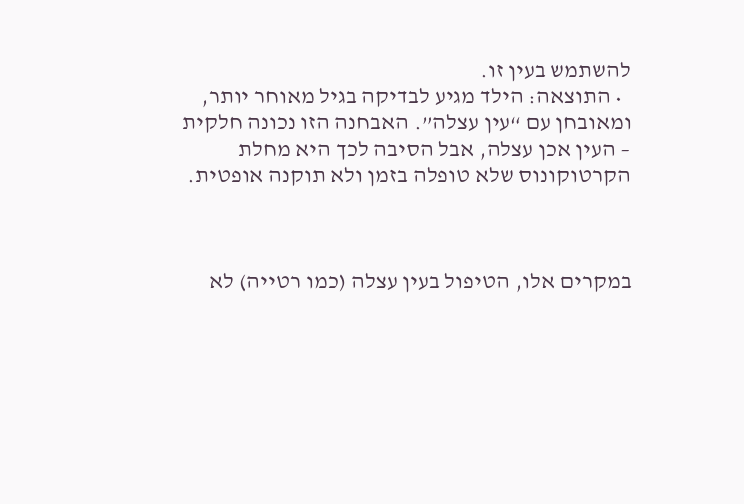להשתמש בעין זו.
  • התוצאה: הילד מגיע לבדיקה בגיל מאוחר יותר, ומאובחן עם “עין עצלה”. האבחנה הזו נכונה חלקית – העין אכן עצלה, אבל הסיבה לכך היא מחלת הקרטוקונוס שלא טופלה בזמן ולא תוקנה אופטית.



במקרים אלו, הטיפול בעין עצלה (כמו רטייה) לא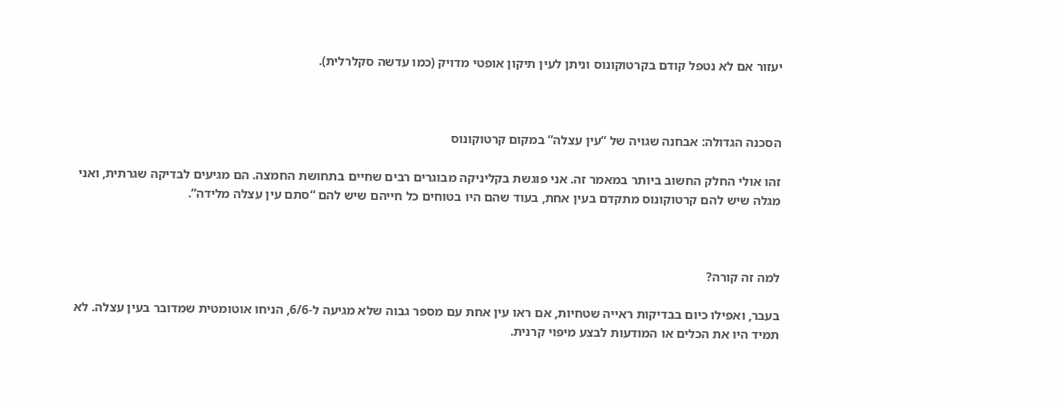יעזור אם לא נטפל קודם בקרטוקונוס וניתן לעין תיקון אופטי מדויק (כמו עדשה סקלרלית).



הסכנה הגדולה: אבחנה שגויה של “עין עצלה” במקום קרטוקונוס

זהו אולי החלק החשוב ביותר במאמר זה. אני פוגשת בקליניקה מבוגרים רבים שחיים בתחושת החמצה. הם מגיעים לבדיקה שגרתית, ואני מגלה שיש להם קרטוקונוס מתקדם בעין אחת, בעוד שהם היו בטוחים כל חייהם שיש להם “סתם עין עצלה מלידה”.



למה זה קורה?

בעבר, ואפילו כיום בבדיקות ראייה שטחיות, אם ראו עין אחת עם מספר גבוה שלא מגיעה ל-6/6, הניחו אוטומטית שמדובר בעין עצלה. לא תמיד היו את הכלים או המודעות לבצע מיפוי קרנית.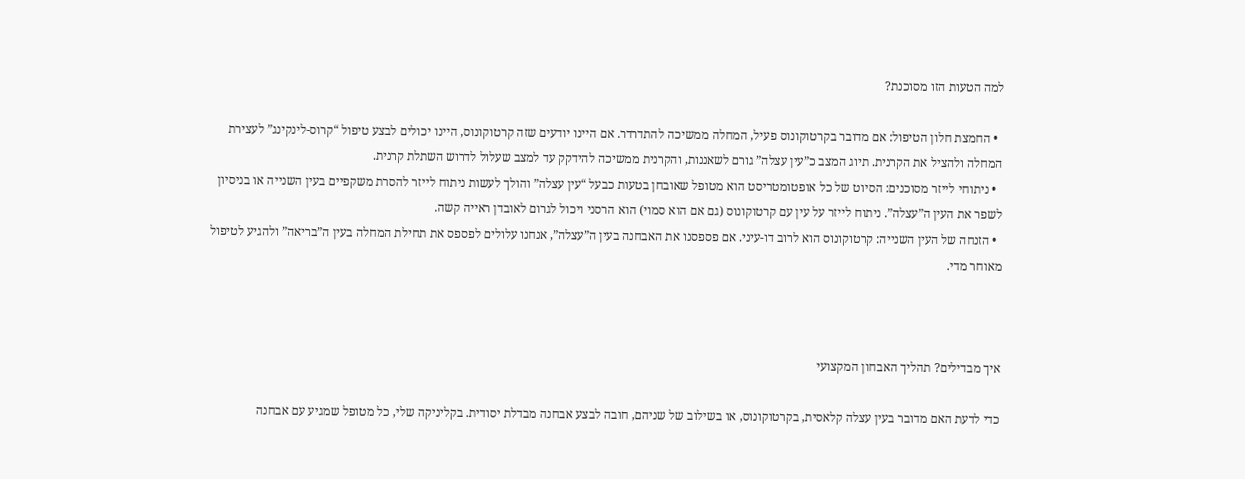למה הטעות הזו מסוכנת?

  • החמצת חלון הטיפול: אם מדובר בקרטוקונוס פעיל, המחלה ממשיכה להתדרדר. אם היינו יודעים שזה קרטוקונוס, היינו יכולים לבצע טיפול “קרוס-לינקינג” לעצירת המחלה ולהציל את הקרנית. תיוג המצב כ”עין עצלה” גורם לשאננות, והקרנית ממשיכה להידקק עד למצב שעלול לדרוש השתלת קרנית.
  • ניתוחי לייזר מסוכנים: הסיוט של כל אופטומטריסט הוא מטופל שאובחן בטעות כבעל “עין עצלה” והולך לעשות ניתוח לייזר להסרת משקפיים בעין השנייה או בניסיון לשפר את העין ה”עצלה”. ניתוח לייזר על עין עם קרטוקונוס (גם אם הוא סמוי) הוא הרסני ויכול לגרום לאובדן ראייה קשה.
  • הזנחה של העין השנייה: קרטוקונוס הוא לרוב דו-עיני. אם פספסנו את האבחנה בעין ה”עצלה”, אנחנו עלולים לפספס את תחילת המחלה בעין ה”בריאה” ולהגיע לטיפול מאוחר מדי.



איך מבדילים? תהליך האבחון המקצועי

כדי לדעת האם מדובר בעין עצלה קלאסית, בקרטוקונוס, או בשילוב של שניהם, חובה לבצע אבחנה מבדלת יסודית. בקליניקה שלי, כל מטופל שמגיע עם אבחנה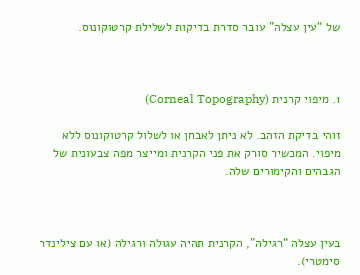של “עין עצלה” עובר סדרת בדיקות לשלילת קרטוקונוס.



1. מיפוי קרנית (Corneal Topography)

זוהי בדיקת הזהב. לא ניתן לאבחן או לשלול קרטוקונוס ללא מיפוי. המכשיר סורק את פני הקרנית ומייצר מפה צבעונית של הגבהים והקימורים שלה.



בעין עצלה “רגילה”, הקרנית תהיה עגולה ורגילה (או עם צילינדר סימטרי).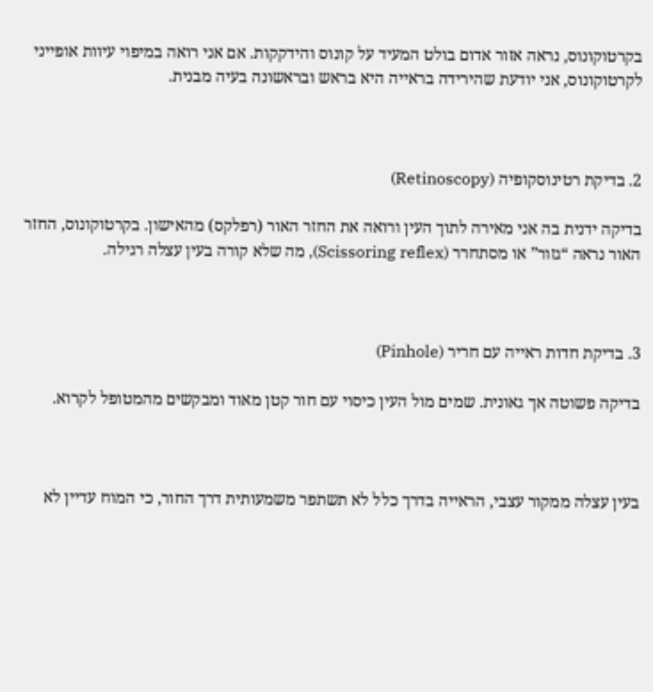בקרטוקונוס, נראה אזור אדום בולט המעיד על קונוס והידקקות. אם אני רואה במיפוי עיוות אופייני לקרטוקונוס, אני יודעת שהירידה בראייה היא בראש ובראשונה בעיה מבנית.



2. בדיקת רטינוסקופיה (Retinoscopy)

בדיקה ידנית בה אני מאירה לתוך העין ורואה את החזר האור (רפלקס) מהאישון. בקרטוקונוס, החזר האור נראה “גזור” או מסתחרר (Scissoring reflex), מה שלא קורה בעין עצלה רגילה.



3. בדיקת חדות ראייה עם חריר (Pinhole)

בדיקה פשוטה אך גאונית. שמים מול העין כיסוי עם חור קטן מאוד ומבקשים מהמטופל לקרוא.



בעין עצלה ממקור עצבי, הראייה בדרך כלל לא תשתפר משמעותית דרך החור, כי המוח עדיין לא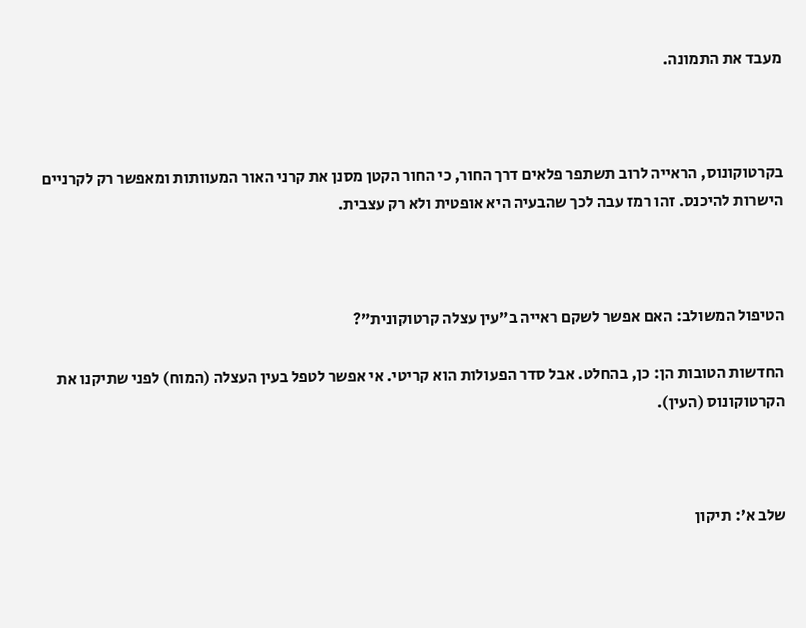מעבד את התמונה.



בקרטוקונוס, הראייה לרוב תשתפר פלאים דרך החור, כי החור הקטן מסנן את קרני האור המעוותות ומאפשר רק לקרניים הישרות להיכנס. זהו רמז עבה לכך שהבעיה היא אופטית ולא רק עצבית.



הטיפול המשולב: האם אפשר לשקם ראייה ב”עין עצלה קרטוקונית”?

החדשות הטובות הן: כן, בהחלט. אבל סדר הפעולות הוא קריטי. אי אפשר לטפל בעין העצלה (המוח) לפני שתיקנו את הקרטוקונוס (העין).



שלב א’: תיקון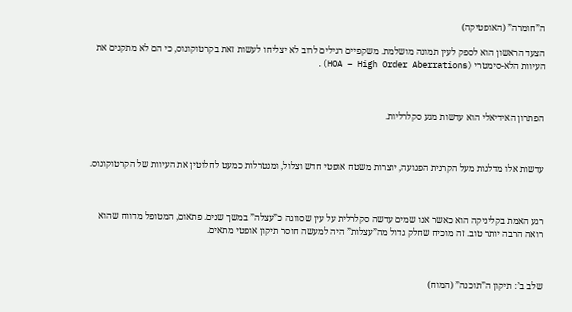ה”חומרה” (האופטיקה)

הצעד הראשון הוא לספק לעין תמונה מושלמת. משקפיים רגילים לרוב לא יצליחו לעשות זאת בקרטוקונוס, כי הם לא מתקנים את העיוות הלא-סימטרי (HOA – High Order Aberrations).



הפתרון האידיאלי הוא עדשות מגע סקלרליות.



עדשות אלו מדלגות מעל הקרנית הפגועה, יוצרות משטח אופטי חדש וצלול, ומנטרלות כמעט לחלוטין את העיוות של הקרטוקונוס.



רגע האמת בקליניקה הוא כאשר אנו שמים עדשה סקלרלית על עין שסווגה כ”עצלה” במשך שנים. פתאום, המטופל מדווח שהוא רואה הרבה יותר טוב. זה מוכיח שחלק גדול מה”עצלות” היה למעשה חוסר תיקון אופטי מתאים.



שלב ב’: תיקון ה”תוכנה” (המוח)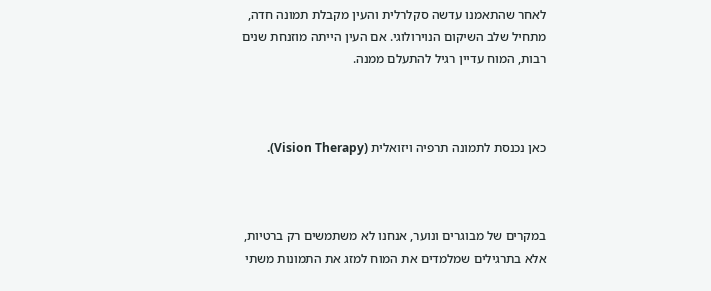לאחר שהתאמנו עדשה סקלרלית והעין מקבלת תמונה חדה, מתחיל שלב השיקום הנוירולוגי. אם העין הייתה מוזנחת שנים רבות, המוח עדיין רגיל להתעלם ממנה.



כאן נכנסת לתמונה תרפיה ויזואלית (Vision Therapy).



במקרים של מבוגרים ונוער, אנחנו לא משתמשים רק ברטיות, אלא בתרגילים שמלמדים את המוח למזג את התמונות משתי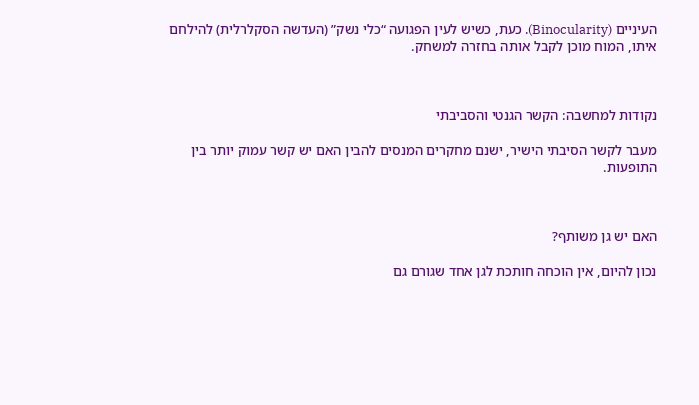העיניים (Binocularity). כעת, כשיש לעין הפגועה “כלי נשק” (העדשה הסקלרלית) להילחם איתו, המוח מוכן לקבל אותה בחזרה למשחק.



נקודות למחשבה: הקשר הגנטי והסביבתי

מעבר לקשר הסיבתי הישיר, ישנם מחקרים המנסים להבין האם יש קשר עמוק יותר בין התופעות.



האם יש גן משותף?

נכון להיום, אין הוכחה חותכת לגן אחד שגורם גם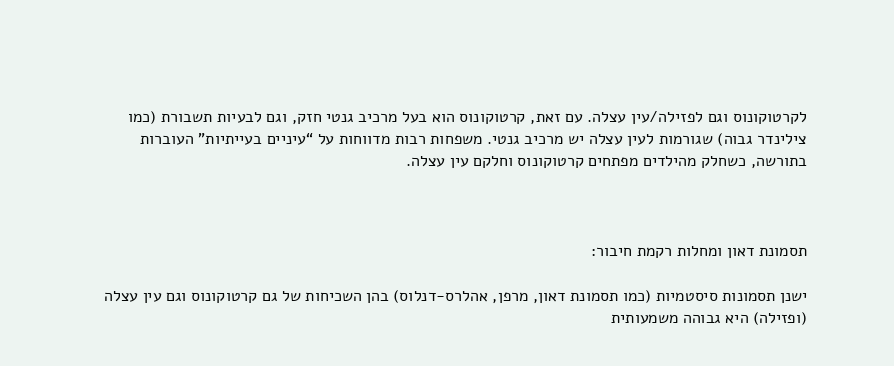לקרטוקונוס וגם לפזילה/עין עצלה. עם זאת, קרטוקונוס הוא בעל מרכיב גנטי חזק, וגם לבעיות תשבורת (כמו צילינדר גבוה) שגורמות לעין עצלה יש מרכיב גנטי. משפחות רבות מדווחות על “עיניים בעייתיות” העוברות בתורשה, כשחלק מהילדים מפתחים קרטוקונוס וחלקם עין עצלה.



תסמונת דאון ומחלות רקמת חיבור:

ישנן תסמונות סיסטמיות (כמו תסמונת דאון, מרפן, אהלרס-דנלוס) בהן השכיחות של גם קרטוקונוס וגם עין עצלה (ופזילה) היא גבוהה משמעותית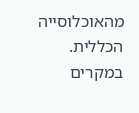מהאוכלוסייה הכללית. במקרים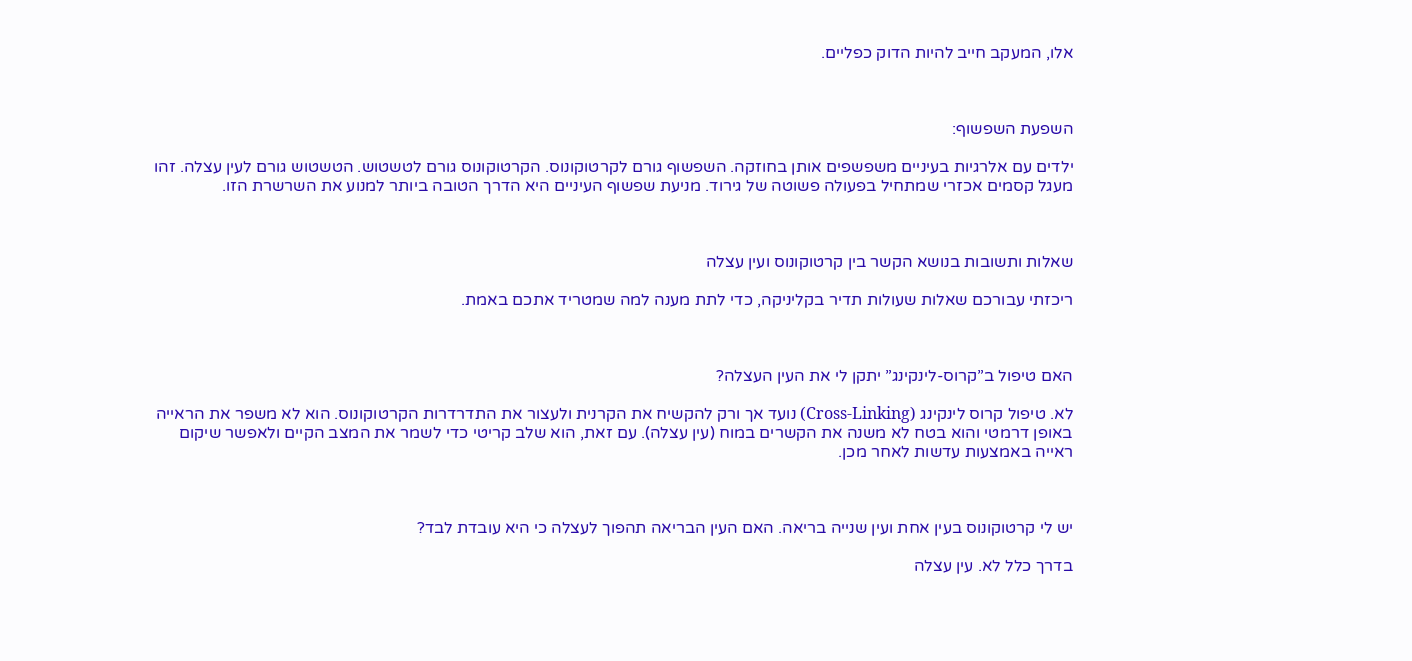אלו, המעקב חייב להיות הדוק כפליים.



השפעת השפשוף:

ילדים עם אלרגיות בעיניים משפשפים אותן בחוזקה. השפשוף גורם לקרטוקונוס. הקרטוקונוס גורם לטשטוש. הטשטוש גורם לעין עצלה. זהו מעגל קסמים אכזרי שמתחיל בפעולה פשוטה של גירוד. מניעת שפשוף העיניים היא הדרך הטובה ביותר למנוע את השרשרת הזו.



שאלות ותשובות בנושא הקשר בין קרטוקונוס ועין עצלה

ריכזתי עבורכם שאלות שעולות תדיר בקליניקה, כדי לתת מענה למה שמטריד אתכם באמת.



האם טיפול ב”קרוס-לינקינג” יתקן לי את העין העצלה?

לא. טיפול קרוס לינקינג (Cross-Linking) נועד אך ורק להקשיח את הקרנית ולעצור את התדרדרות הקרטוקונוס. הוא לא משפר את הראייה באופן דרמטי והוא בטח לא משנה את הקשרים במוח (עין עצלה). עם זאת, הוא שלב קריטי כדי לשמר את המצב הקיים ולאפשר שיקום ראייה באמצעות עדשות לאחר מכן.



יש לי קרטוקונוס בעין אחת ועין שנייה בריאה. האם העין הבריאה תהפוך לעצלה כי היא עובדת לבד?

בדרך כלל לא. עין עצלה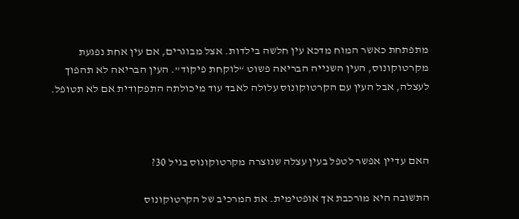מתפתחת כאשר המוח מדכא עין חלשה בילדות. אצל מבוגרים, אם עין אחת נפגעת מקרטוקונוס, העין השנייה הבריאה פשוט “לוקחת פיקוד”. העין הבריאה לא תהפוך לעצלה, אבל העין עם הקרטוקונוס עלולה לאבד עוד מיכולתה התפקודית אם לא תטופל.



האם עדיין אפשר לטפל בעין עצלה שנוצרה מקרטוקונוס בגיל 30?

התשובה היא מורכבת אך אופטימית. את המרכיב של הקרטוקונוס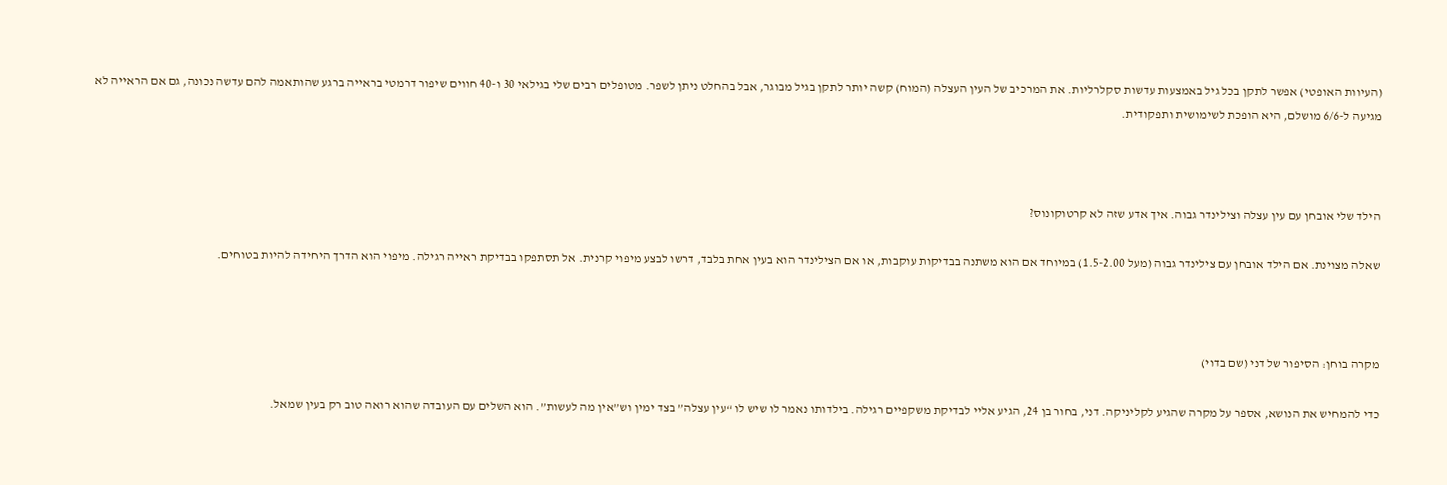(העיוות האופטי) אפשר לתקן בכל גיל באמצעות עדשות סקלרליות. את המרכיב של העין העצלה (המוח) קשה יותר לתקן בגיל מבוגר, אבל בהחלט ניתן לשפר. מטופלים רבים שלי בגילאי 30 ו-40 חווים שיפור דרמטי בראייה ברגע שהותאמה להם עדשה נכונה, גם אם הראייה לא מגיעה ל-6/6 מושלם, היא הופכת לשימושית ותפקודית.



הילד שלי אובחן עם עין עצלה וצילינדר גבוה. איך אדע שזה לא קרטוקונוס?

שאלה מצוינת. אם הילד אובחן עם צילינדר גבוה (מעל 1.5-2.00) במיוחד אם הוא משתנה בבדיקות עוקבות, או אם הצילינדר הוא בעין אחת בלבד, דרשו לבצע מיפוי קרנית. אל תסתפקו בבדיקת ראייה רגילה. מיפוי הוא הדרך היחידה להיות בטוחים.



מקרה בוחן: הסיפור של דני (שם בדוי)

כדי להמחיש את הנושא, אספר על מקרה שהגיע לקליניקה. דני, בחור בן 24, הגיע אליי לבדיקת משקפיים רגילה. בילדותו נאמר לו שיש לו “עין עצלה” בצד ימין וש”אין מה לעשות”. הוא השלים עם העובדה שהוא רואה טוב רק בעין שמאל.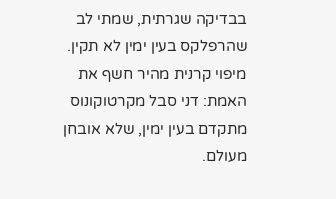בבדיקה שגרתית, שמתי לב שהרפלקס בעין ימין לא תקין. מיפוי קרנית מהיר חשף את האמת: דני סבל מקרטוקונוס מתקדם בעין ימין, שלא אובחן מעולם.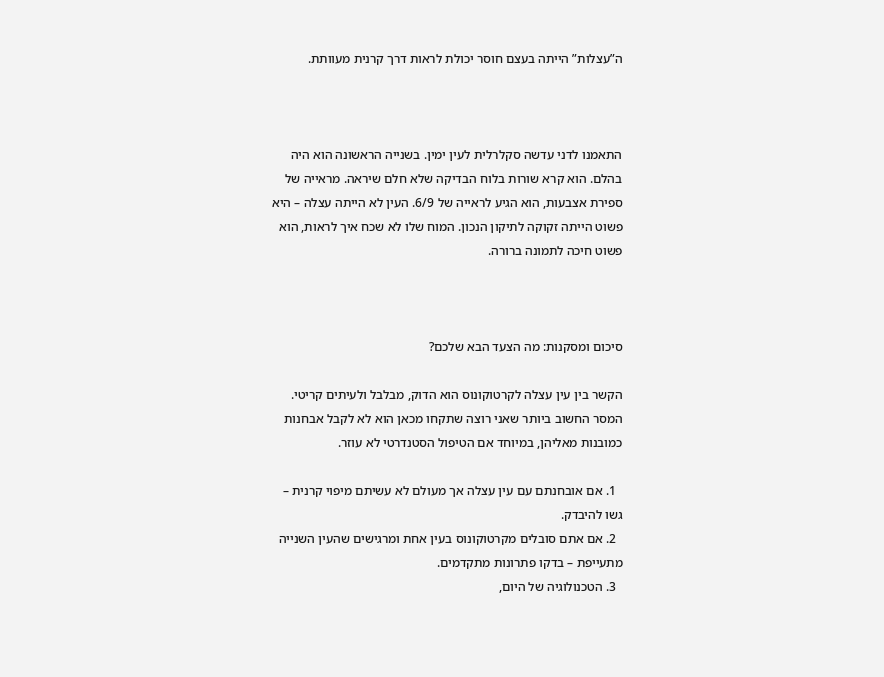ה”עצלות” הייתה בעצם חוסר יכולת לראות דרך קרנית מעוותת.



התאמנו לדני עדשה סקלרלית לעין ימין. בשנייה הראשונה הוא היה בהלם. הוא קרא שורות בלוח הבדיקה שלא חלם שיראה. מראייה של ספירת אצבעות, הוא הגיע לראייה של 6/9. העין לא הייתה עצלה – היא פשוט הייתה זקוקה לתיקון הנכון. המוח שלו לא שכח איך לראות, הוא פשוט חיכה לתמונה ברורה.



סיכום ומסקנות: מה הצעד הבא שלכם?

הקשר בין עין עצלה לקרטוקונוס הוא הדוק, מבלבל ולעיתים קריטי. המסר החשוב ביותר שאני רוצה שתקחו מכאן הוא לא לקבל אבחנות כמובנות מאליהן, במיוחד אם הטיפול הסטנדרטי לא עוזר.

  1. אם אובחנתם עם עין עצלה אך מעולם לא עשיתם מיפוי קרנית – גשו להיבדק.
  2. אם אתם סובלים מקרטוקונוס בעין אחת ומרגישים שהעין השנייה מתעייפת – בדקו פתרונות מתקדמים.
  3. הטכנולוגיה של היום,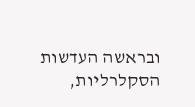ובראשה העדשות הסקלרליות,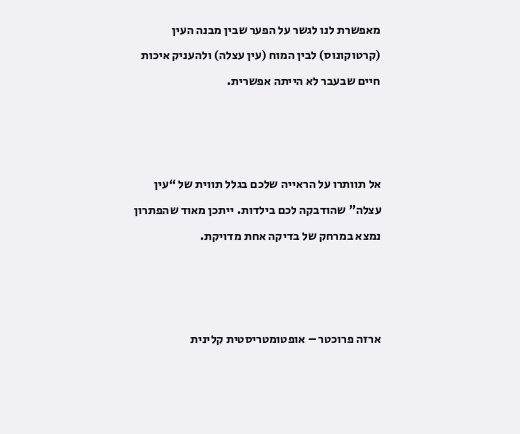מאפשרת לנו לגשר על הפער שבין מבנה העין (קרטוקונוס) לבין המוח (עין עצלה) ולהעניק איכות חיים שבעבר לא הייתה אפשרית.



אל תוותרו על הראייה שלכם בגלל תווית של “עין עצלה” שהודבקה לכם בילדות. ייתכן מאוד שהפתרון נמצא במרחק של בדיקה אחת מדויקת.



ארזה פרוכטר – אופטומטריסטית קלינית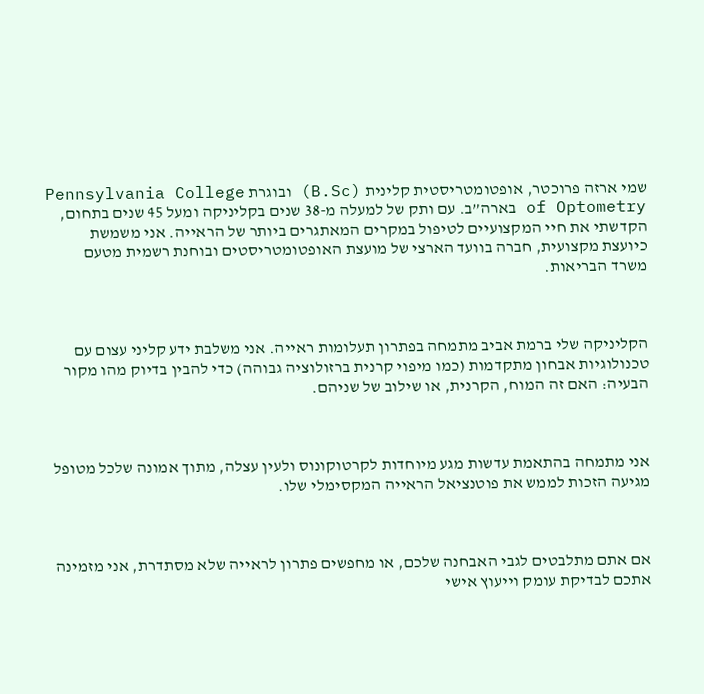שמי ארזה פרוכטר, אופטומטריסטית קלינית (B.Sc) ובוגרת Pennsylvania College of Optometry בארה”ב. עם ותק של למעלה מ-38 שנים בקליניקה ומעל 45 שנים בתחום, הקדשתי את חיי המקצועיים לטיפול במקרים המאתגרים ביותר של הראייה. אני משמשת כיועצת מקצועית, חברה בוועד הארצי של מועצת האופטומטריסטים ובוחנת רשמית מטעם משרד הבריאות.



הקליניקה שלי ברמת אביב מתמחה בפתרון תעלומות ראייה. אני משלבת ידע קליני עצום עם טכנולוגיות אבחון מתקדמות (כמו מיפוי קרנית ברזולוציה גבוהה) כדי להבין בדיוק מהו מקור הבעיה: האם זה המוח, הקרנית, או שילוב של שניהם.



אני מתמחה בהתאמת עדשות מגע מיוחדות לקרטוקונוס ולעין עצלה, מתוך אמונה שלכל מטופל מגיעה הזכות לממש את פוטנציאל הראייה המקסימלי שלו.



אם אתם מתלבטים לגבי האבחנה שלכם, או מחפשים פתרון לראייה שלא מסתדרת, אני מזמינה אתכם לבדיקת עומק וייעוץ אישי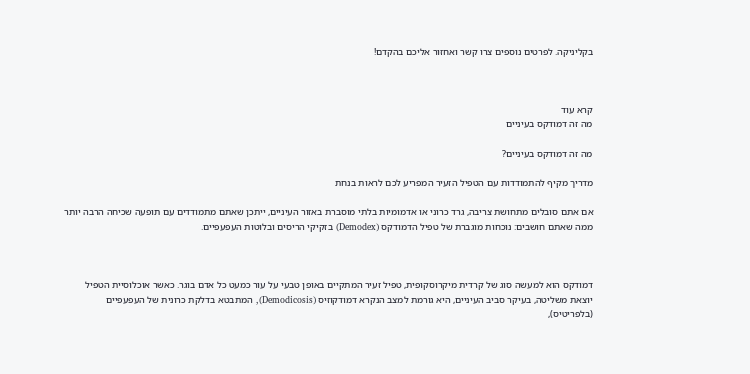בקליניקה. לפרטים נוספים צרו קשר ואחזור אליכם בהקדם!



קרא עוד
מה זה דמודקס בעיניים

מה זה דמודקס בעיניים?

מדריך מקיף להתמודדות עם הטפיל הזעיר המפריע לכם לראות בנחת

אם אתם סובלים מתחושת צריבה, גרד כרוני או אדמומיות בלתי מוסברת באזור העיניים, ייתכן שאתם מתמודדים עם תופעה שכיחה הרבה יותר ממה שאתם חושבים: נוכחות מוגברת של טפיל הדמודקס (Demodex) בזקיקי הריסים ובלוטות העפעפיים.



דמודקס הוא למעשה סוג של קרדית מיקרוסקופית, טפיל זעיר המתקיים באופן טבעי על עור כמעט כל אדם בוגר. כאשר אוכלוסיית הטפיל יוצאת משליטה, בעיקר סביב העיניים, היא גורמת למצב הנקרא דמודקוזיס (Demodicosis), המתבטא בדלקת כרונית של העפעפיים (בלפריטיס),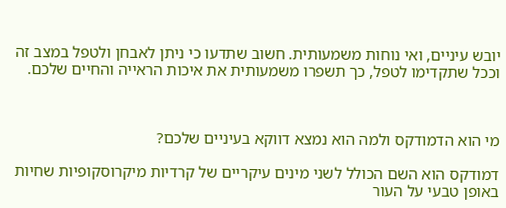יובש עיניים, ואי נוחות משמעותית. חשוב שתדעו כי ניתן לאבחן ולטפל במצב זה וככל שתקדימו לטפל, כך תשפרו משמעותית את איכות הראייה והחיים שלכם.



מי הוא הדמודקס ולמה הוא נמצא דווקא בעיניים שלכם?

דמודקס הוא השם הכולל לשני מינים עיקריים של קרדיות מיקרוסקופיות שחיות באופן טבעי על העור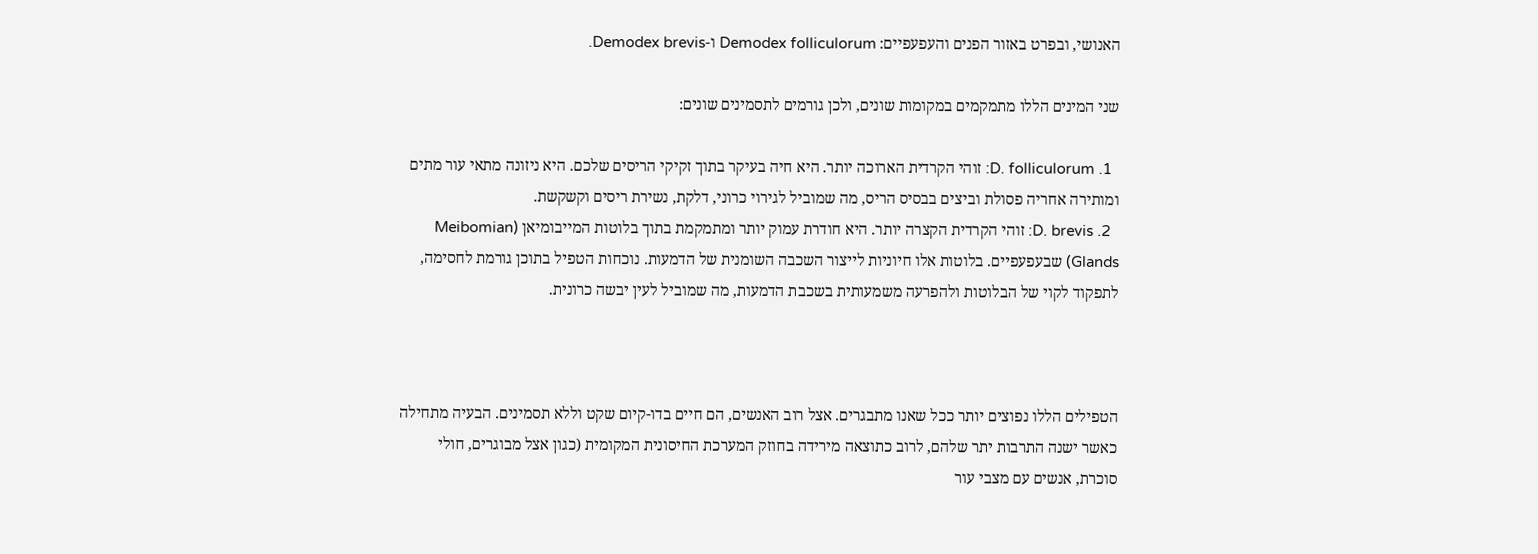האנושי, ובפרט באזור הפנים והעפעפיים: Demodex folliculorum ו-Demodex brevis.

שני המינים הללו מתמקמים במקומות שונים, ולכן גורמים לתסמינים שונים:

  1. D. folliculorum: זוהי הקרדית הארוכה יותר. היא חיה בעיקר בתוך זקיקי הריסים שלכם. היא ניזונה מתאי עור מתים ומותירה אחריה פסולת וביצים בבסיס הריס, מה שמוביל לגירוי כרוני, דלקת, נשירת ריסים וקשקשת.
  2. D. brevis: זוהי הקרדית הקצרה יותר. היא חודרת עמוק יותר ומתמקמת בתוך בלוטות המייבומיאן (Meibomian Glands) שבעפעפיים. בלוטות אלו חיוניות לייצור השכבה השומנית של הדמעות. נוכחות הטפיל בתוכן גורמת לחסימה, לתפקוד לקוי של הבלוטות ולהפרעה משמעותית בשכבת הדמעות, מה שמוביל לעין יבשה כרונית.



הטפילים הללו נפוצים יותר ככל שאנו מתבגרים. אצל רוב האנשים, הם חיים בדו-קיום שקט וללא תסמינים. הבעיה מתחילה כאשר ישנה התרבות יתר שלהם, לרוב כתוצאה מירידה בחוזק המערכת החיסונית המקומית (כגון אצל מבוגרים, חולי סוכרת, אנשים עם מצבי עור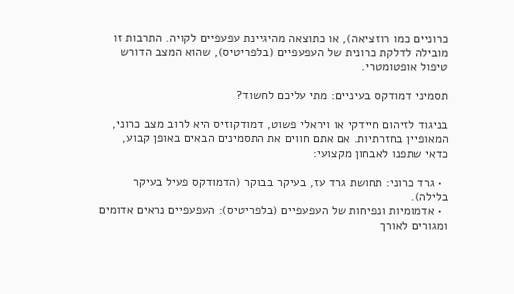כרוניים כמו רוזציאה), או כתוצאה מהיגיינת עפעפיים לקויה. התרבות זו מובילה לדלקת כרונית של העפעפיים (בלפריטיס), שהוא המצב הדורש טיפול אופטומטרי.

תסמיני דמודקס בעיניים: מתי עליכם לחשוד?

בניגוד לזיהום חיידקי או ויראלי פשוט, דמודקוזיס היא לרוב מצב כרוני, המאופיין בחזרתיות. אם אתם חווים את התסמינים הבאים באופן קבוע, כדאי שתפנו לאבחון מקצועי:

  • גרד כרוני: תחושת גרד עז, בעיקר בבוקר (הדמודקס פעיל בעיקר בלילה).
  • אדמומיות ונפיחות של העפעפיים (בלפריטיס): העפעפיים נראים אדומים ומגורים לאורך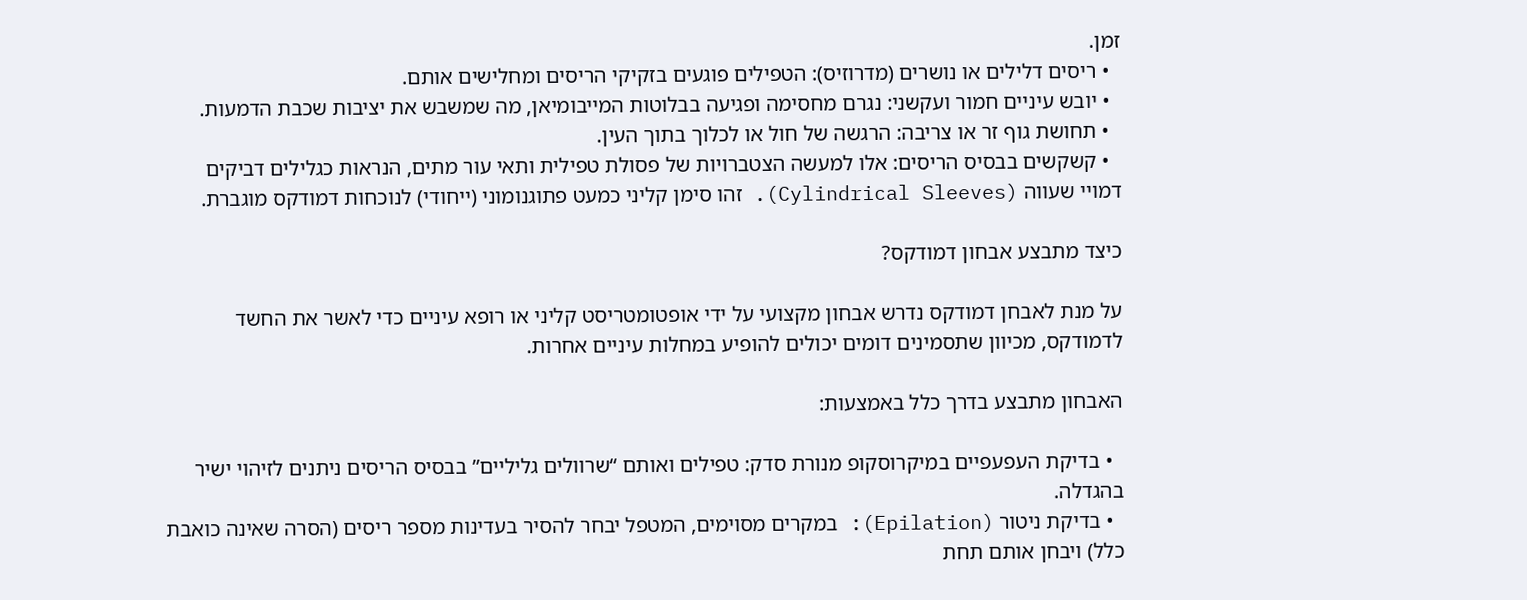זמן.
  • ריסים דלילים או נושרים (מדרוזיס): הטפילים פוגעים בזקיקי הריסים ומחלישים אותם.
  • יובש עיניים חמור ועקשני: נגרם מחסימה ופגיעה בבלוטות המייבומיאן, מה שמשבש את יציבות שכבת הדמעות.
  • תחושת גוף זר או צריבה: הרגשה של חול או לכלוך בתוך העין.
  • קשקשים בבסיס הריסים: אלו למעשה הצטברויות של פסולת טפילית ותאי עור מתים, הנראות כגלילים דביקים דמויי שעווה (Cylindrical Sleeves). זהו סימן קליני כמעט פתוגנומוני (ייחודי) לנוכחות דמודקס מוגברת.

כיצד מתבצע אבחון דמודקס?

על מנת לאבחן דמודקס נדרש אבחון מקצועי על ידי אופטומטריסט קליני או רופא עיניים כדי לאשר את החשד לדמודקס, מכיוון שתסמינים דומים יכולים להופיע במחלות עיניים אחרות.

האבחון מתבצע בדרך כלל באמצעות:

  • בדיקת העפעפיים במיקרוסקופ מנורת סדק: טפילים ואותם “שרוולים גליליים” בבסיס הריסים ניתנים לזיהוי ישיר בהגדלה.
  • בדיקת ניטור (Epilation): במקרים מסוימים, המטפל יבחר להסיר בעדינות מספר ריסים (הסרה שאינה כואבת כלל) ויבחן אותם תחת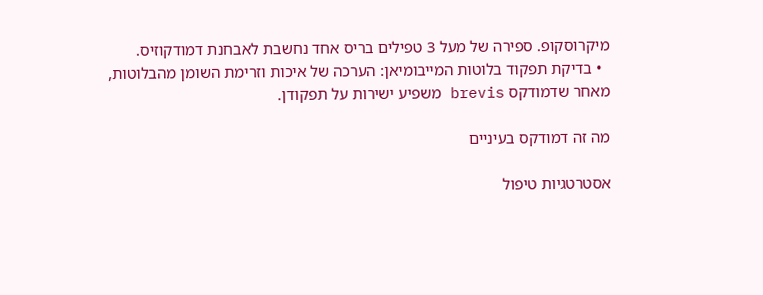מיקרוסקופ. ספירה של מעל 3 טפילים בריס אחד נחשבת לאבחנת דמודקוזיס.
  • בדיקת תפקוד בלוטות המייבומיאן: הערכה של איכות וזרימת השומן מהבלוטות, מאחר שדמודקס brevis משפיע ישירות על תפקודן.

מה זה דמודקס בעיניים

אסטרטגיות טיפול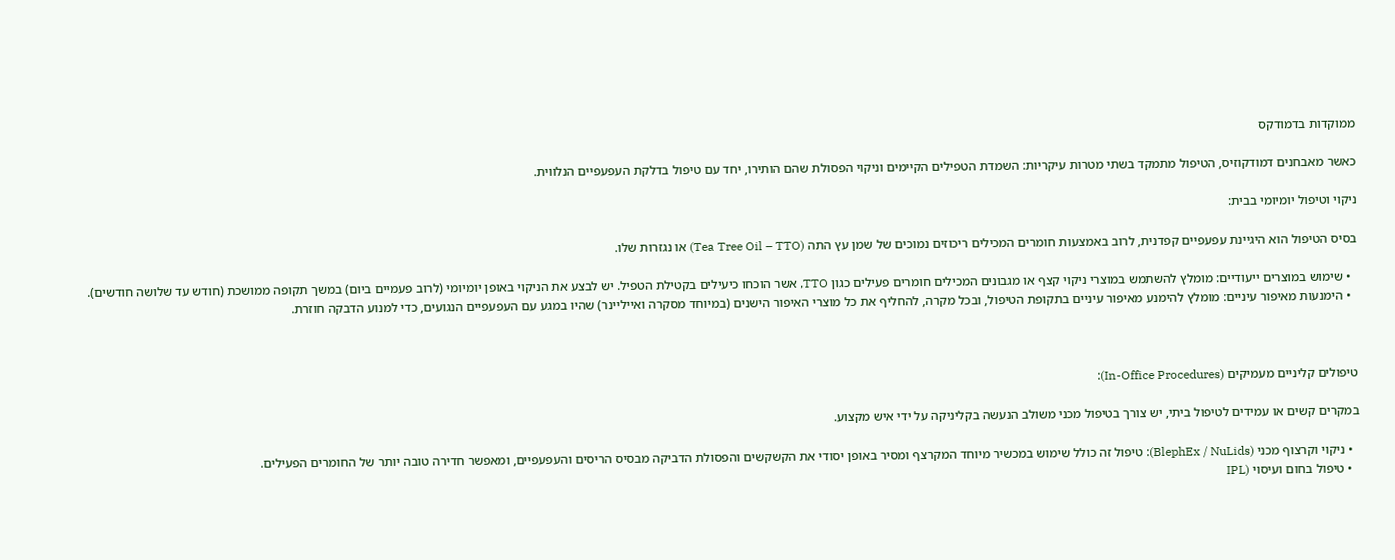ממוקדות בדמודקס

כאשר מאבחנים דמודקוזיס, הטיפול מתמקד בשתי מטרות עיקריות: השמדת הטפילים הקיימים וניקוי הפסולת שהם הותירו, יחד עם טיפול בדלקת העפעפיים הנלווית.

ניקוי וטיפול יומיומי בבית:

בסיס הטיפול הוא היגיינת עפעפיים קפדנית, לרוב באמצעות חומרים המכילים ריכוזים נמוכים של שמן עץ התה (Tea Tree Oil – TTO) או נגזרות שלו.

  • שימוש במוצרים ייעודיים: מומלץ להשתמש במוצרי ניקוי קצף או מגבונים המכילים חומרים פעילים כגון TTO, אשר הוכחו כיעילים בקטילת הטפיל. יש לבצע את הניקוי באופן יומיומי (לרוב פעמיים ביום) במשך תקופה ממושכת (חודש עד שלושה חודשים).
  • הימנעות מאיפור עיניים: מומלץ להימנע מאיפור עיניים בתקופת הטיפול, ובכל מקרה, להחליף את כל מוצרי האיפור הישנים (במיוחד מסקרה ואייליינר) שהיו במגע עם העפעפיים הנגועים, כדי למנוע הדבקה חוזרת.



טיפולים קליניים מעמיקים (In-Office Procedures):

במקרים קשים או עמידים לטיפול ביתי, יש צורך בטיפול מכני משולב הנעשה בקליניקה על ידי איש מקצוע.

  • ניקוי וקרצוף מכני (BlephEx / NuLids): טיפול זה כולל שימוש במכשיר מיוחד המקרצף ומסיר באופן יסודי את הקשקשים והפסולת הדביקה מבסיס הריסים והעפעפיים, ומאפשר חדירה טובה יותר של החומרים הפעילים.
  • טיפול בחום ועיסוי (IPL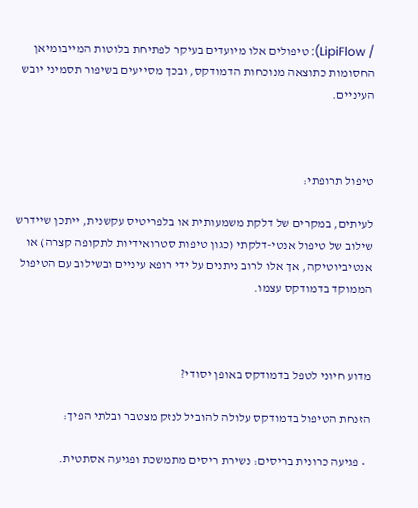/ LipiFlow): טיפולים אלו מיועדים בעיקר לפתיחת בלוטות המייבומיאן החסומות כתוצאה מנוכחות הדמודקס, ובכך מסייעים בשיפור תסמיני יובש העיניים.



טיפול תרופתי:

לעיתים, במקרים של דלקת משמעותית או בלפריטיס עקשנית, ייתכן שיידרש שילוב של טיפול אנטי-דלקתי (כגון טיפות סטרואידיות לתקופה קצרה) או אנטיביוטיקה, אך אלו לרוב ניתנים על ידי רופא עיניים ובשילוב עם הטיפול הממוקד בדמודקס עצמו.



מדוע חיוני לטפל בדמודקס באופן יסודי?

הזנחת הטיפול בדמודקס עלולה להוביל לנזק מצטבר ובלתי הפיך:

  • פגיעה כרונית בריסים: נשירת ריסים מתמשכת ופגיעה אסתטית.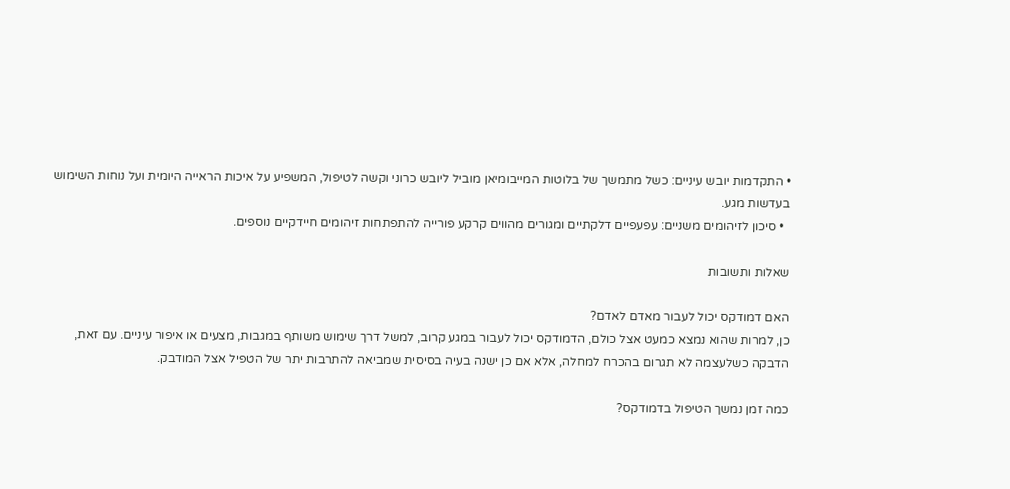• התקדמות יובש עיניים: כשל מתמשך של בלוטות המייבומיאן מוביל ליובש כרוני וקשה לטיפול, המשפיע על איכות הראייה היומית ועל נוחות השימוש בעדשות מגע.
  • סיכון לזיהומים משניים: עפעפיים דלקתיים ומגורים מהווים קרקע פורייה להתפתחות זיהומים חיידקיים נוספים.

שאלות ותשובות

האם דמודקס יכול לעבור מאדם לאדם?
כן, למרות שהוא נמצא כמעט אצל כולם, הדמודקס יכול לעבור במגע קרוב, למשל דרך שימוש משותף במגבות, מצעים או איפור עיניים. עם זאת, הדבקה כשלעצמה לא תגרום בהכרח למחלה, אלא אם כן ישנה בעיה בסיסית שמביאה להתרבות יתר של הטפיל אצל המודבק.

כמה זמן נמשך הטיפול בדמודקס?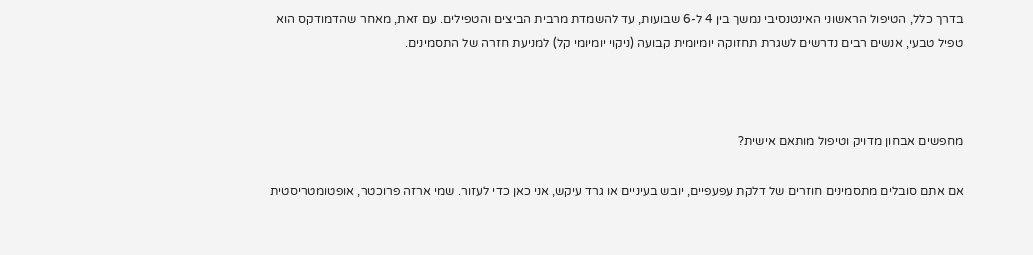בדרך כלל, הטיפול הראשוני האינטנסיבי נמשך בין 4 ל-6 שבועות, עד להשמדת מרבית הביצים והטפילים. עם זאת, מאחר שהדמודקס הוא טפיל טבעי, אנשים רבים נדרשים לשגרת תחזוקה יומיומית קבועה (ניקוי יומיומי קל) למניעת חזרה של התסמינים.



מחפשים אבחון מדויק וטיפול מותאם אישית?

אם אתם סובלים מתסמינים חוזרים של דלקת עפעפיים, יובש בעיניים או גרד עיקש, אני כאן כדי לעזור. שמי ארזה פרוכטר, אופטומטריסטית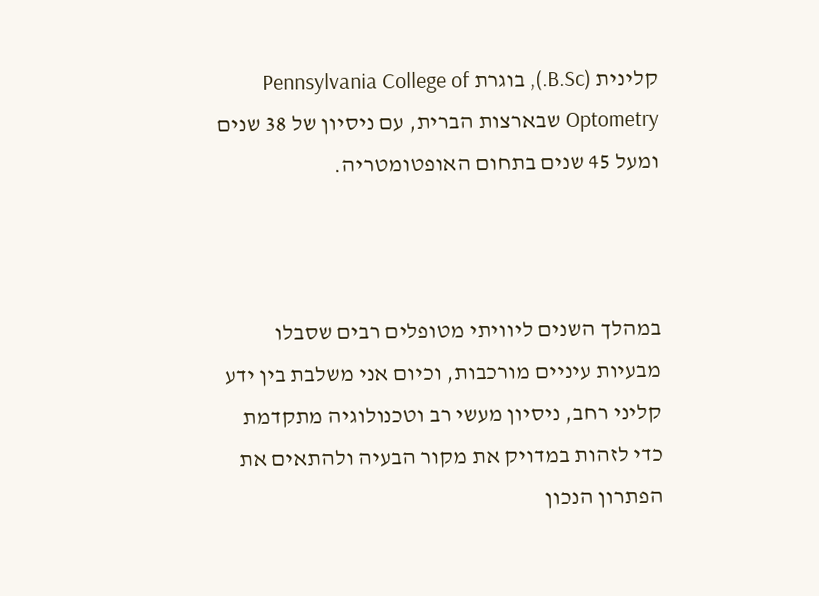קלינית (B.Sc.), בוגרת Pennsylvania College of Optometry שבארצות הברית, עם ניסיון של 38 שנים ומעל 45 שנים בתחום האופטומטריה.



במהלך השנים ליוויתי מטופלים רבים שסבלו מבעיות עיניים מורכבות, וכיום אני משלבת בין ידע קליני רחב, ניסיון מעשי רב וטכנולוגיה מתקדמת כדי לזהות במדויק את מקור הבעיה ולהתאים את הפתרון הנכון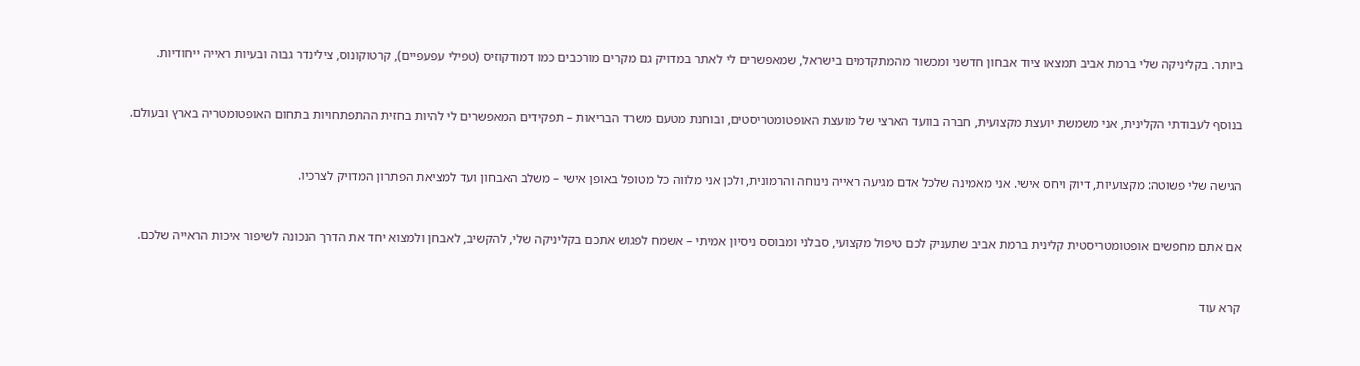ביותר. בקליניקה שלי ברמת אביב תמצאו ציוד אבחון חדשני ומכשור מהמתקדמים בישראל, שמאפשרים לי לאתר במדויק גם מקרים מורכבים כמו דמודקוזיס (טפילי עפעפיים), קרטוקונוס, צילינדר גבוה ובעיות ראייה ייחודיות.



בנוסף לעבודתי הקלינית, אני משמשת יועצת מקצועית, חברה בוועד הארצי של מועצת האופטומטריסטים, ובוחנת מטעם משרד הבריאות – תפקידים המאפשרים לי להיות בחזית ההתפתחויות בתחום האופטומטריה בארץ ובעולם.



הגישה שלי פשוטה: מקצועיות, דיוק ויחס אישי. אני מאמינה שלכל אדם מגיעה ראייה נינוחה והרמונית, ולכן אני מלווה כל מטופל באופן אישי – משלב האבחון ועד למציאת הפתרון המדויק לצרכיו.



אם אתם מחפשים אופטומטריסטית קלינית ברמת אביב שתעניק לכם טיפול מקצועי, סבלני ומבוסס ניסיון אמיתי – אשמח לפגוש אתכם בקליניקה שלי, להקשיב, לאבחן ולמצוא יחד את הדרך הנכונה לשיפור איכות הראייה שלכם.



קרא עוד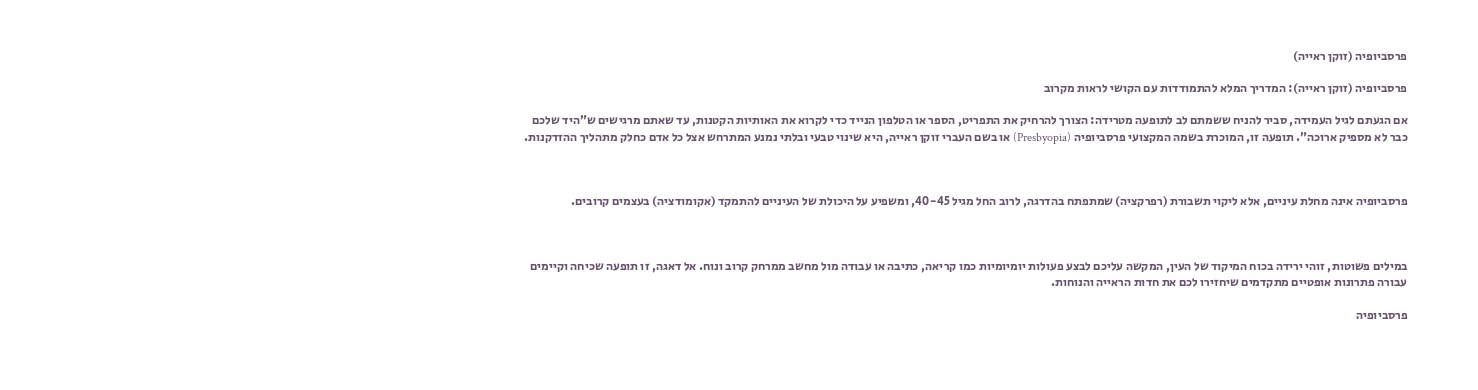פרסביופיה (זוקן ראייה)

פרסביופיה (זוקן ראייה): המדריך המלא להתמודדות עם הקושי לראות מקרוב

אם הגעתם לגיל העמידה, סביר להניח ששמתם לב לתופעה מטרידה: הצורך להרחיק את התפריט, הספר או הטלפון הנייד כדי לקרוא את האותיות הקטנות, עד שאתם מרגישים ש”היד שלכם כבר לא מספיק ארוכה”. תופעה זו, המוכרת בשמה המקצועי פרסביופיה (Presbyopia) או בשם העברי זוקן ראייה, היא שינוי טבעי ובלתי נמנע המתרחש אצל כל אדם כחלק מתהליך ההזדקנות.



פרסביופיה אינה מחלת עיניים, אלא ליקוי תשבורת (רפרקציה) שמתפתח בהדרגה, לרוב החל מגיל 40-45, ומשפיע על היכולת של העיניים להתמקד (אקומודציה) בעצמים קרובים.



במילים פשוטות, זוהי ירידה בכוח המיקוד של העין, המקשה עליכם לבצע פעולות יומיומיות כמו קריאה, כתיבה או עבודה מול מחשב ממרחק קרוב ונוח. אל דאגה, זו תופעה שכיחה וקיימים עבורה פתרונות אופטיים מתקדמים שיחזירו לכם את חדות הראייה והנוחות.

פרסביופיה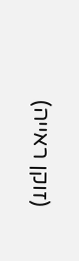(זוקן ראייה)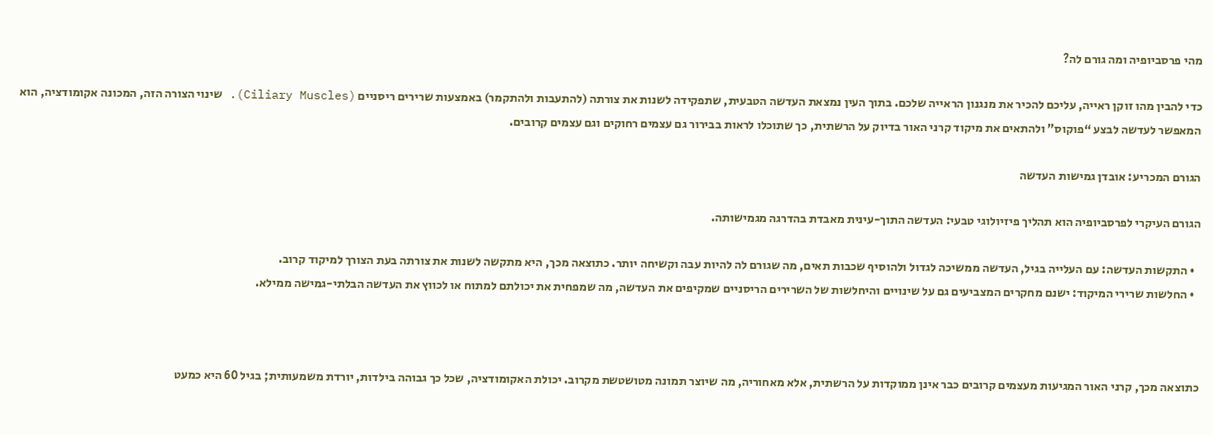מהי פרסביופיה ומה גורם לה?

כדי להבין מהו זוקן ראייה, עליכם להכיר את מנגנון הראייה שלכם. בתוך העין נמצאת העדשה הטבעית, שתפקידה לשנות את צורתה (להתעבות ולהתקמר) באמצעות שרירים ריסניים (Ciliary Muscles). שינוי הצורה הזה, המכונה אקומודציה, הוא המאפשר לעדשה לבצע “פוקוס” ולהתאים את מיקוד קרני האור בדיוק על הרשתית, כך שתוכלו לראות בבירור גם עצמים רחוקים וגם עצמים קרובים.

הגורם המכריע: אובדן גמישות העדשה

הגורם העיקרי לפרסביופיה הוא תהליך פיזיולוגי טבעי: העדשה התוך-עינית מאבדת בהדרגה מגמישותה.

  • התקשות העדשה: עם העלייה בגיל, העדשה ממשיכה לגדול ולהוסיף שכבות תאים, מה שגורם לה להיות עבה וקשיחה יותר. כתוצאה מכך, היא מתקשה לשנות את צורתה בעת הצורך למיקוד קרוב.
  • החלשות שרירי המיקוד: ישנם מחקרים המצביעים גם על שינויים והיחלשות של השרירים הריסניים שמקיפים את העדשה, מה שמפחית את יכולתם למתוח או לכווץ את העדשה הבלתי-גמישה ממילא.



כתוצאה מכך, קרני האור המגיעות מעצמים קרובים כבר אינן ממוקדות על הרשתית, אלא מאחוריה, מה שיוצר תמונה מטושטשת מקרוב. יכולת האקומודציה, שכל כך גבוהה בילדות, יורדת משמעותית; בגיל 60 היא כמעט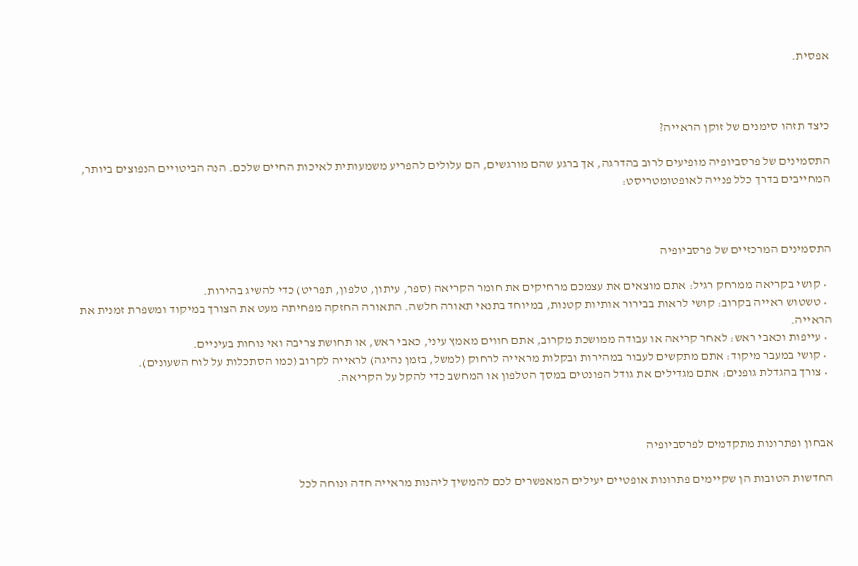אפסית.



כיצד תזהו סימנים של זוקן הראייה?

התסמינים של פרסביופיה מופיעים לרוב בהדרגה, אך ברגע שהם מורגשים, הם עלולים להפריע משמעותית לאיכות החיים שלכם. הנה הביטויים הנפוצים ביותר, המחייבים בדרך כלל פנייה לאופטומטריסט:



התסמינים המרכזיים של פרסביופיה

  • קושי בקריאה ממרחק רגיל: אתם מוצאים את עצמכם מרחיקים את חומר הקריאה (ספר, עיתון, טלפון, תפריט) כדי להשיג בהירות.
  • טשטוש ראייה בקרוב: קושי לראות בבירור אותיות קטנות, במיוחד בתנאי תאורה חלשה. התאורה החזקה מפחיתה מעט את הצורך במיקוד ומשפרת זמנית את הראייה.
  • עייפות וכאבי ראש: לאחר קריאה או עבודה ממושכת מקרוב, אתם חווים מאמץ עיני, כאבי ראש, או תחושת צריבה ואי נוחות בעיניים.
  • קושי במעבר מיקוד: אתם מתקשים לעבור במהירות ובקלות מראייה לרחוק (למשל, בזמן נהיגה) לראייה לקרוב (כמו הסתכלות על לוח השעונים).
  • צורך בהגדלת גופנים: אתם מגדילים את גודל הפונטים במסך הטלפון או המחשב כדי להקל על הקריאה.



אבחון ופתרונות מתקדמים לפרסביופיה

החדשות הטובות הן שקיימים פתרונות אופטיים יעילים המאפשרים לכם להמשיך ליהנות מראייה חדה ונוחה לכל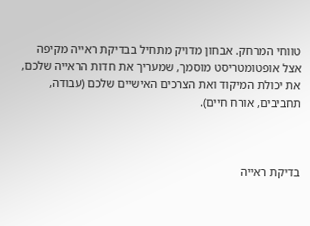טווחי המרחק. אבחון מדויק מתחיל בבדיקת ראייה מקיפה אצל אופטומטריסט מוסמך, שמעריך את חדות הראייה שלכם, את יכולת המיקוד ואת הצרכים האישיים שלכם (עבודה, תחביבים, אורח חיים).



בדיקת ראייה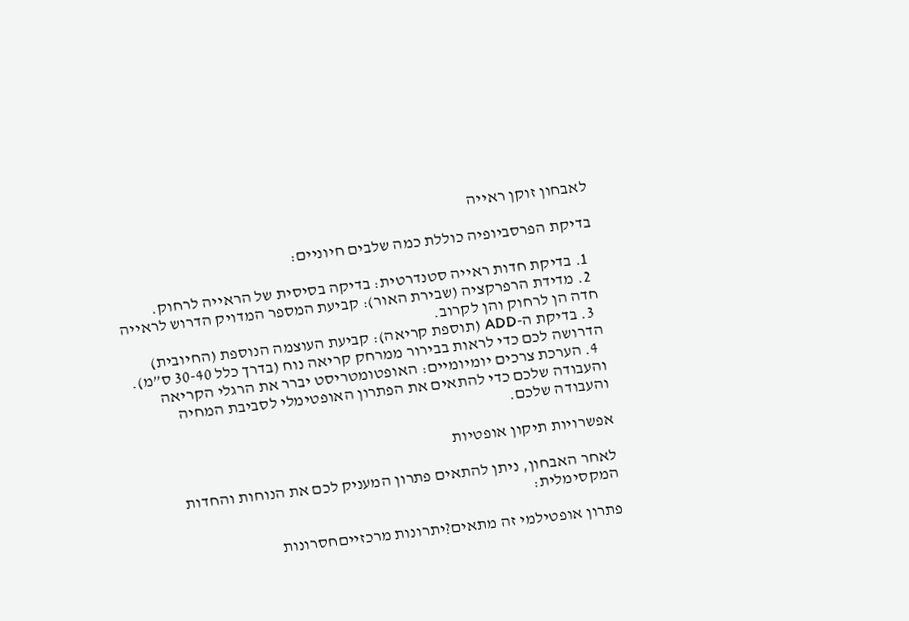לאבחון זוקן ראייה

בדיקת הפרסביופיה כוללת כמה שלבים חיוניים:

  1. בדיקת חדות ראייה סטנדרטית: בדיקה בסיסית של הראייה לרחוק.
  2. מדידת הרפרקציה (שבירת האור): קביעת המספר המדויק הדרוש לראייה חדה הן לרחוק והן לקרוב.
  3. בדיקת ה-ADD (תוספת קריאה): קביעת העוצמה הנוספת (החיובית) הדרושה לכם כדי לראות בבירור ממרחק קריאה נוח (בדרך כלל 30-40 ס”מ).
  4. הערכת צרכים יומיומיים: האופטומטריסט יברר את הרגלי הקריאה והעבודה שלכם כדי להתאים את הפתרון האופטימלי לסביבת המחיה והעבודה שלכם.

אפשרויות תיקון אופטיות

לאחר האבחון, ניתן להתאים פתרון המעניק לכם את הנוחות והחדות המקסימלית:

פתרון אופטילמי זה מתאים?יתרונות מרכזייםחסרונות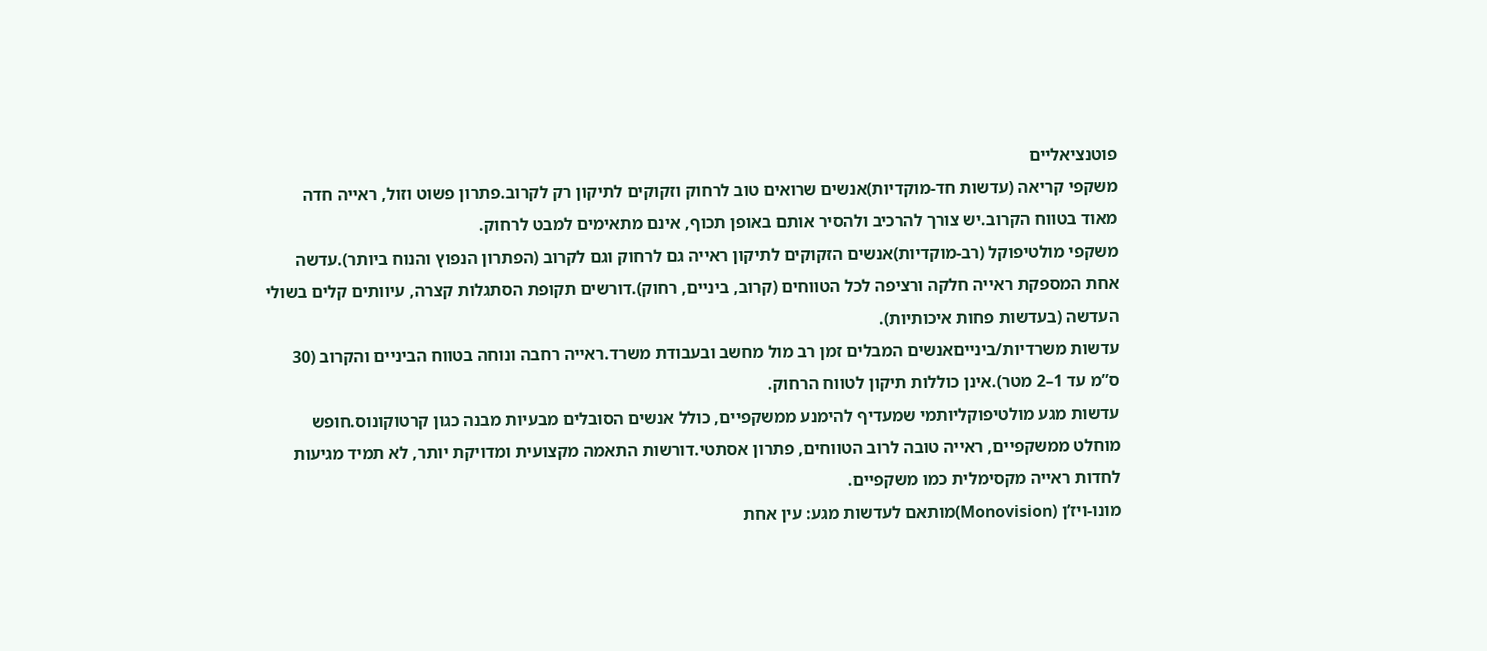פוטנציאליים
משקפי קריאה (עדשות חד-מוקדיות)אנשים שרואים טוב לרחוק וזקוקים לתיקון רק לקרוב.פתרון פשוט וזול, ראייה חדה מאוד בטווח הקרוב.יש צורך להרכיב ולהסיר אותם באופן תכוף, אינם מתאימים למבט לרחוק.
משקפי מולטיפוקל (רב-מוקדיות)אנשים הזקוקים לתיקון ראייה גם לרחוק וגם לקרוב (הפתרון הנפוץ והנוח ביותר).עדשה אחת המספקת ראייה חלקה ורציפה לכל הטווחים (קרוב, ביניים, רחוק).דורשים תקופת הסתגלות קצרה, עיוותים קלים בשולי העדשה (בעדשות פחות איכותיות).
עדשות משרדיות/בינייםאנשים המבלים זמן רב מול מחשב ובעבודת משרד.ראייה רחבה ונוחה בטווח הביניים והקרוב (30 ס”מ עד 1–2 מטר).אינן כוללות תיקון לטווח הרחוק.
עדשות מגע מולטיפוקליותמי שמעדיף להימנע ממשקפיים, כולל אנשים הסובלים מבעיות מבנה כגון קרטוקונוס.חופש מוחלט ממשקפיים, ראייה טובה לרוב הטווחים, פתרון אסתטי.דורשות התאמה מקצועית ומדויקת יותר, לא תמיד מגיעות לחדות ראייה מקסימלית כמו משקפיים.
מונו-ויז’ן (Monovision)מותאם לעדשות מגע: עין אחת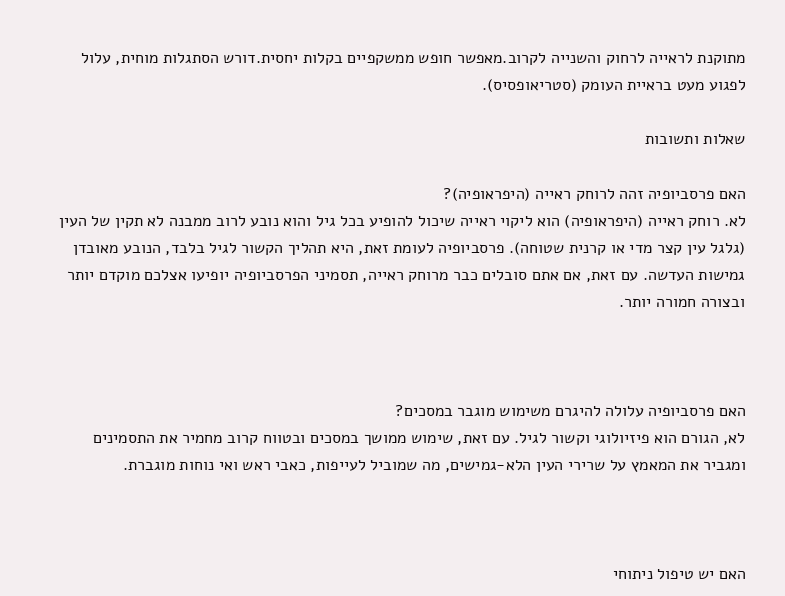מתוקנת לראייה לרחוק והשנייה לקרוב.מאפשר חופש ממשקפיים בקלות יחסית.דורש הסתגלות מוחית, עלול לפגוע מעט בראיית העומק (סטריאופסיס).

שאלות ותשובות

האם פרסביופיה זהה לרוחק ראייה (היפראופיה)?
לא. רוחק ראייה (היפראופיה) הוא ליקוי ראייה שיכול להופיע בכל גיל והוא נובע לרוב ממבנה לא תקין של העין (גלגל עין קצר מדי או קרנית שטוחה). פרסביופיה לעומת זאת, היא תהליך הקשור לגיל בלבד, הנובע מאובדן גמישות העדשה. עם זאת, אם אתם סובלים כבר מרוחק ראייה, תסמיני הפרסביופיה יופיעו אצלכם מוקדם יותר ובצורה חמורה יותר.



האם פרסביופיה עלולה להיגרם משימוש מוגבר במסכים?
לא, הגורם הוא פיזיולוגי וקשור לגיל. עם זאת, שימוש ממושך במסכים ובטווח קרוב מחמיר את התסמינים ומגביר את המאמץ על שרירי העין הלא-גמישים, מה שמוביל לעייפות, כאבי ראש ואי נוחות מוגברת.



האם יש טיפול ניתוחי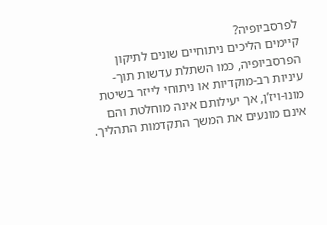לפרסביופיה?
קיימים הליכים ניתוחיים שונים לתיקון הפרסביופיה, כמו השתלת עדשות תוך-עיניות רב-מוקדיות או ניתוחי לייזר בשיטת מונו-ויז’ן, אך יעילותם אינה מוחלטת והם אינם מונעים את המשך התקדמות התהליך.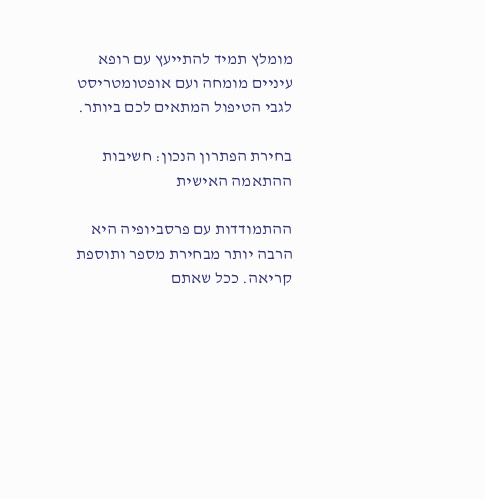מומלץ תמיד להתייעץ עם רופא עיניים מומחה ועם אופטומטריסט לגבי הטיפול המתאים לכם ביותר.

בחירת הפתרון הנכון: חשיבות ההתאמה האישית

ההתמודדות עם פרסביופיה היא הרבה יותר מבחירת מספר ותוספת קריאה. ככל שאתם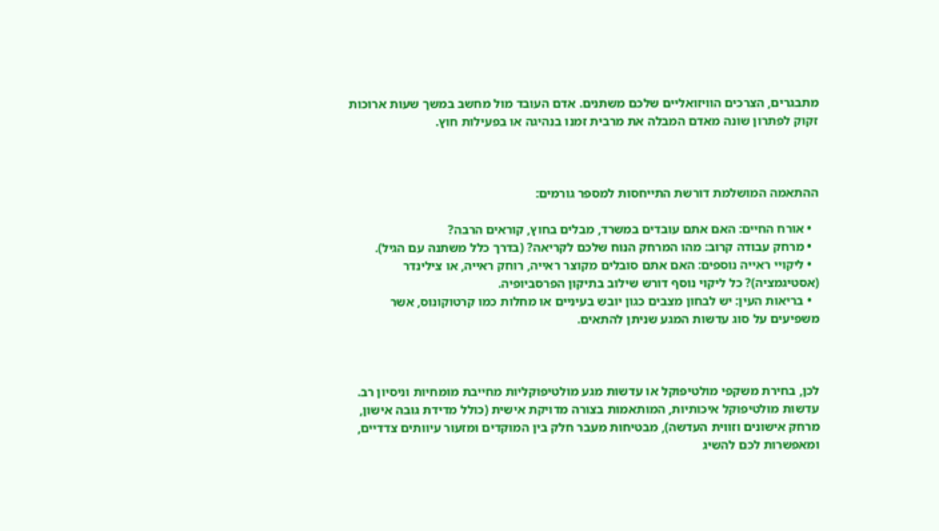מתבגרים, הצרכים הוויזואליים שלכם משתנים. אדם העובד מול מחשב במשך שעות ארוכות זקוק לפתרון שונה מאדם המבלה את מרבית זמנו בנהיגה או בפעילות חוץ.



ההתאמה המושלמת דורשת התייחסות למספר גורמים:

  • אורח החיים: האם אתם עובדים במשרד, מבלים בחוץ, קוראים הרבה?
  • מרחק עבודה קרוב: מהו המרחק הנוח שלכם לקריאה? (בדרך כלל משתנה עם הגיל).
  • ליקויי ראייה נוספים: האם אתם סובלים מקוצר ראייה, רוחק ראייה, או צילינדר (אסטיגמציה)? כל ליקוי נוסף דורש שילוב בתיקון הפרסביופיה.
  • בריאות העין: יש לבחון מצבים כגון יובש בעיניים או מחלות כמו קרטוקונוס, אשר משפיעים על סוג עדשות המגע שניתן להתאים.



לכן, בחירת משקפי מולטיפוקל או עדשות מגע מולטיפוקליות מחייבת מומחיות וניסיון רב. עדשות מולטיפוקל איכותיות, המותאמות בצורה מדויקת אישית (כולל מדידת גובה אישון, מרחק אישונים וזווית העדשה), מבטיחות מעבר חלק בין המוקדים ומזעור עיוותים צדדיים, ומאפשרות לכם להשיג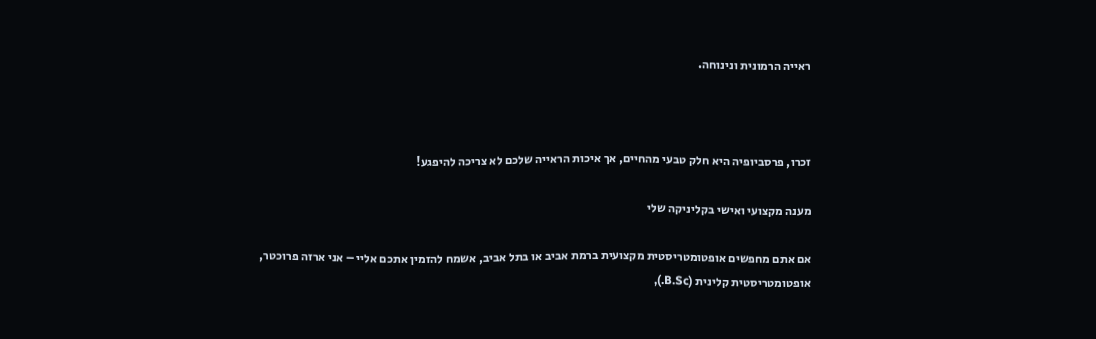ראייה הרמונית ונינוחה.



זכרו, פרסביופיה היא חלק טבעי מהחיים, אך איכות הראייה שלכם לא צריכה להיפגע!

מענה מקצועי ואישי בקליניקה שלי

אם אתם מחפשים אופטומטריסטית מקצועית ברמת אביב או בתל אביב, אשמח להזמין אתכם אליי – אני ארזה פרוכטר, אופטומטריסטית קלינית (B.Sc.),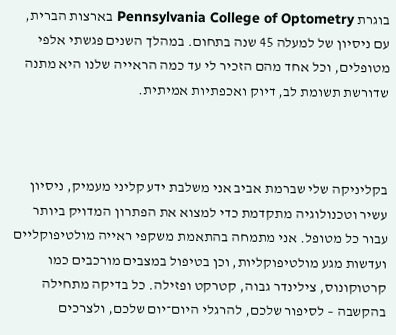בוגרת Pennsylvania College of Optometry בארצות הברית, עם ניסיון של למעלה 45 שנה בתחום. במהלך השנים פגשתי אלפי מטופלים, וכל אחד מהם הזכיר לי עד כמה הראייה שלנו היא מתנה שדורשת תשומת לב, דיוק ואכפתיות אמיתית.



בקליניקה שלי שברמת אביב אני משלבת ידע קליני מעמיק, ניסיון עשיר וטכנולוגיה מתקדמת כדי למצוא את הפתרון המדויק ביותר עבור כל מטופל. אני מתמחה בהתאמת משקפי ראייה מולטיפוקליים ועדשות מגע מולטיפוקליות, וכן בטיפול במצבים מורכבים כמו קרטוקונוס, צילינדר גבוה, קטרקט ופזילה. כל בדיקה מתחילה בהקשבה – לסיפור שלכם, להרגלי היום־יום שלכם, ולצרכים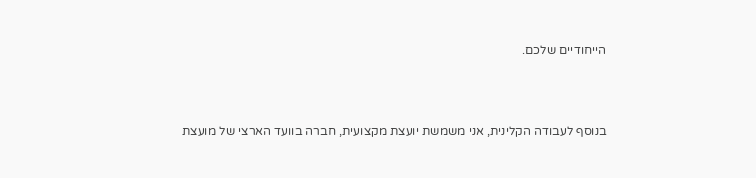הייחודיים שלכם.



בנוסף לעבודה הקלינית, אני משמשת יועצת מקצועית, חברה בוועד הארצי של מועצת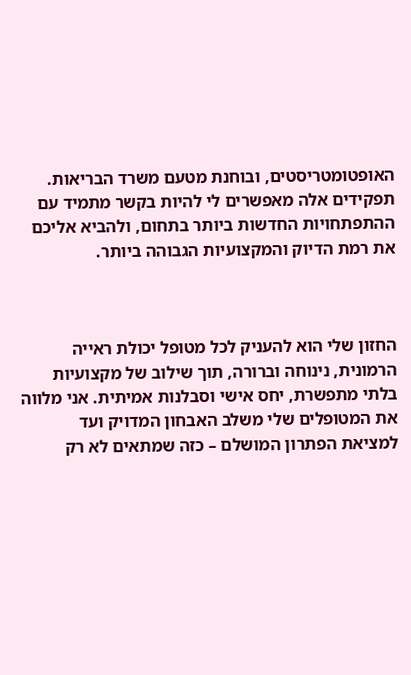האופטומטריסטים, ובוחנת מטעם משרד הבריאות. תפקידים אלה מאפשרים לי להיות בקשר מתמיד עם ההתפתחויות החדשות ביותר בתחום, ולהביא אליכם את רמת הדיוק והמקצועיות הגבוהה ביותר.



החזון שלי הוא להעניק לכל מטופל יכולת ראייה הרמונית, נינוחה וברורה, תוך שילוב של מקצועיות בלתי מתפשרת, יחס אישי וסבלנות אמיתית. אני מלווה את המטופלים שלי משלב האבחון המדויק ועד למציאת הפתרון המושלם – כזה שמתאים לא רק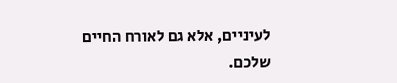לעיניים, אלא גם לאורח החיים שלכם.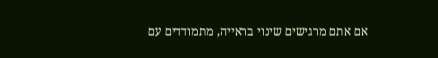אם אתם מרגישים שינוי בראייה, מתמודדים עם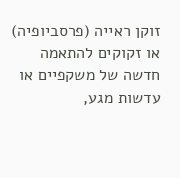זוקן ראייה (פרסביופיה) או זקוקים להתאמה חדשה של משקפיים או עדשות מגע,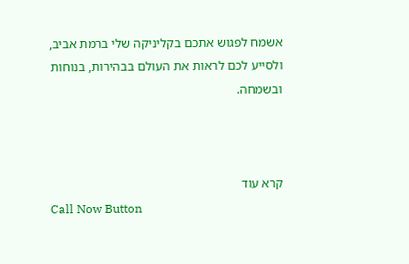אשמח לפגוש אתכם בקליניקה שלי ברמת אביב, ולסייע לכם לראות את העולם בבהירות, בנוחות ובשמחה.



קרא עוד
Call Now Button